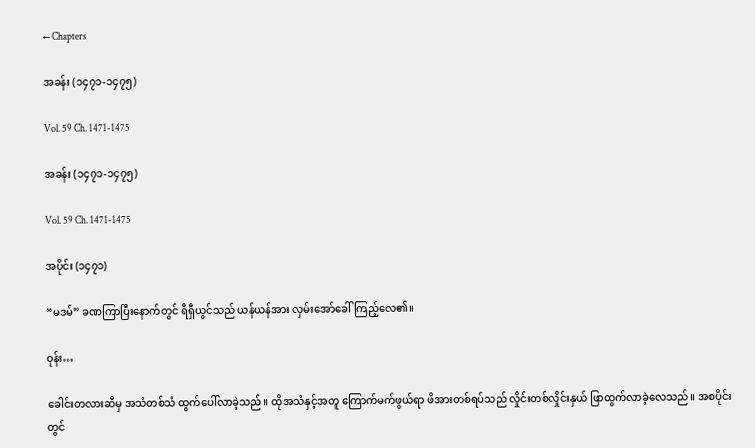← Chapters

အခန်း (၁၄၇၁-၁၄၇၅)

Vol. 59 Ch. 1471-1475

အခန်း (၁၄၇၁-၁၄၇၅)

Vol. 59 Ch. 1471-1475

အပိုင်း (၁၄၇၁)

“မဒမ်” ခဏကြာပြီးနောက်တွင် ရီရှီယွင်သည် ယန်ယန်အား လှမ်းအော်ခေါ်ကြည့်လေ၏။

ဝုန်း…

ခေါင်းတလားဆီမှ အသံတစ်သံ ထွက်ပေါ်လာခဲ့သည်။ ထိုအသံနှင့်အတူ ကြောက်မက်ဖွယ်ရာ ဖိအားတစ်ရပ်သည် လှိုင်းတစ်လှိုင်းနှယ် ဖြာထွက်လာခဲ့လေသည်။ အစပိုင်းတွင်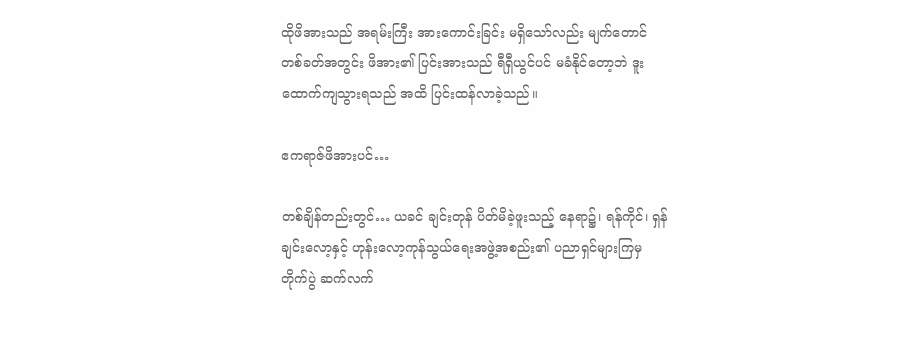ထိုဖိအားသည် အရမ်းကြီး အားကောင်းခြင်း မရှိသော်လည်း မျက်တောင် တစ်ခတ်အတွင်း ဖိအား၏ ပြင်းအားသည် ရီရှီယွင်ပင် မခံနိုင်တော့ဘဲ ဒူးထောက်ကျသွားရသည် အထိ ပြင်းထန်လာခဲ့သည်။

ဧကရာဇ်ဖိအားပင်…

တစ်ချိန်တည်းတွင်… ယခင် ချင်းတုန် ပိတ်မိခဲ့ဖူးသည့် နေရာ၌၊ ရန်ကိုင်၊ ရှန်ချင်းလော့နှင့် ဟုန်းလော့ကုန်သွယ်ရေးအဖွဲ့အစည်း၏ ပညာရှင်များကြမှ တိုက်ပွဲ ဆက်လက်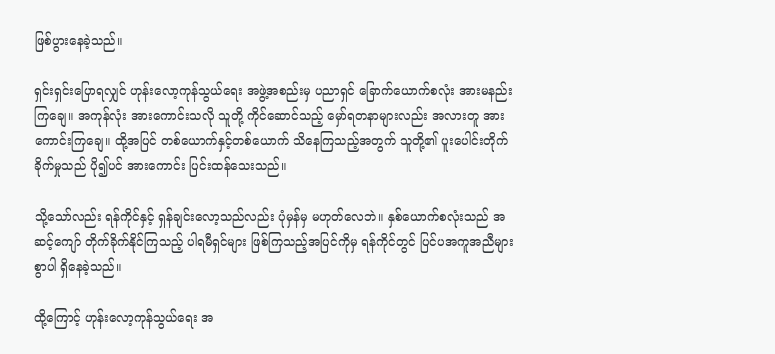ဖြစ်ပွားနေခဲ့သည်။

ရှင်းရှင်းပြောရလျှင် ဟုန်းလော့ကုန်သွယ်ရေး အဖွဲ့အစည်းမှ ပညာရှင် ခြောက်ယောက်စလုံး အားမနည်းကြချေ။ အကုန်လုံး အားကောင်းသလို သူတို့ ကိုင်ဆောင်သည့် မှော်ရတနာများလည်း အလားတူ အားကောင်းကြချေ။ ထို့အပြင် တစ်ယောက်နှင့်တစ်ယောက် သိနေကြသည့်အတွက် သူတို့၏ ပူးပေါင်းတိုက်ခိုက်မှုသည် ပို၍ပင် အားကောင်း ပြင်းထန်သေးသည်။

သို့သော်လည်း ရန်ကိုင်နှင့် ရှန်ချင်းလော့သည်လည်း ပုံမှန်မှ မဟုတ်လေဘဲ။ နှစ်ယောက်စလုံးသည် အဆင့်ကျော် တိုက်ခိုက်နိုင်ကြသည့် ပါရမီရှင်များ ဖြစ်ကြသည့်အပြင်ကိုမှ ရန်ကိုင်တွင် ပြင်ပအကူအညီများစွာပါ ရှိနေခဲ့သည်။

ထို့ကြောင့် ဟုန်းလော့ကုန်သွယ်ရေး အ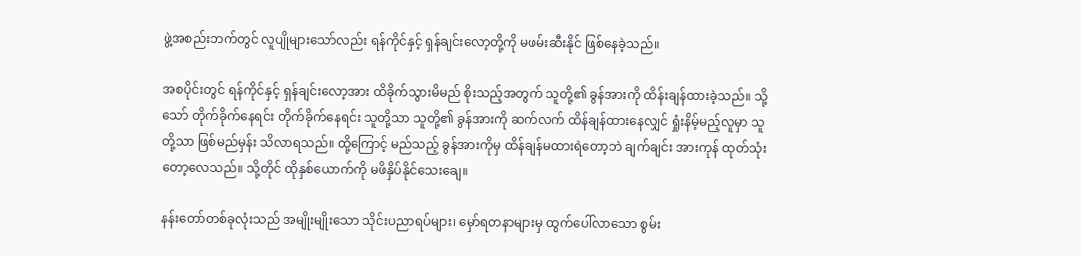ဖွဲ့အစည်းဘက်တွင် လူပျိုများသော်လည်း ရန်ကိုင်နှင့် ရှန်ချင်းလော့တို့ကို မဖမ်းဆီးနိုင် ဖြစ်နေခဲ့သည်။

အစပိုင်းတွင် ရန်ကိုင်နှင့် ရှန်ချင်းလော့အား ထိခိုက်သွားမိမည် စိုးသည့်အတွက် သူတို့၏ ခွန်အားကို ထိန်းချန်ထားခဲ့သည်။ သို့သော် တိုက်ခိုက်နေရင်း တိုက်ခိုက်နေရင်း သူတို့သာ သူတို့၏ ခွန်အားကို ဆက်လက် ထိန်ချန်ထားနေလျှင် ရှုံးနိမ့်မည့်လူမှာ သူတို့သာ ဖြစ်မည်မှန်း သိလာရသည်။ ထို့ကြောင့် မည်သည့် ခွန်အားကိုမှ ထိန်ချန်မထားရဲတော့ဘဲ ချက်ချင်း အားကုန် ထုတ်သုံးတော့လေသည်။ သို့တိုင် ထိုနှစ်ယောက်ကို မဖိနှိပ်နိုင်သေးချေ။

နန်းတော်တစ်ခုလုံးသည် အမျိုးမျိုးသော သိုင်းပညာရပ်များ၊ မှော်ရတနာများမှ ထွက်ပေါ်လာသော စွမ်း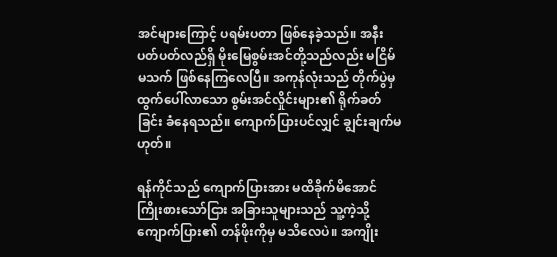အင်များကြောင့် ပရမ်းပတာ ဖြစ်နေခဲ့သည်။ အနီးပတ်ပတ်လည်ရှိ မိုးမြေစွမ်းအင်တို့သည်လည်း မငြိမ်မသက် ဖြစ်နေကြလေပြီ။ အကုန်လုံးသည် တိုက်ပွဲမှ ထွက်ပေါ်လာသော စွမ်းအင်လှိုင်းများ၏ ရိုက်ခတ်ခြင်း ခံနေရသည်။ ကျောက်ပြားပင်လျှင် ချွင်းချက်မဟုတ်။

ရန်ကိုင်သည် ကျောက်ပြားအား မထိခိုက်မိအောင် ကြိုးစားသော်ငြား အခြားသူများသည် သူ့ကဲ့သို့ ကျောက်ပြား၏ တန်ဖိုးကိုမှ မသိလေပဲ။ အကျိုး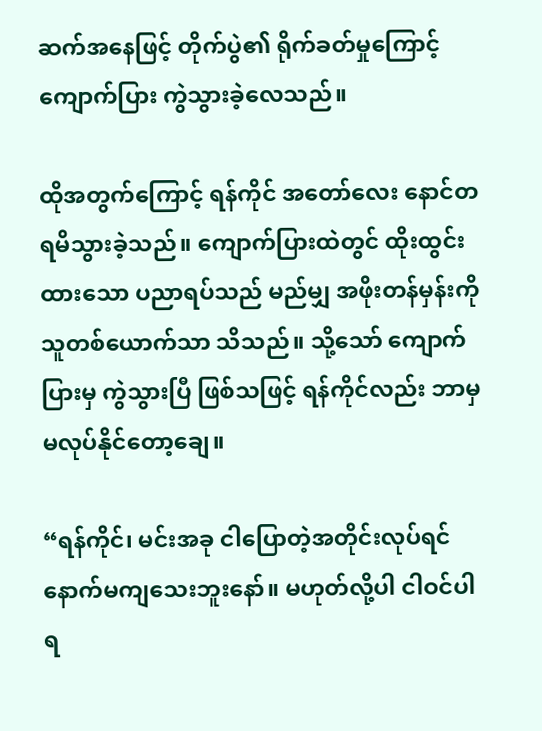ဆက်အနေဖြင့် တိုက်ပွဲ၏ ရိုက်ခတ်မှုကြောင့် ကျောက်ပြား ကွဲသွားခဲ့လေသည်။

ထိုအတွက်ကြောင့် ရန်ကိုင် အတော်လေး နောင်တရမိသွားခဲ့သည်။ ကျောက်ပြားထဲတွင် ထိုးထွင်းထားသော ပညာရပ်သည် မည်မျှ အဖိုးတန်မှန်းကို သူတစ်ယောက်သာ သိသည်။ သို့သော် ကျောက်ပြားမှ ကွဲသွားပြီ ဖြစ်သဖြင့် ရန်ကိုင်လည်း ဘာမှမလုပ်နိုင်တော့ချေ။

“ရန်ကိုင်၊ မင်းအခု ငါပြောတဲ့အတိုင်းလုပ်ရင် နောက်မကျသေးဘူးနော်။ မဟုတ်လို့ပါ ငါဝင်ပါရ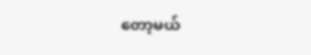တော့မယ်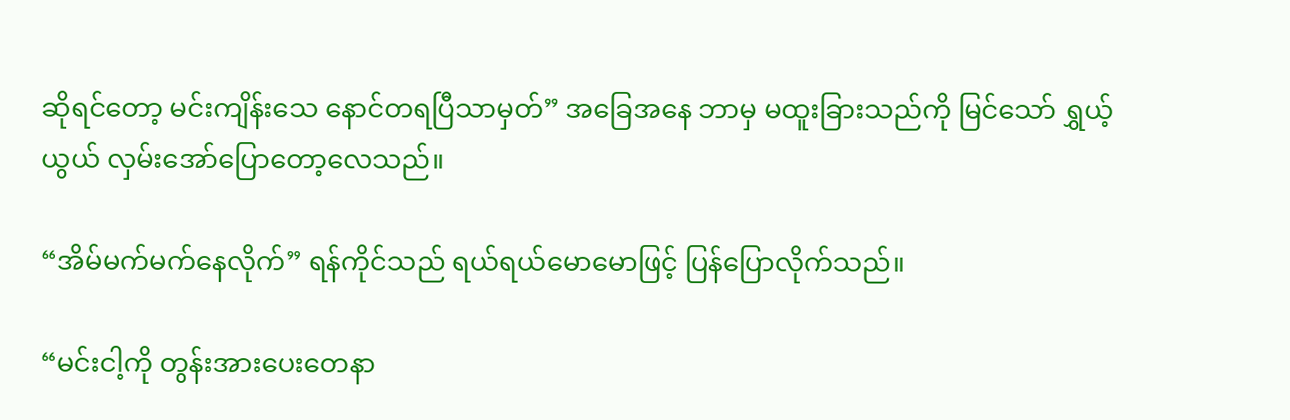ဆိုရင်တော့ မင်းကျိန်းသေ နောင်တရပြီသာမှတ်” အခြေအနေ ဘာမှ မထူးခြားသည်ကို မြင်သော် ရွှယ့်ယွယ် လှမ်းအော်ပြောတော့လေသည်။

“အိမ်မက်မက်နေလိုက်” ရန်ကိုင်သည် ရယ်ရယ်မောမောဖြင့် ပြန်ပြောလိုက်သည်။

“မင်းငါ့ကို တွန်းအားပေးတေနာ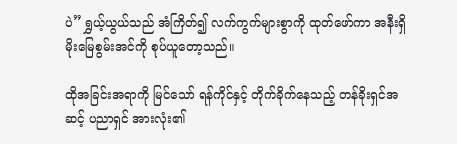ပဲ” ရွှယ့်ယွယ်သည် အံကြိတ်၍ လက်ကွက်များစွာကို ထုတ်ဖော်ကာ အနီးရှိ မိုးမြေစွမ်းအင်ကို စုပ်ယူတော့သည်။

ထိုအခြင်းအရာကို မြင်သော် ရန်ကိုင်နှင့် တိုက်ခိုက်နေသည့် တန်ခိုးရှင်အဆင့် ပညာရှင် အားလုံး၏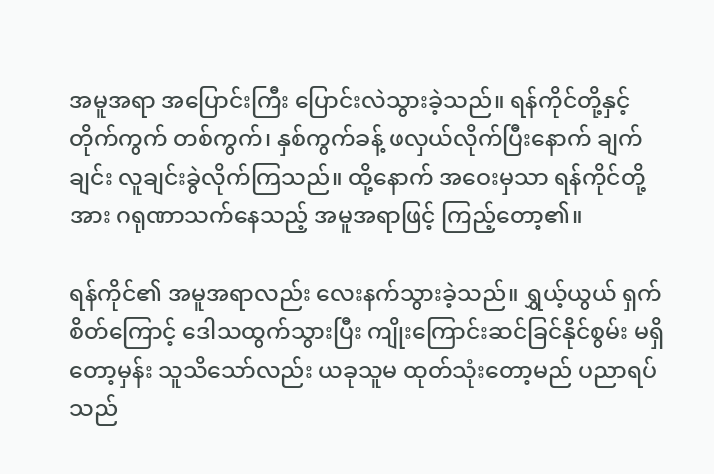အမူအရာ အပြောင်းကြီး ပြောင်းလဲသွားခဲ့သည်။ ရန်ကိုင်တို့နှင့် တိုက်ကွက် တစ်ကွက်၊ နှစ်ကွက်ခန့် ဖလှယ်လိုက်ပြီးနောက် ချက်ချင်း လူချင်းခွဲလိုက်ကြသည်။ ထို့နောက် အဝေးမှသာ ရန်ကိုင်တို့အား ဂရုဏာသက်နေသည့် အမူအရာဖြင့် ကြည့်တော့၏။

ရန်ကိုင်၏ အမူအရာလည်း လေးနက်သွားခဲ့သည်။ ရွှယ့်ယွယ် ရှက်စိတ်ကြောင့် ဒေါသထွက်သွားပြီး ကျိုးကြောင်းဆင်ခြင်နိုင်စွမ်း မရှိတော့မှန်း သူသိသော်လည်း ယခုသူမ ထုတ်သုံးတော့မည် ပညာရပ်သည်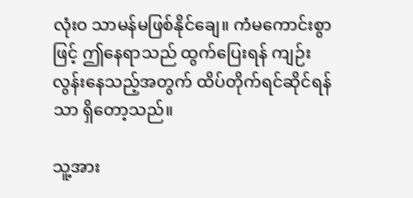လုံးဝ သာမန်မဖြစ်နိုင်ချေ။ ကံမကောင်းစွာဖြင့် ဤနေရာသည် ထွက်ပြေးရန် ကျဉ်းလွန်းနေသည့်အတွက် ထိပ်တိုက်ရင်ဆိုင်ရန်သာ ရှိတော့သည်။

သူ့အား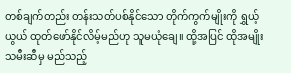တစ်ချက်တည်း တန်းသတ်ပစ်နိုင်သော တိုက်ကွက်မျိုးကို ရွှယ့်ယွယ် ထုတ်ဖော်နိုင်လိမ့်မည်ဟု သူမယုံချေ။ ထို့အပြင် ထိုအမျိုးသမီးဆီမှ မည်သည့်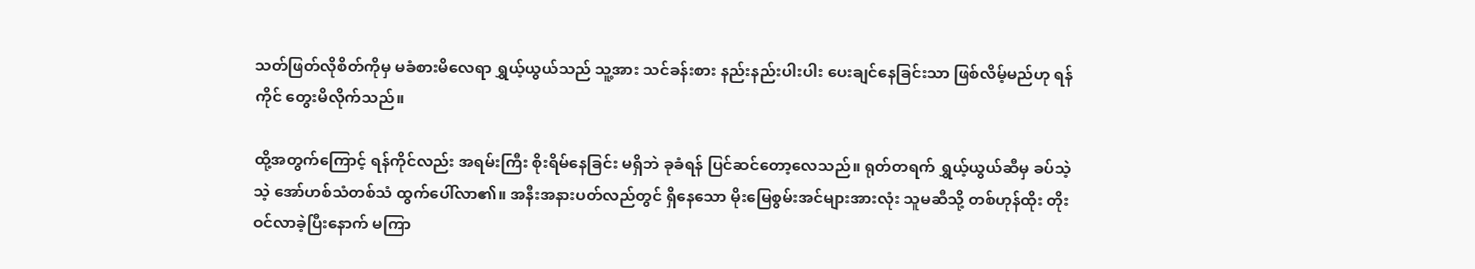သတ်ဖြတ်လိုစိတ်ကိုမှ မခံစားမိလေရာ ရွှယ့်ယွယ်သည် သူ့အား သင်ခန်းစား နည်းနည်းပါးပါး ပေးချင်နေခြင်းသာ ဖြစ်လိမ့်မည်ဟု ရန်ကိုင် တွေးမိလိုက်သည်။

ထို့အတွက်ကြောင့် ရန်ကိုင်လည်း အရမ်းကြီး စိုးရိမ်နေခြင်း မရှိဘဲ ခုခံရန် ပြင်ဆင်တော့လေသည်။ ရုတ်တရက် ရွှယ့်ယွယ်ဆီမှ ခပ်သဲ့သဲ့ အော်ဟစ်သံတစ်သံ ထွက်ပေါ်လာ၏။ အနီးအနားပတ်လည်တွင် ရှိနေသော မိုးမြေစွမ်းအင်များအားလုံး သူမဆီသို့ တစ်ဟုန်ထိုး တိုးဝင်လာခဲ့ပြီးနောက် မကြာ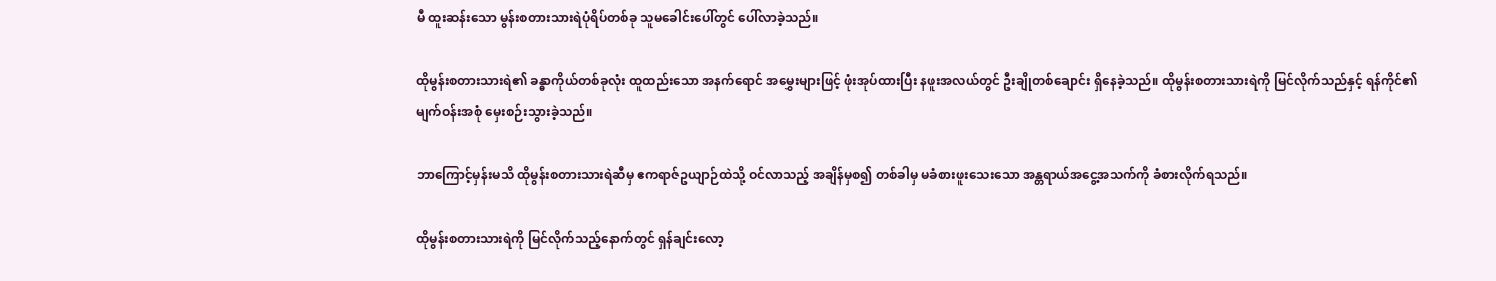မီ ထူးဆန်းသော မွန်းစတားသားရဲပုံရိပ်တစ်ခု သူမခေါင်းပေါ်တွင် ပေါ်လာခဲ့သည်။

ထိုမွန်းစတားသားရဲ၏ ခန္ဓာကိုယ်တစ်ခုလုံး ထူထည်းသော အနက်ရောင် အမွှေးများဖြင့် ဖုံးအုပ်ထားပြီး နဖူးအလယ်တွင် ဦးချိုတစ်ချောင်း ရှိနေခဲ့သည်။ ထိုမွန်းစတားသားရဲကို မြင်လိုက်သည်နှင့် ရန်ကိုင်၏ မျက်ဝန်းအစုံ မှေးစဉ်းသွားခဲ့သည်။

ဘာကြောင့်မှန်းမသိ ထိုမွန်းစတားသားရဲဆီမှ ဧကရာဇ်ဥယျာဉ်ထဲသို့ ဝင်လာသည့် အချိန်မှစ၍ တစ်ခါမှ မခံစားဖူးသေးသော အန္တရာယ်အငွေ့အသက်ကို ခံစားလိုက်ရသည်။

ထိုမွန်းစတားသားရဲကို မြင်လိုက်သည့်နောက်တွင် ရှန်ချင်းလော့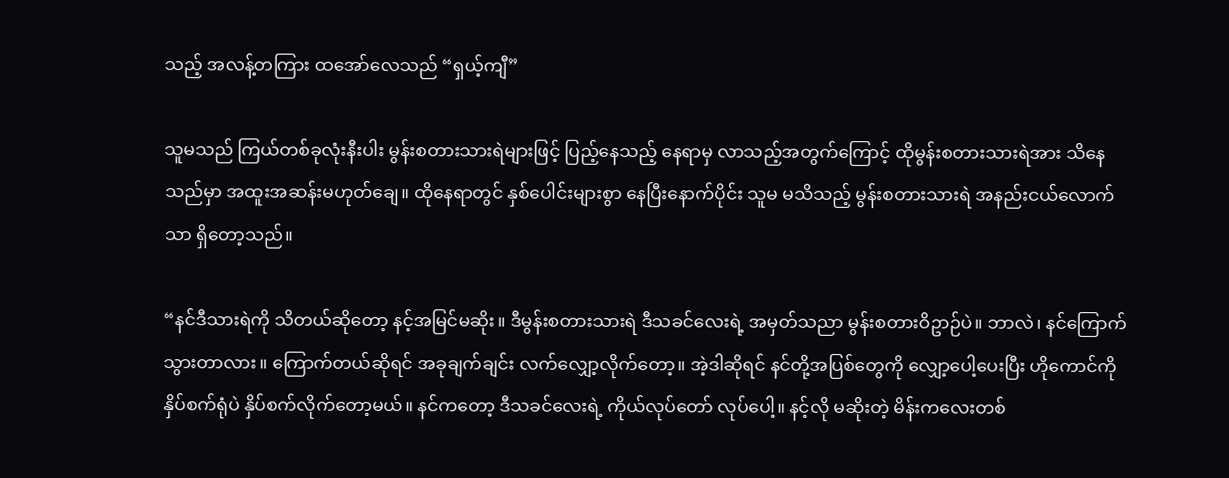သည့် အလန့်တကြား ထအော်လေသည် “ရှယ့်ကျီ”

သူမသည် ကြယ်တစ်ခုလုံးနီးပါး မွန်းစတားသားရဲများဖြင့် ပြည့်နေသည့် နေရာမှ လာသည့်အတွက်ကြောင့် ထိုမွန်းစတားသားရဲအား သိနေသည်မှာ အထူးအဆန်းမဟုတ်ချေ။ ထိုနေရာတွင် နှစ်ပေါင်းများစွာ နေပြီးနောက်ပိုင်း သူမ မသိသည့် မွန်းစတားသားရဲ အနည်းငယ်လောက်သာ ရှိတော့သည်။

“နင်ဒီသားရဲကို သိတယ်ဆိုတော့ နင့်အမြင်မဆိုး။ ဒီမွန်းစတားသားရဲ ဒီသခင်လေးရဲ့ အမှတ်သညာ မွန်းစတားဝိဥာဉ်ပဲ။ ဘာလဲ၊ နင်ကြောက်သွားတာလား။ ကြောက်တယ်ဆိုရင် အခုချက်ချင်း လက်လျှော့လိုက်တော့။ အဲ့ဒါဆိုရင် နင်တို့အပြစ်တွေကို လျှော့ပေါ့ပေးပြီး ဟိုကောင်ကို နှိပ်စက်ရုံပဲ နှိပ်စက်လိုက်တော့မယ်။ နင်ကတော့ ဒီသခင်လေးရဲ့ ကိုယ်လုပ်တော် လုပ်ပေါ့။ နင့်လို မဆိုးတဲ့ မိန်းကလေးတစ်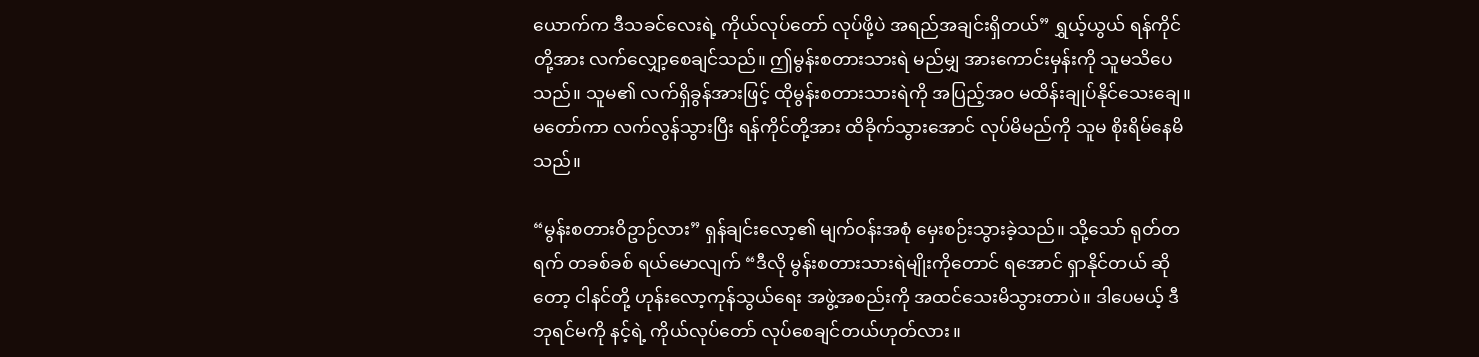ယောက်က ဒီသခင်လေးရဲ့ ကိုယ်လုပ်တော် လုပ်ဖို့ပဲ အရည်အချင်းရှိတယ်” ရွှယ့်ယွယ် ရန်ကိုင်တို့အား လက်လျှော့စေချင်သည်။ ဤမွန်းစတားသားရဲ မည်မျှ အားကောင်းမှန်းကို သူမသိပေသည်။ သူမ၏ လက်ရှိခွန်အားဖြင့် ထိုမွန်းစတားသားရဲကို အပြည့်အဝ မထိန်းချုပ်နိုင်သေးချေ။ မတော်ကာ လက်လွန်သွားပြီး ရန်ကိုင်တို့အား ထိခိုက်သွားအောင် လုပ်မိမည်ကို သူမ စိုးရိမ်နေမိသည်။

“မွန်းစတားဝိဥာဉ်လား” ရှန်ချင်းလော့၏ မျက်ဝန်းအစုံ မှေးစဉ်းသွားခဲ့သည်။ သို့သော် ရုတ်တရက် တခစ်ခစ် ရယ်မောလျက် “ဒီလို မွန်းစတားသားရဲမျိုးကိုတောင် ရအောင် ရှာနိုင်တယ် ဆိုတော့ ငါနင်တို့ ဟုန်းလော့ကုန်သွယ်ရေး အဖွဲ့အစည်းကို အထင်သေးမိသွားတာပဲ။ ဒါပေမယ့် ဒီဘုရင်မကို နင့်ရဲ့ ကိုယ်လုပ်တော် လုပ်စေချင်တယ်ဟုတ်လား။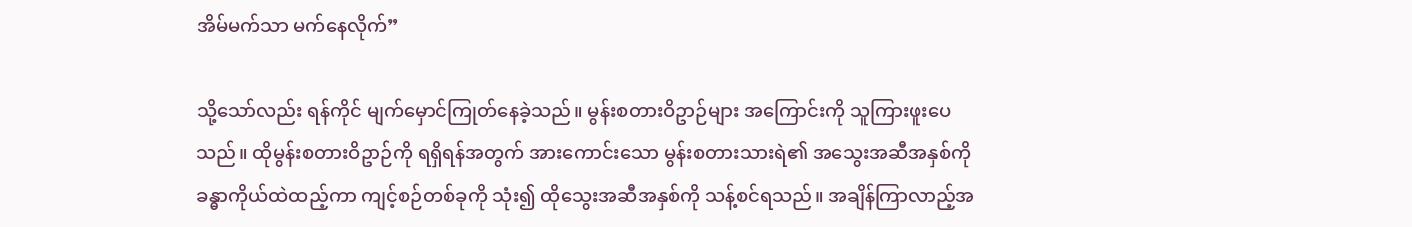အိမ်မက်သာ မက်နေလိုက်”

သို့သော်လည်း ရန်ကိုင် မျက်မှောင်ကြုတ်နေခဲ့သည်။ မွန်းစတားဝိဥာဉ်များ အကြောင်းကို သူကြားဖူးပေသည်။ ထိုမွန်းစတားဝိဥာဉ်ကို ရရှိရန်အတွက် အားကောင်းသော မွန်းစတားသားရဲ၏ အသွေးအဆီအနှစ်ကို ခန္ဓာကိုယ်ထဲထည့်ကာ ကျင့်စဉ်တစ်ခုကို သုံး၍ ထိုသွေးအဆီအနှစ်ကို သန့်စင်ရသည်။ အချိန်ကြာလာည့်အ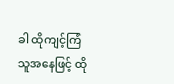ခါ ထိုကျင့်ကြံသူအနေဖြင့် ထို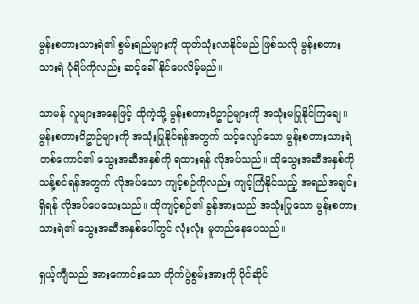မွန်းစတားသားရဲ၏ စွမ်းရည်များကို ထုတ်သုံးလာနိုင်မည် ဖြစ်သလို မွန်းစတားသားရဲ ပုံရိပ်ကိုလည်း ဆင့်ခေါ်နိုင်ပေလိမ့်မည်။

သာမန် လူများအနေဖြင့် ထိုကဲ့သို့ မွန်းစတားဝိဥာဉ်များကို အသုံးမပြုနိုင်ကြချေ။ မွန်းစတားဝိဥာဉ်များကို အသုံးပြုနိုင်ရန်အတွက် သင့်လျော်သော မွန်းစတားသားရဲ တစ်ကောင်၏ သွေးအဆီအနှစ်ကို ရထားရန် လိုအပ်သည်။ ထိုသွေးအဆီအနှစ်ကို သန့်စင်ရန်အတွက် လိုအပ်သော ကျင့်စဉ်ကိုလည်း ကျင့်ကြံနိုင်သည့် အရည်အချင်းရှိရန် လိုအပ်ပေသေးသည်။ ထိုကျင့်စဉ်၏ ခွန်အားသည် အသုံးပြုသော မွန်းစတားသားရဲ၏ သွေးအဆီအနှစ်ပေါ်တွင် လုံးလုံး မူတည်နေပေသည်။

ရှယ့်ကျီသည် အားကောင်းသော တိုက်ပွဲစွမ်းအားကို ပိုင်ဆိုင်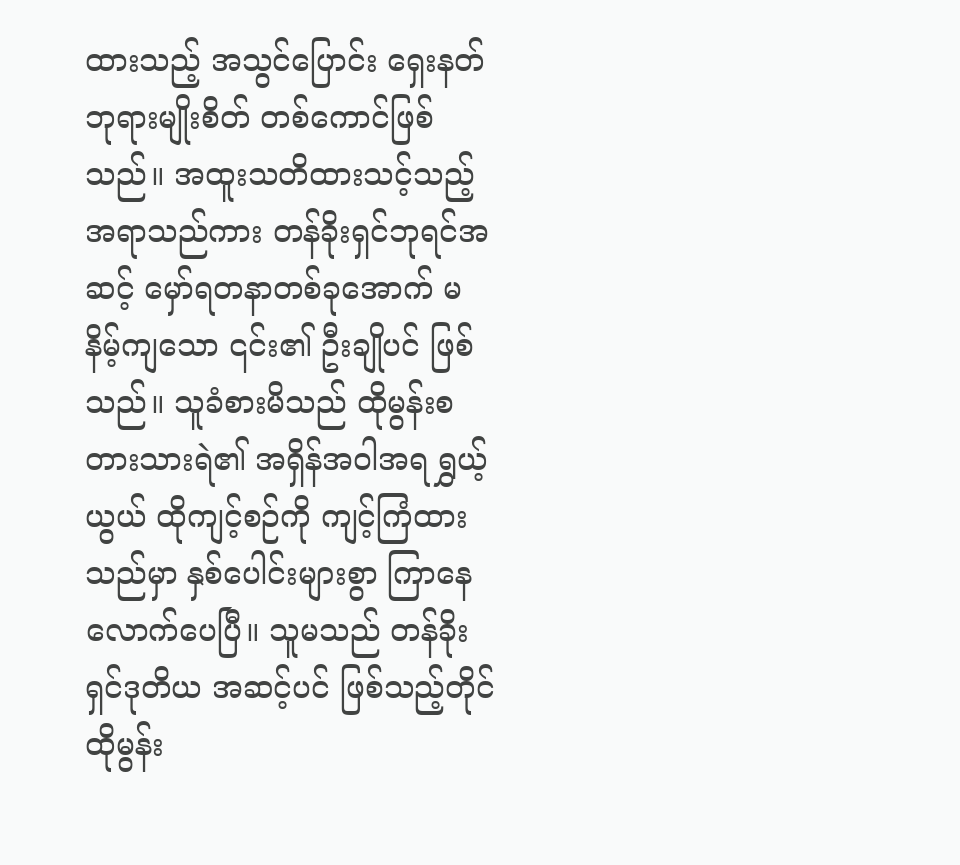ထားသည့် အသွင်ပြောင်း ရှေးနတ်ဘုရားမျိုးစိတ် တစ်ကောင်ဖြစ်သည်။ အထူးသတိထားသင့်သည့် အရာသည်ကား တန်ခိုးရှင်ဘုရင်အဆင့် မှော်ရတနာတစ်ခုအောက် မနိမ့်ကျသော ၎င်း၏ ဦးချိုပင် ဖြစ်သည်။ သူခံစားမိသည် ထိုမွန်းစတားသားရဲ၏ အရှိန်အဝါအရ ရွှယ့်ယွယ် ထိုကျင့်စဉ်ကို ကျင့်ကြံထားသည်မှာ နှစ်ပေါင်းများစွာ ကြာနေလောက်ပေပြီ။ သူမသည် တန်ခိုးရှင်ဒုတိယ အဆင့်ပင် ဖြစ်သည့်တိုင် ထိုမွန်း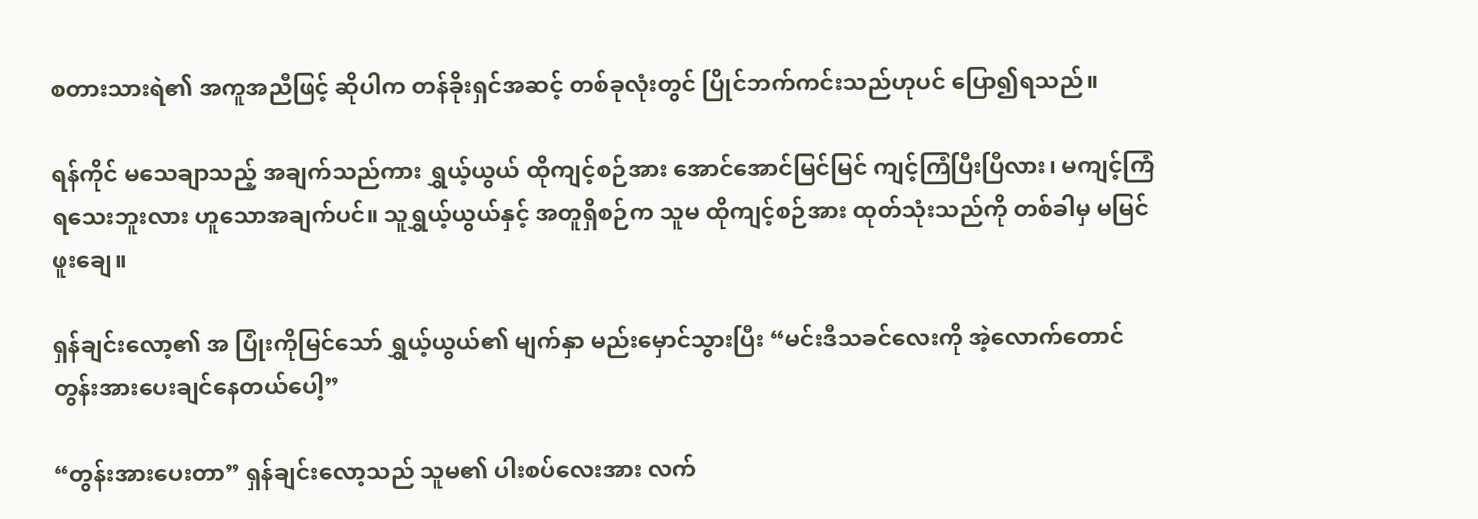စတားသားရဲ၏ အကူအညီဖြင့် ဆိုပါက တန်ခိုးရှင်အဆင့် တစ်ခုလုံးတွင် ပြိုင်ဘက်ကင်းသည်ဟုပင် ပြော၍ရသည်။

ရန်ကိုင် မသေချာသည့် အချက်သည်ကား ရွှယ့်ယွယ် ထိုကျင့်စဉ်အား အောင်အောင်မြင်မြင် ကျင့်ကြံပြီးပြီလား၊ မကျင့်ကြံရသေးဘူးလား ဟူသောအချက်ပင်။ သူရွှယ့်ယွယ်နှင့် အတူရှိစဉ်က သူမ ထိုကျင့်စဉ်အား ထုတ်သုံးသည်ကို တစ်ခါမှ မမြင်ဖူးချေ။

ရှန်ချင်းလော့၏ အ ပြုံးကိုမြင်သော် ရွှယ့်ယွယ်၏ မျက်နှာ မည်းမှောင်သွားပြီး “မင်းဒီသခင်လေးကို အဲ့လောက်တောင် တွန်းအားပေးချင်နေတယ်ပေါ့”

“တွန်းအားပေးတာ” ရှန်ချင်းလော့သည် သူမ၏ ပါးစပ်လေးအား လက်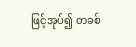ဖြင့်အုပ်၍ တခစ်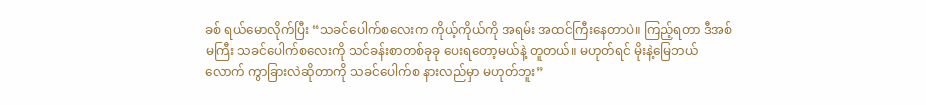ခစ် ရယ်မောလိုက်ပြီး “သခင်ပေါက်စလေးက ကိုယ့်ကိုယ်ကို အရမ်း အထင်ကြီးနေတာပဲ။ ကြည့်ရတာ ဒီအစ်မကြီး သခင်ပေါက်စလေးကို သင်ခန်းစာတစ်ခုခု ပေးရတော့မယ်နဲ့ တူတယ်။ မဟုတ်ရင် မိုးနဲ့မြေဘယ်လောက် ကွာခြားလဲဆိုတာကို သခင်ပေါက်စ နားလည်မှာ မဟုတ်ဘူး”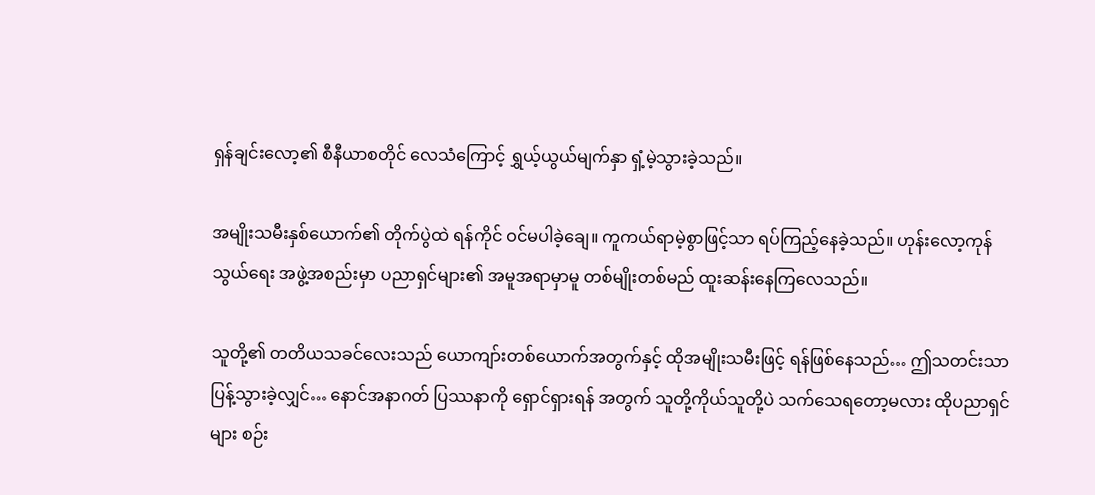ရှန်ချင်းလော့၏ စီနီယာစတိုင် လေသံကြောင့် ရွှယ့်ယွယ်မျက်နှာ ရှံ့မဲ့သွားခဲ့သည်။

အမျိုးသမီးနှစ်ယောက်၏ တိုက်ပွဲထဲ ရန်ကိုင် ဝင်မပါခဲ့ချေ။ ကူကယ်ရာမဲ့စွာဖြင့်သာ ရပ်ကြည့်နေခဲ့သည်။ ဟုန်းလော့ကုန်သွယ်ရေး အဖွဲ့အစည်းမှာ ပညာရှင်များ၏ အမူအရာမှာမူ တစ်မျိုးတစ်မည် ထူးဆန်းနေကြလေသည်။

သူတို့၏ တတိယသခင်လေးသည် ယောကျာ်းတစ်ယောက်အတွက်နှင့် ထိုအမျိုးသမီးဖြင့် ရန်ဖြစ်နေသည်… ဤသတင်းသာ ပြန့်သွားခဲ့လျှင်… နောင်အနာဂတ် ပြဿနာကို ရှောင်ရှားရန် အတွက် သူတို့ကိုယ်သူတို့ပဲ သက်သေရတော့မလား ထိုပညာရှင်များ စဉ်း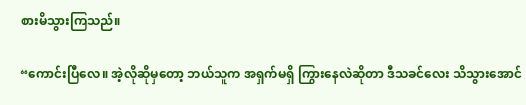စားမိသွားကြသည်။

“ကောင်းပြီလေ။ အဲ့လိုဆိုမှတော့ ဘယ်သူက အရှက်မရှိ ကြွားနေလဲဆိုတာ ဒီသခင်လေး သိသွားအောင်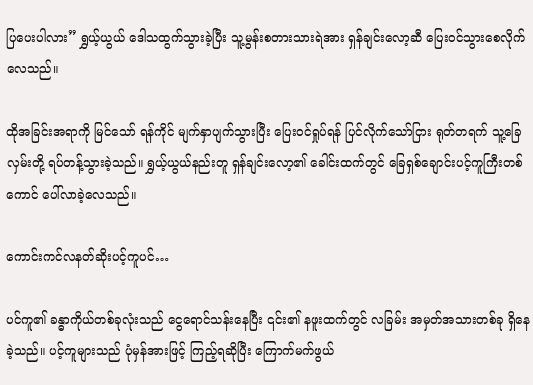ပြပေးပါလား” ရွှယ့်ယွယ် ဒေါသထွက်သွားခဲ့ပြီး သူ့မွန်းစတားသားရဲအား ရှန်ချင်းလော့ဆီ ပြေးဝင်သွားစေလိုက်လေသည်။

ထိုအခြင်းအရာကို မြင်သော် ရန်ကိုင် မျက်နှာပျက်သွားပြီး ပြေးဝင်ရှုပ်ရန် ပြင်လိုက်သော်ငြား ရုတ်တရက် သူ့ခြေလှမ်းတို့ ရပ်တန့်သွားခဲ့သည်။ ရွှယ့်ယွယ်နည်းတူ ရှန်ချင်းလော့၏ ခေါင်းထက်တွင် ခြေရှစ်ချောင်းပင့်ကူကြီးတစ်ကောင် ပေါ်လာခဲ့လေသည်။

ကောင်းကင်လနတ်ဆိုးပင့်ကူပင်…

ပင်ကူ၏ ခန္ဓာကိုယ်တစ်ခုလုံးသည် ငွေရောင်သန်းနေပြီး ၎င်း၏ နဖူးထက်တွင် လခြမ်း အမှတ်အသားတစ်ခု ရှိနေခဲ့သည်။ ပင့်ကူများသည် ပုံမှန်အားဖြင့် ကြည့်ရဆိုပြီး ကြောက်မက်ဖွယ်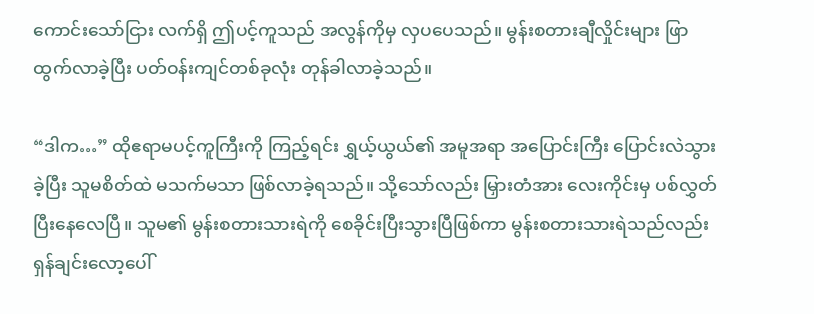ကောင်းသော်ငြား လက်ရှိ ဤပင့်ကူသည် အလွန်ကိုမှ လှပပေသည်။ မွန်းစတားချီလှိုင်းများ ဖြာထွက်လာခဲ့ပြီး ပတ်ဝန်းကျင်တစ်ခုလုံး တုန်ခါလာခဲ့သည်။

“ဒါက…” ထိုဧရာမပင့်ကူကြီးကို ကြည့်ရင်း ရွှယ့်ယွယ်၏ အမူအရာ အပြောင်းကြီး ပြောင်းလဲသွားခဲ့ပြီး သူမစိတ်ထဲ မသက်မသာ ဖြစ်လာခဲ့ရသည်။ သို့သော်လည်း မြှားတံအား လေးကိုင်းမှ ပစ်လွှတ်ပြီးနေလေပြီ။ သူမ၏ မွန်းစတားသားရဲကို စေခိုင်းပြီးသွားပြီဖြစ်ကာ မွန်းစတားသားရဲသည်လည်း ရှန်ချင်းလော့ပေါ်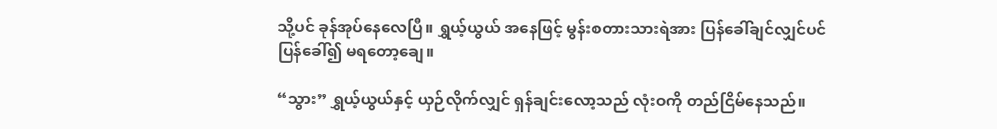သို့ပင် ခုန်အုပ်နေလေပြီ။ ရွှယ့်ယွယ် အနေဖြင့် မွန်းစတားသားရဲအား ပြန်ခေါ်ချင်လျှင်ပင် ပြန်ခေါ်၍ မရတော့ချေ။

“သွား” ရွှယ့်ယွယ်နှင့် ယှဉ်လိုက်လျှင် ရှန်ချင်းလော့သည် လုံးဝကို တည်ငြိမ်နေသည်။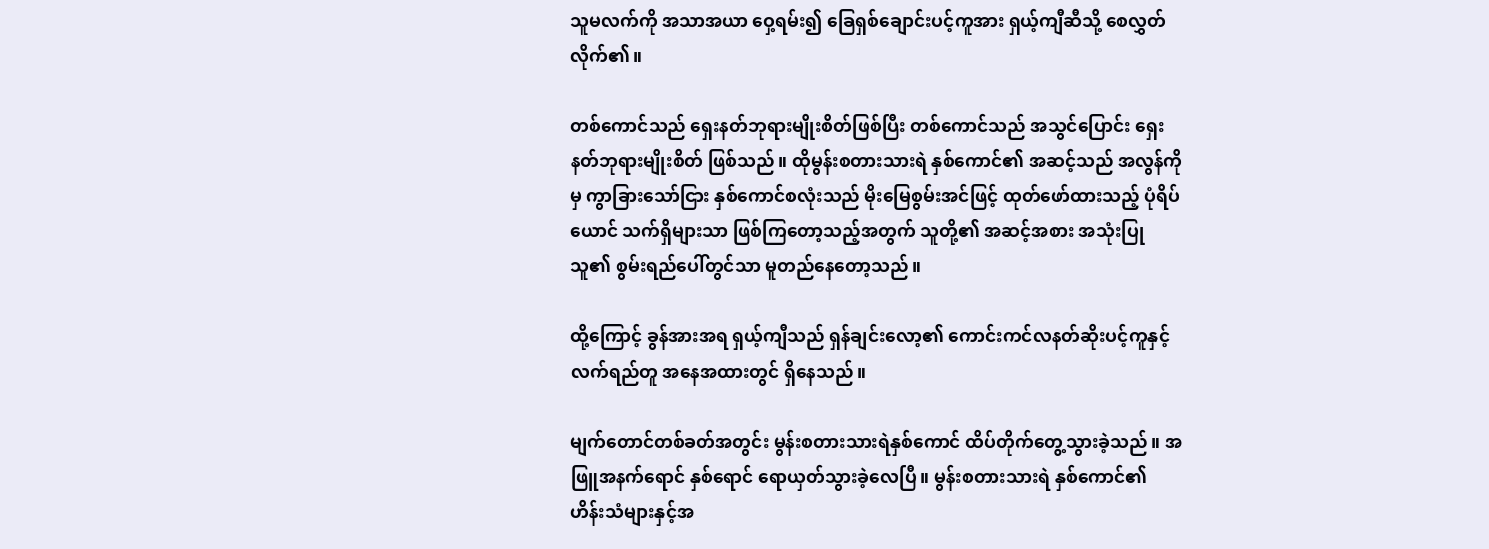သူမလက်ကို အသာအယာ ဝှေ့ရမ်း၍ ခြေရှစ်ချောင်းပင့်ကူအား ရှယ့်ကျီဆီသို့ စေလွှတ်လိုက်၏။

တစ်ကောင်သည် ရှေးနတ်ဘုရားမျိုးစိတ်ဖြစ်ပြီး တစ်ကောင်သည် အသွင်ပြောင်း ရှေးနတ်ဘုရားမျိုးစိတ် ဖြစ်သည်။ ထိုမွန်းစတားသားရဲ နှစ်ကောင်၏ အဆင့်သည် အလွန်ကိုမှ ကွာခြားသော်ငြား နှစ်ကောင်စလုံးသည် မိုးမြေစွမ်းအင်ဖြင့် ထုတ်ဖော်ထားသည့် ပုံရိပ်ယောင် သက်ရှိများသာ ဖြစ်ကြတော့သည့်အတွက် သူတို့၏ အဆင့်အစား အသုံးပြုသူ၏ စွမ်းရည်ပေါ်တွင်သာ မူတည်နေတော့သည်။

ထို့ကြောင့် ခွန်အားအရ ရှယ့်ကျီသည် ရှန်ချင်းလော့၏ ကောင်းကင်လနတ်ဆိုးပင့်ကူနှင့် လက်ရည်တူ အနေအထားတွင် ရှိနေသည်။

မျက်တောင်တစ်ခတ်အတွင်း မွန်းစတားသားရဲနှစ်ကောင် ထိပ်တိုက်တွေ့သွားခဲ့သည်။ အဖြူအနက်ရောင် နှစ်ရောင် ရောယှတ်သွားခဲ့လေပြီ။ မွန်းစတားသားရဲ နှစ်ကောင်၏ ဟိန်းသံများနှင့်အ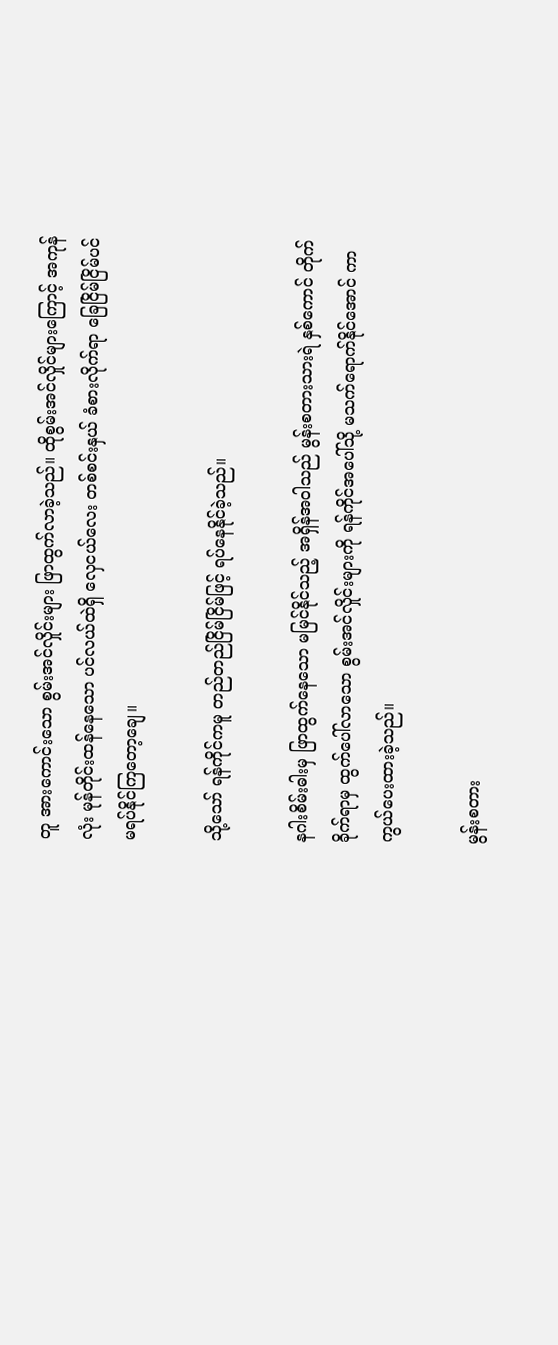တူ အားကောင်းသော စွမ်းအင်လှိုင်းများ ဖြာထွက်လာခဲ့သည်။ ထိုစွမ်းအင်လှိုင်များကြောင့် အကုန်လုံး မုန်တိုင်းထန်နေသော ပင်လယ်ထဲရှိ လှေငယ်လေး တစ်စင်းနှယ် ခံစားလိုက်ရာ ခြေငြိမ်ငြိမ်ပင် မရပ်နိုင်ကြတော့ချေ။

သို့သော် ရန်ကိုင်ကမူ တည်တည်ငြိမ်ငြိမ်ဖြင့် ရပ်နေနိုင်ခဲ့သည်။

နဂါးစိမ်းဓါးမှ ဖြာထွက်နေသော မမြင်နိုင်သည့် အရှိန်အဝါသည် မွန်းစတားသားရဲ နှစ်ကောင် တိုက်ခိုက်ရာမှ ထွက်ပေါ်လာသော စွမ်းအင်လှိုင်းများကို ရန်ကိုင်အပေါ်သို့ မသက်ရောက်နိုင်အောင် ကာကွယ်ပေးထားခဲ့သည်။

မွန်းစတား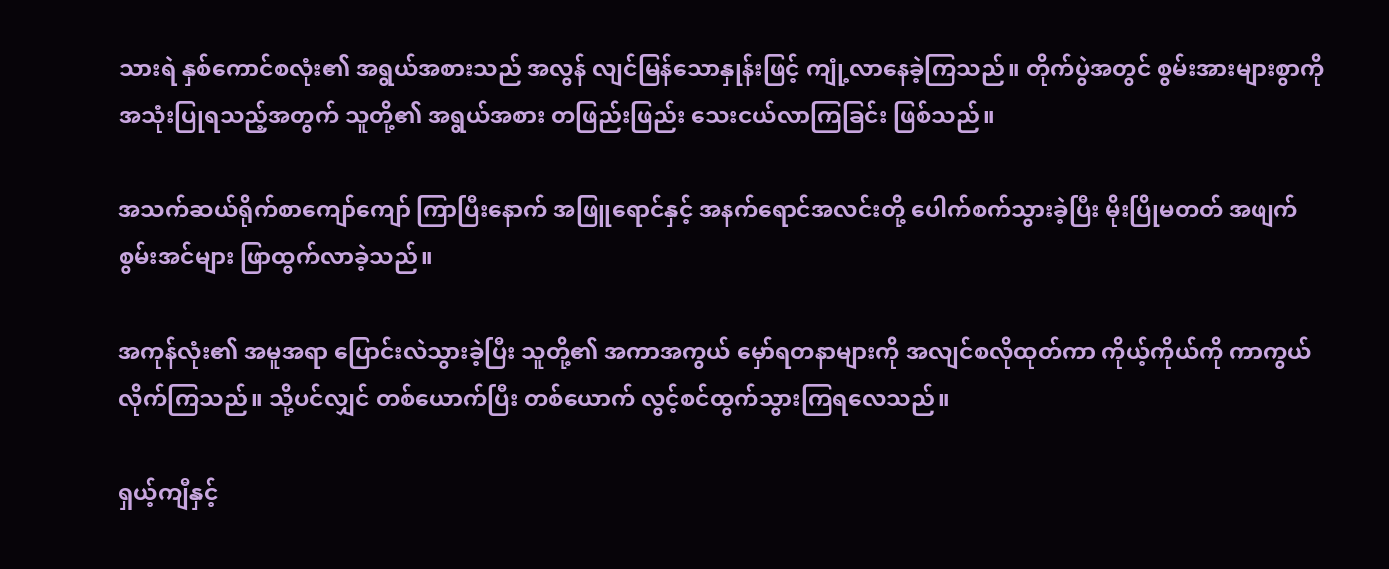သားရဲ နှစ်ကောင်စလုံး၏ အရွယ်အစားသည် အလွန် လျင်မြန်သောနှုန်းဖြင့် ကျုံ့လာနေခဲ့ကြသည်။ တိုက်ပွဲအတွင် စွမ်းအားများစွာကို အသုံးပြုရသည့်အတွက် သူတို့၏ အရွယ်အစား တဖြည်းဖြည်း သေးငယ်လာကြခြင်း ဖြစ်သည်။

အသက်ဆယ်ရိုက်စာကျော်ကျော် ကြာပြီးနောက် အဖြူရောင်နှင့် အနက်ရောင်အလင်းတို့ ပေါက်စက်သွားခဲ့ပြီး မိုးပြိုမတတ် အဖျက်စွမ်းအင်များ ဖြာထွက်လာခဲ့သည်။

အကုန်လုံး၏ အမူအရာ ပြောင်းလဲသွားခဲ့ပြီး သူတို့၏ အကာအကွယ် မှော်ရတနာများကို အလျင်စလိုထုတ်ကာ ကိုယ့်ကိုယ်ကို ကာကွယ်လိုက်ကြသည်။ သို့ပင်လျှင် တစ်ယောက်ပြီး တစ်ယောက် လွင့်စင်ထွက်သွားကြရလေသည်။

ရှယ့်ကျီနှင့်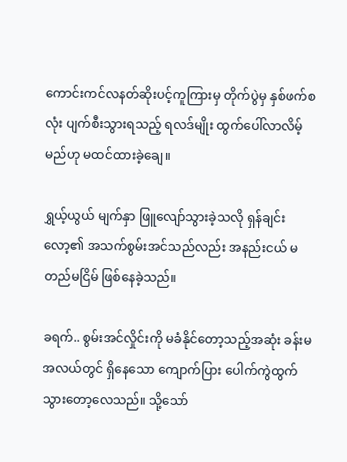ကောင်းကင်လနတ်ဆိုးပင့်ကူကြားမှ တိုက်ပွဲမှ နှစ်ဖက်စလုံး ပျက်စီးသွားရသည့် ရလဒ်မျိုး ထွက်ပေါ်လာလိမ့်မည်ဟု မထင်ထားခဲ့ချေ။

ရွှယ့်ယွယ် မျက်နှာ ဖြူလျော်သွားခဲ့သလို ရှန်ချင်းလော့၏ အသက်စွမ်းအင်သည်လည်း အနည်းငယ် မတည်မငြိမ် ဖြစ်နေခဲ့သည်။

ခရက်.. စွမ်းအင်လှိုင်းကို မခံနိုင်တော့သည့်အဆုံး ခန်းမအလယ်တွင် ရှိနေသော ကျောက်ပြား ပေါက်ကွဲထွက်သွားတော့လေသည်။ သို့သော်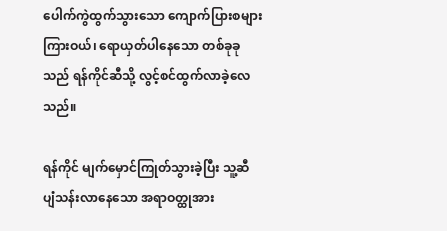ပေါက်ကွဲထွက်သွားသော ကျောက်ပြားစများကြားဝယ်၊ ရောယှတ်ပါနေသော တစ်ခုခုသည် ရန်ကိုင်ဆီသို့ လွင့်စင်ထွက်လာခဲ့လေသည်။

ရန်ကိုင် မျက်မှောင်ကြုတ်သွားခဲ့ပြီး သူ့ဆီ ပျံသန်းလာနေသော အရာဝတ္ထုအား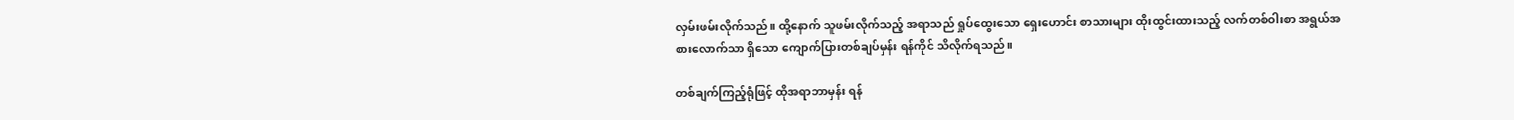လှမ်းဖမ်းလိုက်သည်။ ထို့နောက် သူဖမ်းလိုက်သည့် အရာသည် ရှုပ်ထွေးသော ရှေးဟောင်း စာသားများ ထိုးထွင်းထားသည့် လက်တစ်ဝါးစာ အရွယ်အစားလောက်သာ ရှိသော ကျောက်ပြားတစ်ချပ်မှန်း ရန်ကိုင် သိလိုက်ရသည်။

တစ်ချက်ကြည့်ရုံဖြင့် ထိုအရာဘာမှန်း ရန်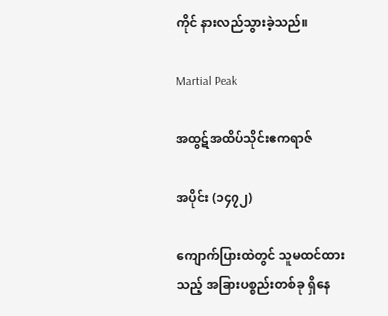ကိုင် နားလည်သွားခဲ့သည်။

Martial Peak

အထွဋ်အထိပ်သိုင်းဧကရာဇ်

အပိုင်း (၁၄၇၂)

ကျောက်ပြားထဲတွင် သူမထင်ထားသည့် အခြားပစ္စည်းတစ်ခု ရှိနေ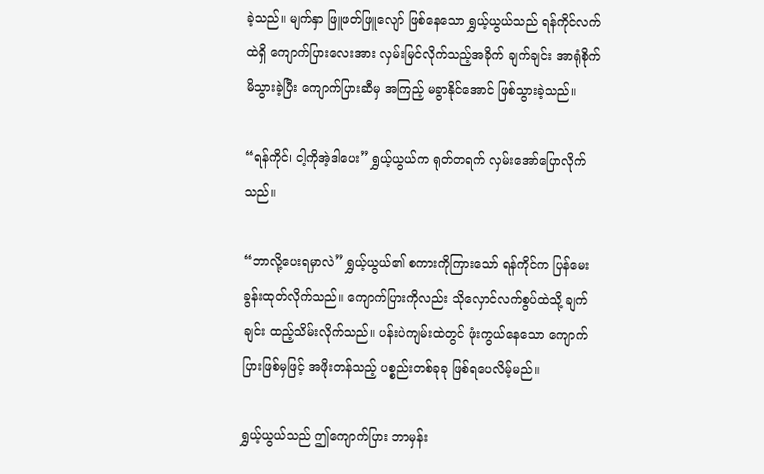ခဲ့သည်။ မျက်နှာ ဖြူဖတ်ဖြူလျော် ဖြစ်နေသော ရွှယ့်ယွယ်သည် ရန်ကိုင်လက်ထဲရှိ ကျောက်ပြားလေးအား လှမ်းမြင်လိုက်သည့်အခိုက် ချက်ချင်း အာရုံစိုက်မိသွားခဲ့ပြီး ကျောက်ပြားဆီမှ အကြည့် မခွာနိုင်အောင် ဖြစ်သွားခဲ့သည်။

“ရန်ကိုင်၊ ငါ့ကိုအဲ့ဒါပေး” ရွှယ့်ယွယ်က ရုတ်တရက် လှမ်းအော်ပြောလိုက်သည်။

“ဘာလို့ပေးရမှာလဲ” ရွှယ့်ယွယ်၏ စကားကိုကြားသော် ရန်ကိုင်က ပြန်မေးခွန်းထုတ်လိုက်သည်။ ကျောက်ပြားကိုလည်း သိုလှောင်လက်စွပ်ထဲသို့ ချက်ချင်း ထည့်သိမ်းလိုက်သည်။ ပန်းပဲကျမ်းထဲတွင် ဖုံးကွယ်နေသော ကျောက်ပြားဖြစ်မှဖြင့် အဖိုးတန်သည့် ပစ္စည်းတစ်ခုခု ဖြစ်ရပေလိမ့်မည်။

ရွှယ့်ယွယ်သည် ဤကျောက်ပြား ဘာမှန်း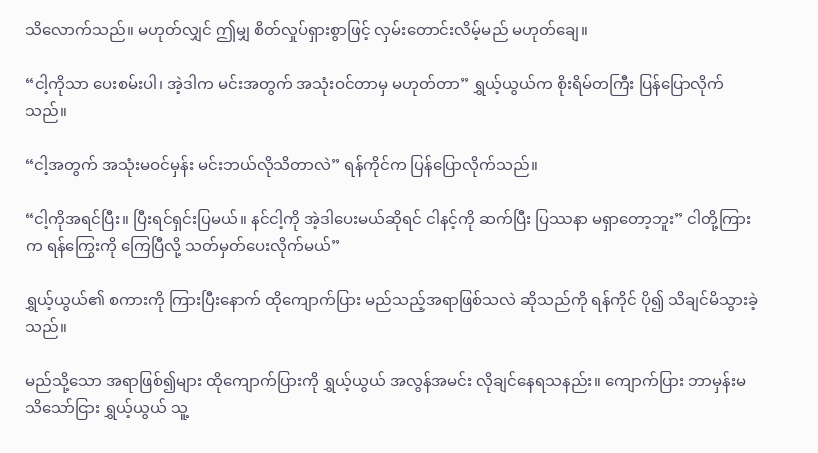သိလောက်သည်။ မဟုတ်လျှင် ဤမျှ စိတ်လှုပ်ရှားစွာဖြင့် လှမ်းတောင်းလိမ့်မည် မဟုတ်ချေ။

“ငါ့ကိုသာ ပေးစမ်းပါ၊ အဲ့ဒါက မင်းအတွက် အသုံးဝင်တာမှ မဟုတ်တာ” ရွှယ့်ယွယ်က စိုးရိမ်တကြီး ပြန်ပြောလိုက်သည်။

“ငါ့အတွက် အသုံးမဝင်မှန်း မင်းဘယ်လိုသိတာလဲ” ရန်ကိုင်က ပြန်ပြောလိုက်သည်။

“ငါ့ကိုအရင်ပြီး။ ပြီးရင်ရှင်းပြမယ်။ နင်ငါ့ကို အဲ့ဒါပေးမယ်ဆိုရင် ငါနင့်ကို ဆက်ပြီး ပြဿနာ မရှာတော့ဘူး” ငါတို့ကြားက ရန်ကြွေးကို ကြေပြီလို့ သတ်မှတ်ပေးလိုက်မယ်”

ရွှယ့်ယွယ်၏ စကားကို ကြားပြီးနောက် ထိုကျောက်ပြား မည်သည့်အရာဖြစ်သလဲ ဆိုသည်ကို ရန်ကိုင် ပို၍ သိချင်မိသွားခဲ့သည်။

မည်သို့သော အရာဖြစ်၍များ ထိုကျောက်ပြားကို ရွှယ့်ယွယ် အလွန်အမင်း လိုချင်နေရသနည်း။ ကျောက်ပြား ဘာမှန်းမသိသော်ငြား ရွှယ့်ယွယ် သူ့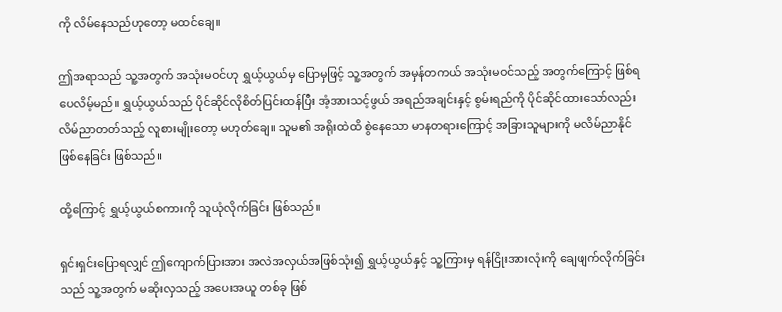ကို လိမ်နေသည်ဟုတော့ မထင်ချေ။

ဤအရာသည် သူ့အတွက် အသုံးမဝင်ဟု ရွှယ့်ယွယ်မှ ပြောမှဖြင့် သူ့အတွက် အမှန်တကယ် အသုံးမဝင်သည့် အတွက်ကြောင့် ဖြစ်ရပေလိမ့်မည်။ ရွှယ့်ယွယ်သည် ပိုင်ဆိုင်လိုစိတ်ပြင်းထန်ပြီး အံ့အားသင့်ဖွယ် အရည်အချင်းနှင့် စွမ်းရည်ကို ပိုင်ဆိုင်ထားသော်လည်း လိမ်ညာတတ်သည့် လူစားမျိုးတော့ မဟုတ်ချေ။ သူမ၏ အရိုးထဲထိ စွဲနေသော မာနတရားကြောင့် အခြားသူများကို မလိမ်ညာနိုင် ဖြစ်နေခြင်း ဖြစ်သည်။

ထို့ကြောင့် ရွှယ့်ယွယ်စကားကို သူယုံလိုက်ခြင်း ဖြစ်သည်။

ရှင်းရှင်းပြောရလျှင် ဤကျောက်ပြားအား အလဲအလှယ်အဖြစ်သုံး၍ ရွှယ့်ယွယ်နှင့် သူ့ကြားမှ ရန်ငြိုးအားလုံးကို ချေဖျက်လိုက်ခြင်းသည် သူ့အတွက် မဆိုးလှသည့် အပေးအယူ တစ်ခု ဖြစ်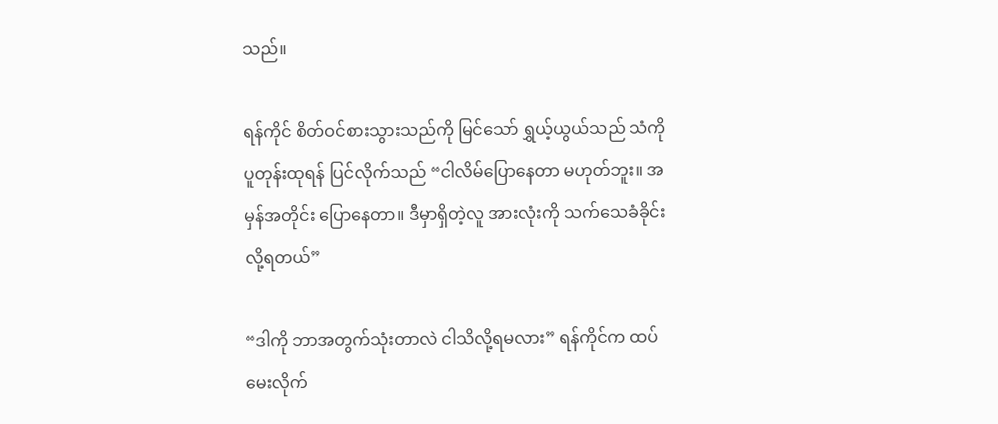သည်။

ရန်ကိုင် စိတ်ဝင်စားသွားသည်ကို မြင်သော် ရွှယ့်ယွယ်သည် သံကို ပူတုန်းထုရန် ပြင်လိုက်သည် “ငါလိမ်ပြောနေတာ မဟုတ်ဘူး။ အမှန်အတိုင်း ပြောနေတာ။ ဒီမှာရှိတဲ့လူ အားလုံးကို သက်သေခံခိုင်းလို့ရတယ်”

“ဒါကို ဘာအတွက်သုံးတာလဲ ငါသိလို့ရမလား” ရန်ကိုင်က ထပ်မေးလိုက်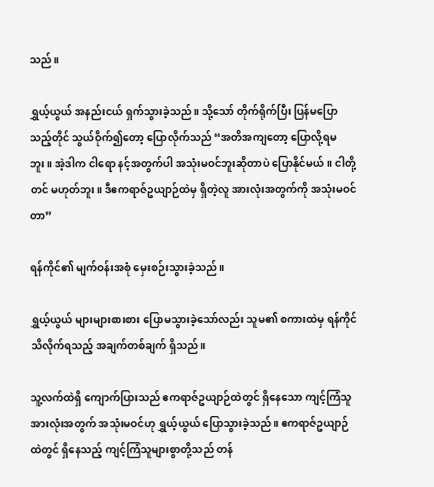သည်။

ရွှယ့်ယွယ် အနည်းငယ် ရှက်သွားခဲ့သည်။ သို့သော် တိုက်ရိုက်ပြီး ပြန်မပြောသည့်တိုင် သွယ်ဝိုက်၍တော့ ပြောလိုက်သည် “အတိအကျတော့ ပြောလို့ရမဘူး။ အဲ့ဒါက ငါရော နင့်အတွက်ပါ အသုံးမဝင်ဘူးဆိုတာပဲ ပြောနိုင်မယ်။ ငါတို့တင် မဟုတ်ဘူး။ ဒီဧကရာဇ်ဥယျာဉ်ထဲမှ ရှိတဲ့လူ အားလုံးအတွက်ကို အသုံးမဝင်တာ”

ရန်ကိုင်၏ မျက်ဝန်းအစုံ မှေးစဉ်းသွားခဲ့သည်။

ရွှယ့်ယွယ် များများစားစား ပြောမသွားခဲ့သော်လည်း သူမ၏ စကားထဲမှ ရန်ကိုင် သိလိုက်ရသည့် အချက်တစ်ချက် ရှိသည်။

သူ့လက်ထဲရှိ ကျောက်ပြားသည် ဧကရာဇ်ဥယျာဉ်ထဲတွင် ရှိနေသော ကျင့်ကြံသူ အားလုံးအတွက် အသုံးမဝင်ဟု ရွှယ့်ယွယ် ပြောသွားခဲ့သည်။ ဧကရာဇ်ဥယျာဉ်ထဲတွင် ရှိနေသည့် ကျင့်ကြံသူများစွာတို့သည် တန်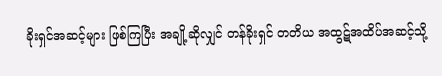ခိုးရှင်အဆင့်များ ဖြစ်ကြပြီး အချို့ဆိုလျှင် တန်ခိုးရှင် တတိယ အထွဋ်အထိပ်အဆင့်သို့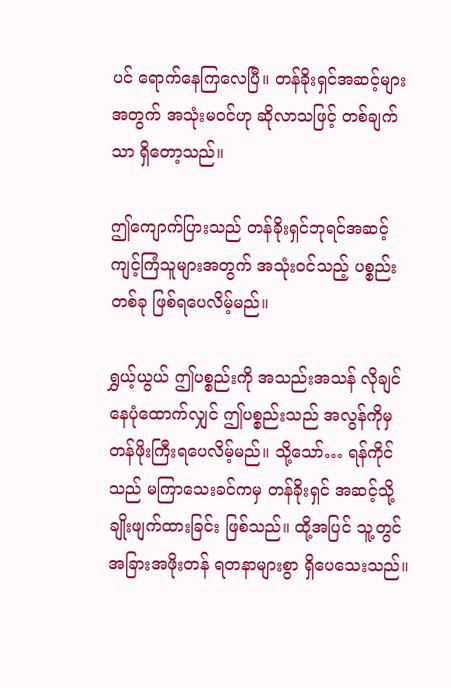ပင် ရောက်နေကြလေပြီ။ တန်ခိုးရှင်အဆင့်များအတွက် အသုံးမဝင်ဟု ဆိုလာသဖြင့် တစ်ချက်သာ ရှိတော့သည်။

ဤကျောက်ပြားသည် တန်ခိုးရှင်ဘုရင်အဆင့် ကျင့်ကြံသူများအတွက် အသုံးဝင်သည့် ပစ္စည်းတစ်ခု ဖြစ်ရပေလိမ့်မည်။

ရွှယ့်ယွယ် ဤပစ္စည်းကို အသည်းအသန် လိုချင်နေပုံထောက်လျှင် ဤပစ္စည်းသည် အလွန်ကိုမှ တန်ဖိုးကြီးရပေလိမ့်မည်။ သို့သော်… ရန်ကိုင်သည် မကြာသေးခင်ကမှ တန်ခိုးရှင် အဆင့်သို့ ချိုးဖျက်ထားခြင်း ဖြစ်သည်။ ထို့အပြင် သူ့တွင် အခြားအဖိုးတန် ရတနာများစွာ ရှိပေသေးသည်။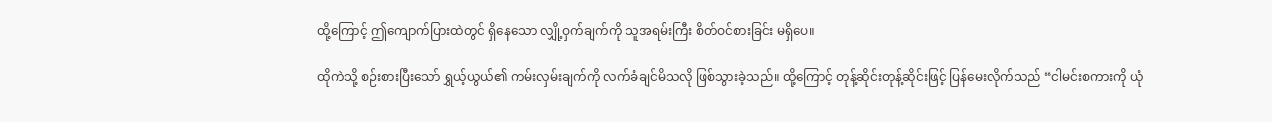ထို့ကြောင့် ဤကျောက်ပြားထဲတွင် ရှိနေသော လျှို့ဝှက်ချက်ကို သူအရမ်းကြီး စိတ်ဝင်စားခြင်း မရှိပေ။

ထိုကဲသို့ စဉ်းစားပြီးသော် ရွှယ့်ယွယ်၏ ကမ်းလှမ်းချက်ကို လက်ခံချင်မိသလို ဖြစ်သွားခဲ့သည်။ ထို့ကြောင့် တုန့်ဆိုင်းတုန့်ဆိုင်းဖြင့် ပြန်မေးလိုက်သည် “ငါမင်းစကားကို ယုံ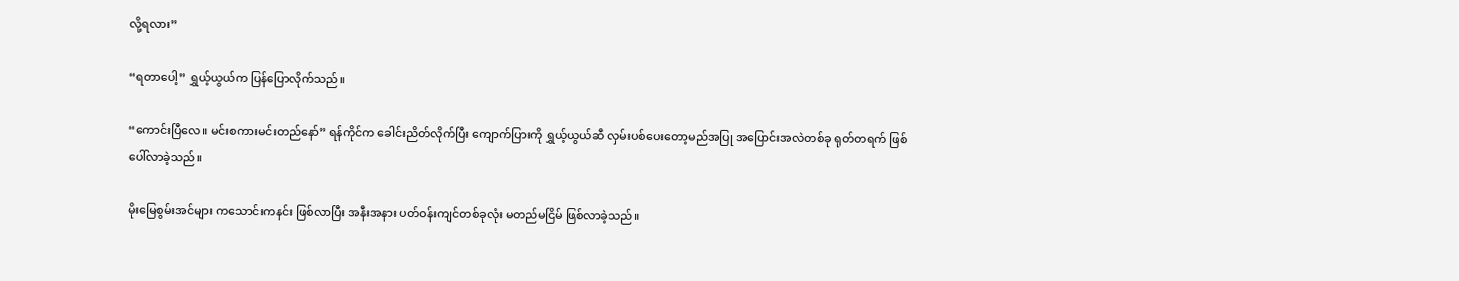လို့ရလား”

“ရတာပေါ့” ရွှယ့်ယွယ်က ပြန်ပြောလိုက်သည်။

“ကောင်းပြီလေ။ မင်းစကားမင်းတည်နော်” ရန်ကိုင်က ခေါင်းညိတ်လိုက်ပြီး ကျောက်ပြားကို ရွှယ့်ယွယ်ဆီ လှမ်းပစ်ပေးတော့မည်အပြု အပြောင်းအလဲတစ်ခု ရုတ်တရက် ဖြစ်ပေါ်လာခဲ့သည်။

မိုးမြေစွမ်းအင်များ ကသောင်းကနင်း ဖြစ်လာပြီး အနီးအနား ပတ်ဝန်းကျင်တစ်ခုလုံး မတည်မငြိမ် ဖြစ်လာခဲ့သည်။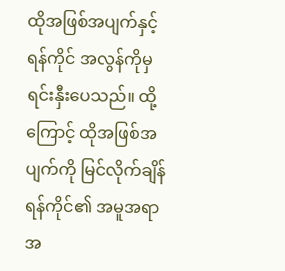ထိုအဖြစ်အပျက်နှင့် ရန်ကိုင် အလွန်ကိုမှ ရင်းနှီးပေသည်။ ထို့ကြောင့် ထိုအဖြစ်အပျက်ကို မြင်လိုက်ချိန် ရန်ကိုင်၏ အမူအရာ အ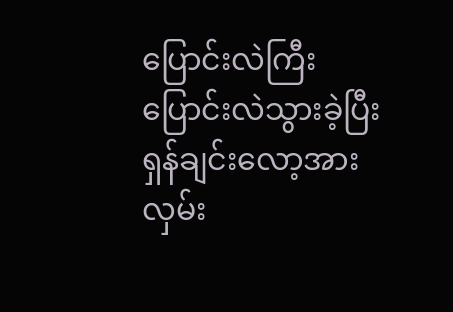ပြောင်းလဲကြီး ပြောင်းလဲသွားခဲ့ပြီး ရှန်ချင်းလော့အား လှမ်း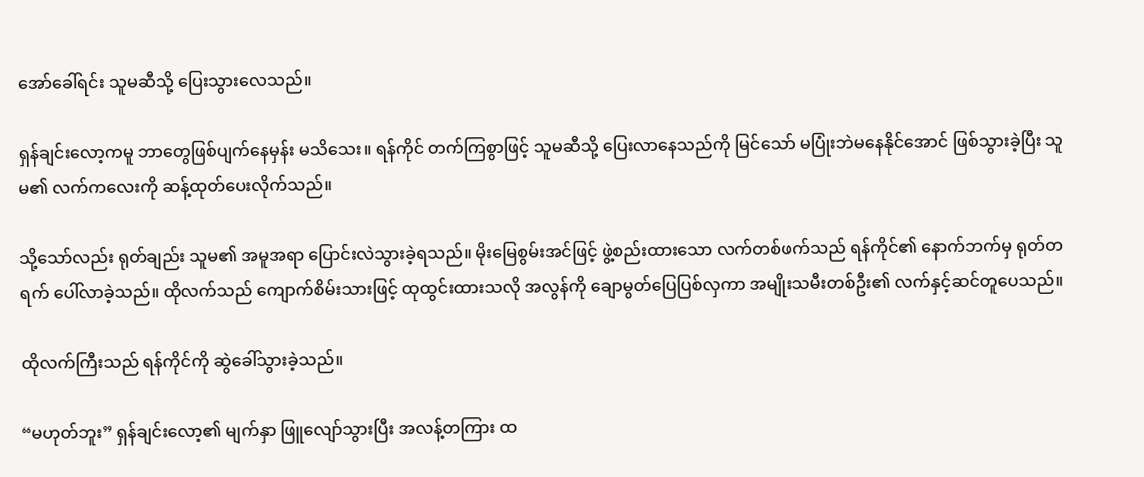အော်ခေါ်ရင်း သူမဆီသို့ ပြေးသွားလေသည်။

ရှန်ချင်းလော့ကမူ ဘာတွေဖြစ်ပျက်နေမှန်း မသိသေး။ ရန်ကိုင် တက်ကြစွာဖြင့် သူမဆီသို့ ပြေးလာနေသည်ကို မြင်သော် မပြုံးဘဲမနေနိုင်အောင် ဖြစ်သွားခဲ့ပြီး သူမ၏ လက်ကလေးကို ဆန့်ထုတ်ပေးလိုက်သည်။

သို့သော်လည်း ရုတ်ချည်း သူမ၏ အမူအရာ ပြောင်းလဲသွားခဲ့ရသည်။ မိုးမြေစွမ်းအင်ဖြင့် ဖွဲ့စည်းထားသော လက်တစ်ဖက်သည် ရန်ကိုင်၏ နောက်ဘက်မှ ရုတ်တရက် ပေါ်လာခဲ့သည်။ ထိုလက်သည် ကျောက်စိမ်းသားဖြင့် ထုထွင်းထားသလို အလွန်ကို ချောမွတ်ပြေပြစ်လှကာ အမျိုးသမီးတစ်ဦး၏ လက်နှင့်ဆင်တူပေသည်။

ထိုလက်ကြီးသည် ရန်ကိုင်ကို ဆွဲခေါ်သွားခဲ့သည်။

“မဟုတ်ဘူး” ရှန်ချင်းလော့၏ မျက်နှာ ဖြူလျော်သွားပြီး အလန့်တကြား ထ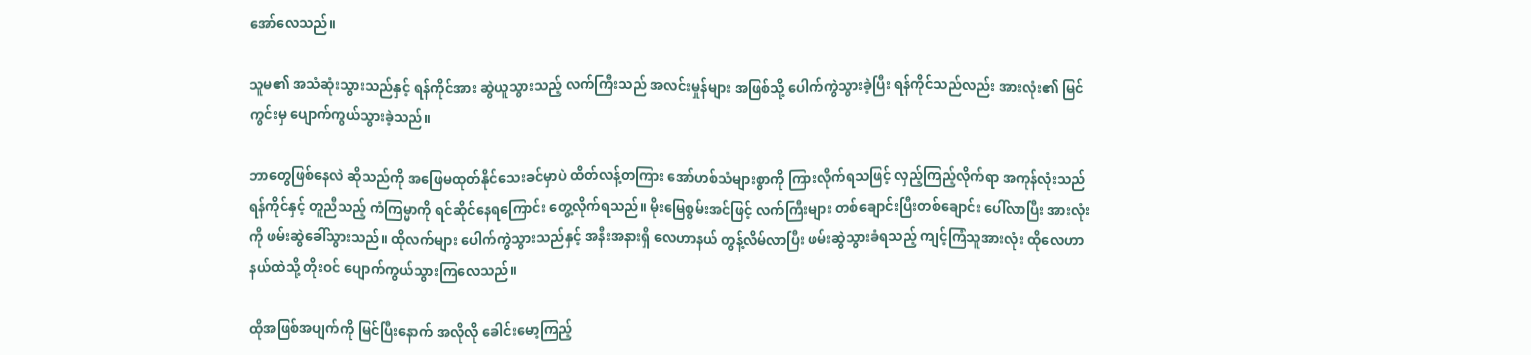အော်လေသည်။

သူမ၏ အသံဆုံးသွားသည်နှင့် ရန်ကိုင်အား ဆွဲယူသွားသည့် လက်ကြီးသည် အလင်းမှုန်များ အဖြစ်သို့ ပေါက်ကွဲသွားခဲ့ပြီး ရန်ကိုင်သည်လည်း အားလုံး၏ မြင်ကွင်းမှ ပျောက်ကွယ်သွားခဲ့သည်။

ဘာတွေဖြစ်နေလဲ ဆိုသည်ကို အဖြေမထုတ်နိုင်သေးခင်မှာပဲ ထိတ်လန့်တကြား‌ အော်ဟစ်သံများစွာကို ကြားလိုက်ရသဖြင့် လှည့်ကြည့်လိုက်ရာ အကုန်လုံးသည် ရန်ကိုင်နှင့် တူညီသည့် ကံကြမ္မာကို ရင်ဆိုင်နေရကြောင်း တွေ့လိုက်ရသည်။ မိုးမြေစွမ်းအင်ဖြင့် လက်ကြီးများ တစ်ချောင်းပြီးတစ်ချောင်း ပေါ်လာပြီး အားလုံးကို ဖမ်းဆွဲခေါ်သွားသည်။ ထိုလက်များ ပေါက်ကွဲသွားသည်နှင့် အနီးအနားရှိ လေဟာနယ် တွန့်လိမ်လာပြီး ဖမ်းဆွဲသွားခံရသည့် ကျင့်ကြံသူအားလုံး ထိုလေဟာနယ်ထဲသို့ တိုးဝင် ပျောက်ကွယ်သွားကြလေသည်။

ထိုအဖြစ်အပျက်ကို မြင်ပြီးနောက် အလိုလို ခေါင်းမော့ကြည့်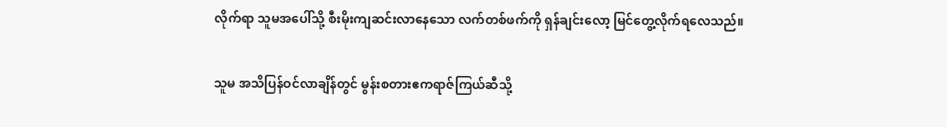လိုက်ရာ သူမအပေါ်သို့ စီးမိုးကျဆင်းလာနေသော လက်တစ်ဖက်ကို ရှန်ချင်းလော့ မြင်တွေ့လိုက်ရလေသည်။

သူမ အသိပြန်ဝင်လာချိန်တွင် မွန်းစတားဧကရာဇ်ကြယ်ဆီသို့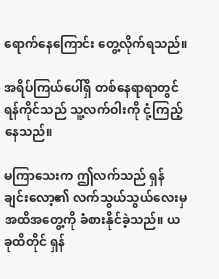ရောက်နေကြောင်း တွေ့လိုက်ရသည်။

အရိပ်ကြယ်ပေါ်ရှိ တစ်နေရာရာတွင် ရန်ကိုင်သည် သူ့လက်ဝါးကို ငုံ့ကြည့်နေသည်။

မကြာသေးက ဤလက်သည် ရှန်ချင်းလော့၏ လက်သွယ်သွယ်လေးမှ အထိအတွေ့ကို ခံစားနိုင်ခဲ့သည်။ ယခုထိတိုင် ရှန်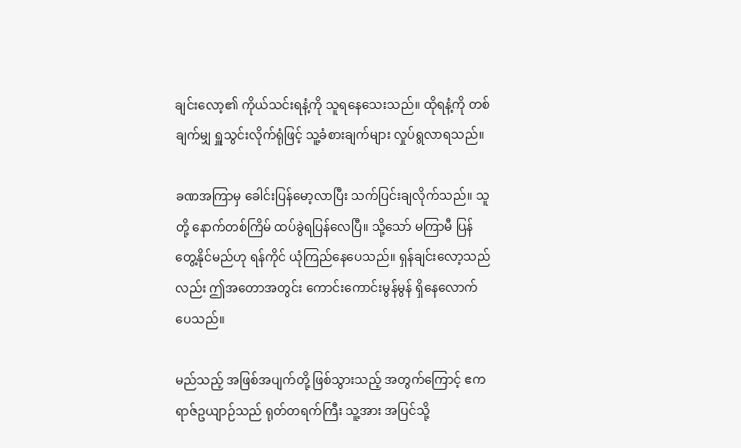ချင်းလော့၏ ကိုယ်သင်းရနံ့ကို သူရနေသေးသည်။ ထိုရနံ့ကို တစ်ချက်မျှ ရှူသွင်းလိုက်ရုံဖြင့် သူ့ခံစားချက်များ လှုပ်ရွလာရသည်။

ခဏအကြာမှ ခေါင်းပြန်မော့လာပြီး သက်ပြင်းချလိုက်သည်။ သူတို့ နောက်တစ်ကြိမ် ထပ်ခွဲရပြန်လေပြီ။ သို့သော် မကြာမီ ပြန်တွေ့နိုင်မည်ဟု ရန်ကိုင် ယုံကြည်နေပေသည်။ ရှန်ချင်းလော့သည်လည်း ဤအတောအတွင်း ကောင်းကောင်းမွန်မွန် ရှိနေလောက်ပေသည်။

မည်သည့် အဖြစ်အပျက်တို့ ဖြစ်သွားသည့် အတွက်ကြောင့် ဧကရာဇ်ဥယျာဉ်သည် ရုတ်တရက်ကြီး သူ့အား အပြင်သို့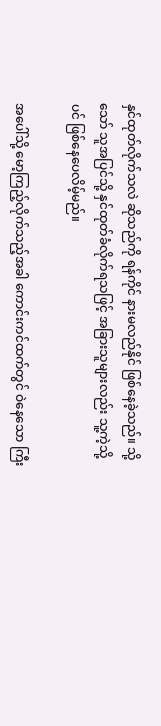နှင်ထုတ်လိုက်သလဲ ဆိုသည်ကို ရန်ကိုင် နားမလည်နိုင် ဖြစ်နေခဲ့သည်။ သို့သော် သူအပြင်သို့ နှင်ထုတ်ခံလိုက်ရသဖြင့် အခြားသူများလည်း သူ့ကဲ့သို့ပင် ဖြစ်နေပေလိမ့်မည်။

အပေါ်သို့ မော့ကြည့်လိုက်သည့်အခါ ကောင်းကင်ထက်တွင် ဝဲနေသော ကြီး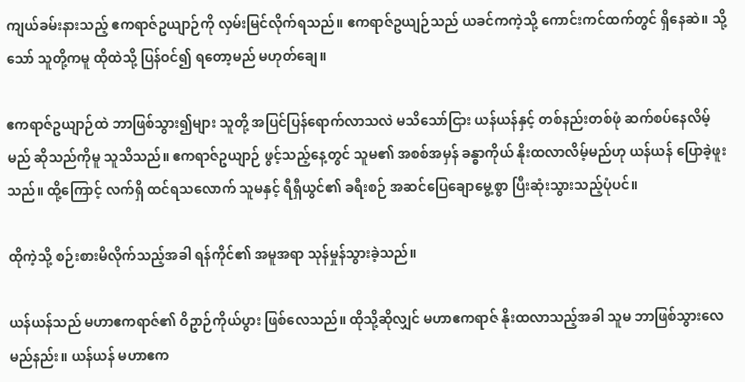ကျယ်ခမ်းနားသည့် ဧကရာဇ်ဥယျာဉ်ကို လှမ်းမြင်လိုက်ရသည်။ ဧကရာဇ်ဥယျဉ်သည် ယခင်ကကဲ့သို့ ကောင်းကင်ထက်တွင် ရှိနေဆဲ။ သို့သော် သူတို့ကမူ ထိုထဲသို့ ပြန်ဝင်၍ ရတော့မည် မဟုတ်ချေ။

ဧကရာဇ်ဥယျာဉ်ထဲ ဘာဖြစ်သွား၍များ သူတို့ အပြင်ပြန်ရောက်လာသလဲ မသိသော်ငြား ယန်ယန်နှင့် တစ်နည်းတစ်ဖုံ ဆက်စပ်နေလိမ့်မည် ဆိုသည်ကိုမူ သူသိသည်။ ဧကရာဇ်ဥယျာဉ် ဖွင့်သည့်နေ့တွင် သူမ၏ အစစ်အမှန် ခန္ဓာကိုယ် နိုးထလာလိမ့်မည်ဟု ယန်ယန် ပြောခဲ့ဖူးသည်။ ထို့ကြောင့် လက်ရှိ ထင်ရသလောက် သူမနှင့် ရီရှီယွင်၏ ခရီးစဉ် အဆင်ပြေချောမွေ့စွာ ပြီးဆုံးသွားသည့်ပုံပင်။

ထိုကဲ့သို့ စဉ်းစားမိလိုက်သည့်အခါ ရန်ကိုင်၏ အမူအရာ သုန်မှုန်သွားခဲ့သည်။

ယန်ယန်သည် မဟာဧကရာဇ်၏ ဝိဥာဉ်ကိုယ်ပွား ဖြစ်လေသည်။ ထိုသို့ဆိုလျှင် မဟာဧကရာဇ် နိုးထလာသည့်အခါ သူမ ဘာဖြစ်သွားလေမည်နည်း။ ယန်ယန် မဟာဧက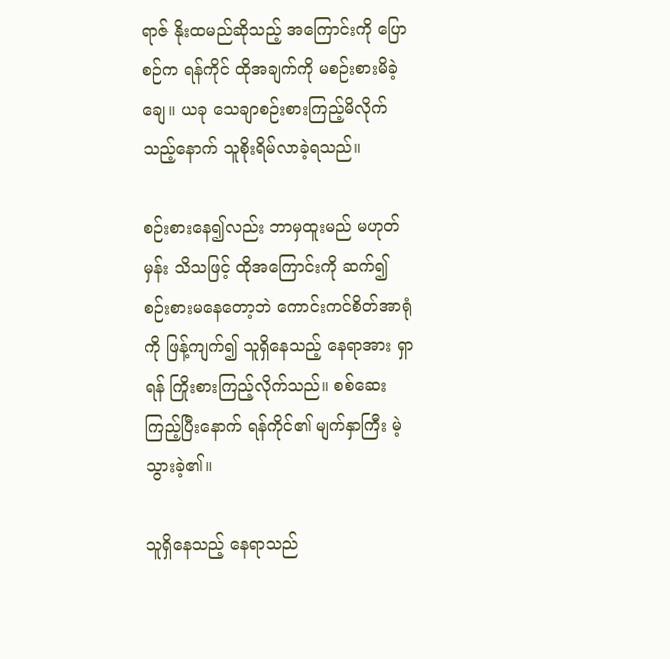ရာဇ် နိုးထမည်ဆိုသည့် အကြောင်းကို ပြောစဉ်က ရန်ကိုင် ထိုအချက်ကို မစဉ်းစားမိခဲ့ချေ။ ယခု သေချာစဉ်းစားကြည့်မိလိုက်သည့်နောက် သူစိုးရိမ်လာခဲ့ရသည်။

စဉ်းစားနေ၍လည်း ဘာမှထူးမည် မဟုတ်မှန်း သိသဖြင့် ထိုအကြောင်းကို ဆက်၍ စဉ်းစားမနေတော့ဘဲ ကောင်းကင်စိတ်အာရုံကို ဖြန့်ကျက်၍ သူရှိနေသည့် နေရာအား ရှာရန် ကြိုးစားကြည့်လိုက်သည်။ စစ်ဆေးကြည့်ပြီးနောက် ရန်ကိုင်၏ မျက်နှာကြီး မဲ့သွားခဲ့၏။

သူရှိနေသည့် နေရာသည်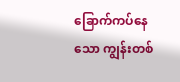ခြောက်ကပ်နေသော ကျွန်းတစ်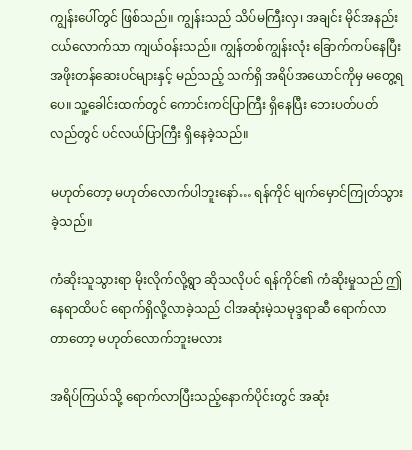ကျွန်းပေါ်တွင် ဖြစ်သည်။ ကျွန်းသည် သိပ်မကြီးလှ၊ အချင်း မိုင်အနည်းငယ်လောက်သာ ကျယ်ဝန်းသည်။ ကျွန်တစ်ကျွန်းလုံး ခြောက်ကပ်နေပြီး အဖိုးတန်ဆေးပင်များနှင့် မည်သည့် သက်ရှိ အရိပ်အယောင်ကိုမှ မတွေ့ရပေ။ သူ့ခေါင်းထက်တွင် ကောင်းကင်ပြာကြီး ရှိနေပြီး ဘေးပတ်ပတ်လည်တွင် ပင်လယ်ပြာကြီး ရှိနေခဲ့သည်။

မဟုတ်တော့ မဟုတ်လောက်ပါဘူးနော်… ရန်ကိုင် မျက်မှောင်ကြုတ်သွားခဲ့သည်။

ကံဆိုးသူသွားရာ မိုးလိုက်လို့ရွာ ဆိုသလိုပင် ရန်ကိုင်၏ ကံဆိုးမှုသည် ဤနေရာထိပင် ရောက်ရှိလို့လာခဲ့သည် ငါအဆုံးမဲ့သမုဒ္ဒရာဆီ ရောက်လာတာတော့ မဟုတ်လောက်ဘူးမလား

အရိပ်ကြယ်သို့ ရောက်လာပြီးသည့်နောက်ပိုင်းတွင် အဆုံး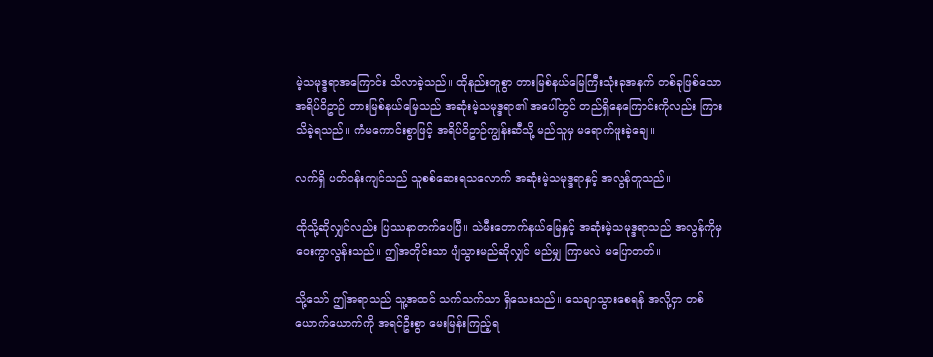မဲ့သမုဒ္ဒရာအကြောင်း သိလာခဲ့သည်။ ထိုနည်းတူစွာ တားမြစ်နယ်မြေကြီးသုံးခုအနက် တစ်ခုဖြစ်သော အရိပ်ဝိဥာဉ် တားမြစ်နယ်မြေသည် အဆုံးမဲ့သမုဒ္ဒရာ၏ အပေါ်တွင် တည်ရှိနေကြောင်းကိုလည်း ကြားသိခဲ့ရသည်။ ကံမကောင်းစွာဖြင့် အရိပ်ဝိဥာဉ်ကျွန်းဆီသို့ မည်သူမှ မရောက်ဖူးခဲ့ချေ။

လက်ရှိ ပတ်ဝန်းကျင်သည် သူစစ်ဆေးရသလောက် အဆုံးမဲ့သမုဒ္ဒရာနှင့် အလွန်တူသည်။

ထိုသို့ဆိုလျှင်လည်း ပြဿနာတက်ပေပြီ။ သဲမီးတောက်နယ်မြေနှင့် အဆုံးမဲ့သမုဒ္ဒရာသည် အလွန်ကိုမှ ဝေးကွာလွန်းသည်။ ဤအတိုင်းသာ ပျံသွားမည်ဆိုလျှင် မည်မျှ ကြာမလဲ မပြောတတ်။

သို့သော် ဤအရာသည် သူ့အထင် သက်သက်သာ ရှိသေးသည်။ သေချာသွားစေရန် အလို့ငှာ တစ်ယောက်ယောက်ကို အရင်ဦးစွာ မေးမြန်းကြည့်ရ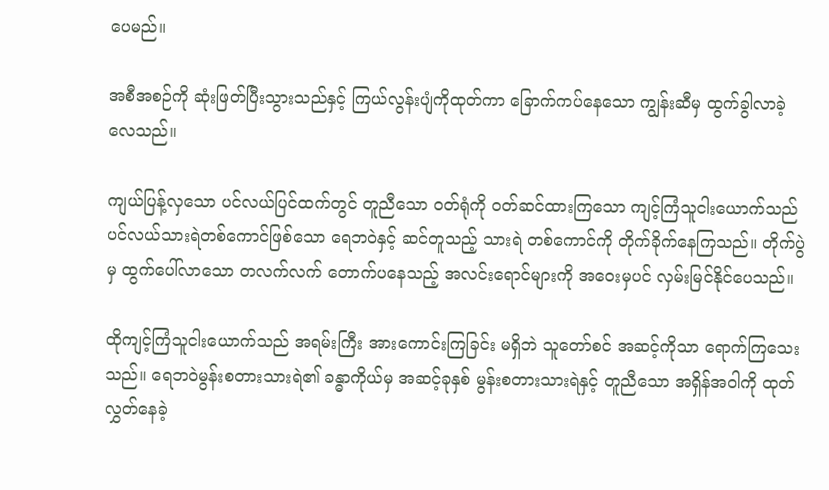ပေမည်။

အစီအစဉ်ကို ဆုံးဖြတ်ပြီးသွားသည်နှင့် ကြယ်လွန်းပျံကိုထုတ်ကာ ခြောက်ကပ်နေသော ကျွန်းဆီမှ ထွက်ခွါလာခဲ့လေသည်။

ကျယ်ပြန့်လှသော ပင်လယ်ပြင်ထက်တွင် တူညီသော ဝတ်ရုံကို ဝတ်ဆင်ထားကြသော ကျင့်ကြံသူငါးယောက်သည် ပင်လယ်သားရဲတစ်ကောင်ဖြစ်သော ရေဘဝဲနှင့် ဆင်တူသည့် သားရဲ တစ်ကောင်ကို တိုက်ခိုက်နေကြသည်။ တိုက်ပွဲမှ ထွက်ပေါ်လာသော တလက်လက် တောက်ပနေသည့် အလင်းရောင်များကို အဝေးမှပင် လှမ်းမြင်နိုင်ပေသည်။

ထိုကျင့်ကြံသူငါးယောက်သည် အရမ်းကြီး အားကောင်းကြခြင်း မရှိဘဲ သူတော်စင် အဆင့်ကိုသာ ရောက်ကြသေးသည်။ ရေဘဝဲမွန်းစတားသားရဲ၏ ခန္ဓာကိုယ်မှ အဆင့်ခုနှစ် မွန်းစတားသားရဲနှင့် တူညီသော အရှိန်အဝါကို ထုတ်လွှတ်နေခဲ့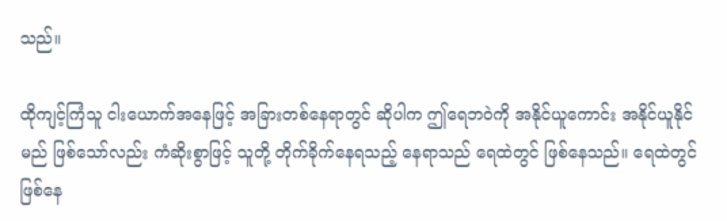သည်။

ထိုကျင့်ကြံသူ ငါးယောက်အနေဖြင့် အခြားတစ်နေရာတွင် ဆိုပါက ဤရေဘဝဲကို အနိုင်ယူကောင်း အနိုင်ယူနိုင်မည် ဖြစ်သော်လည်း ကံဆိုးစွာဖြင့် သူတို့ တိုက်ခိုက်နေရသည့် နေရာသည် ရေထဲတွင် ဖြစ်နေသည်။ ရေထဲတွင် ဖြစ်နေ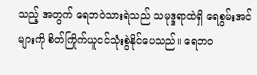သည့် အတွက် ရေဘဝဲသားရဲသည် သမုဒ္ဒရာထဲရှိ ရေစွမ်းအင်များကို စိတ်ကြိုက်ယူငင်သုံးစွဲနိုင်ပေသည်‌။ ရေဘဝ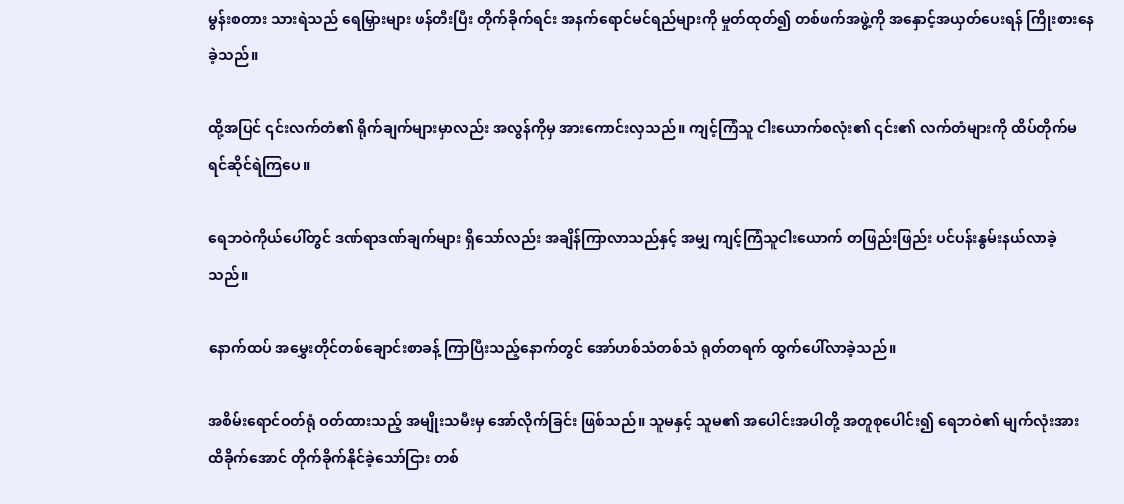မွန်းစတား သားရဲသည် ရေမြှားများ ဖန်တီးပြီး တိုက်ခိုက်ရင်း အနက်ရောင်မင်ရည်များကို မှုတ်ထုတ်၍ တစ်ဖက်အဖွဲ့ကို အနှောင့်အယှတ်ပေးရန် ကြိုးစားနေခဲ့သည်။

ထို့အပြင် ၎င်းလက်တံ၏ ရိုက်ချက်များမှာလည်း အလွန်ကိုမှ အားကောင်းလှသည်။ ကျင့်ကြံသူ ငါးယောက်စလုံး၏ ၎င်း၏ လက်တံများကို ထိပ်တိုက်မရင်ဆိုင်ရဲကြပေ။

ရေဘဝဲကိုယ်ပေါ်တွင် ဒဏ်ရာဒဏ်ချက်များ ရှိသော်လည်း အချိန်ကြာလာသည်နှင့် အမျှ ကျင့်ကြံသူငါးယောက် တဖြည်းဖြည်း ပင်ပန်းနွမ်းနယ်လာခဲ့သည်။

နောက်ထပ် အမွှေးတိုင်တစ်ချောင်းစာခန့် ကြာပြီးသည့်နောက်တွင် အော်ဟစ်သံတစ်သံ ရုတ်တရက် ထွက်ပေါ်လာခဲ့သည်။

အစိမ်းရောင်ဝတ်ရုံ ဝတ်ထားသည့် အမျိုးသမီးမှ အော်လိုက်ခြင်း ဖြစ်သည်။ သူမနှင့် သူမ၏ အပေါင်းအပါတို့ အတူစုပေါင်း၍ ရေဘဝဲ၏ မျက်လုံးအား ထိခိုက်အောင် တိုက်ခိုက်နိုင်ခဲ့သော်ငြား တစ်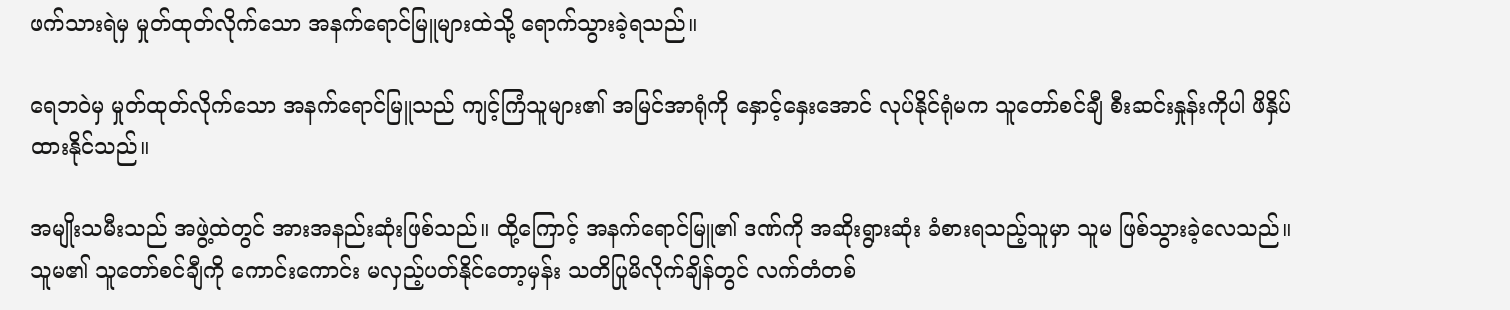ဖက်သားရဲမှ မှုတ်ထုတ်လိုက်သော အနက်ရောင်မြူများထဲသို့ ရောက်သွားခဲ့ရသည်။

ရေဘဝဲမှ မှုတ်ထုတ်လိုက်သော အနက်ရောင်မြူသည် ကျင့်ကြံသူများ၏ အမြင်အာရုံကို နှောင့်နှေးအောင် လုပ်နိုင်ရုံမက သူတော်စင်ချီ စီးဆင်းနှုန်းကိုပါ ဖိနှိပ်ထားနိုင်သည်။

အမျိုးသမီးသည် အဖွဲ့ထဲတွင် အားအနည်းဆုံးဖြစ်သည်။ ထို့ကြောင့် အနက်ရောင်မြူ၏ ဒဏ်ကို အဆိုးရွားဆုံး ခံစားရသည့်သူမှာ သူမ ဖြစ်သွားခဲ့လေသည်။ သူမ၏ သူတော်စင်ချီကို ကောင်းကောင်း မလှည့်ပတ်နိုင်တော့မှန်း သတိပြုမိလိုက်ချိန်တွင် လက်တံတစ်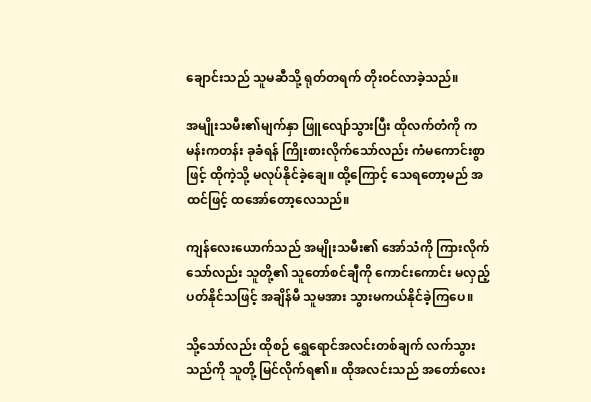ချောင်းသည် သူမဆီသို့ ရုတ်တရက် တိုးဝင်လာခဲ့သည်။

အမျိုးသမီး၏မျက်နှာ ဖြူလျော်သွားပြီး ထိုလက်တံကို ကမန်းကတန်း ခုခံရန် ကြိုးစားလိုက်သော်လည်း ကံမကောင်းစွာဖြင့် ထိုကဲ့သို့ မလုပ်နိုင်ခဲ့ချေ။ ထို့ကြောင့် သေရတော့မည် အထင်ဖြင့် ထအော်တော့လေသည်။

ကျန်လေးယောက်သည် အမျိုးသမီး၏ အော်သံကို ကြားလိုက်သော်လည်း သူတို့၏ သူတော်စင်ချီကို ကောင်းကောင်း မလှည့်ပတ်နိုင်သဖြင့် အချိန်မီ သူမအား သွားမကယ်နိုင်ခဲ့ကြပေ။

သို့သော်လည်း ထိုစဉ် ရွှေရောင်အလင်းတစ်ချက် လက်သွားသည်ကို သူတို့ မြင်လိုက်ရ၏။ ထိုအလင်းသည် အတော်လေး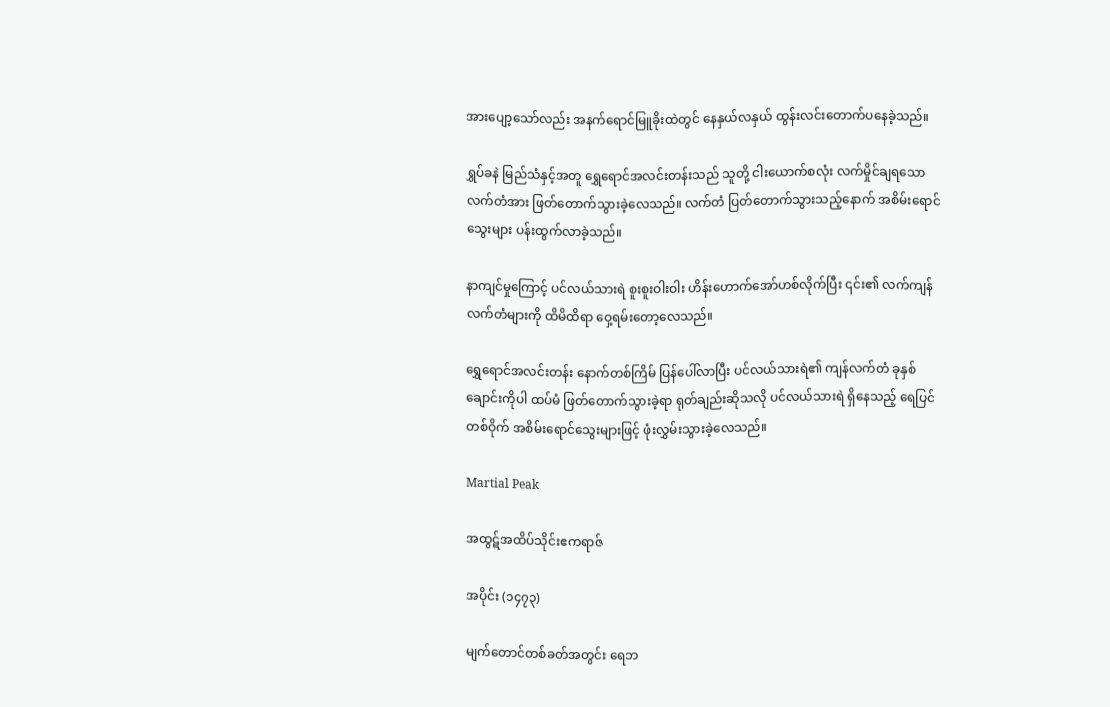အားပျော့သော်လည်း အနက်ရောင်မြူခိုးထဲတွင် နေနှယ်လနှယ် ထွန်းလင်းတောက်ပနေခဲ့သည်။

ရွှပ်ခနဲ မြည်သံနှင့်အတူ ရွှေရောင်အလင်းတန်းသည် သူတို့ ငါးယောက်စလုံး လက်မှိုင်ချရသော လက်တံအား ဖြတ်တောက်သွားခဲ့လေသည်။ လက်တံ ပြတ်တောက်သွားသည့်နောက် အစိမ်းရောင်သွေးများ ပန်းထွက်လာခဲ့သည်။

နာကျင်မှုကြောင့် ပင်လယ်သားရဲ စူးစူးဝါးဝါး ဟိန်းဟောက်အော်ဟစ်လိုက်ပြီး ၎င်း၏ လက်ကျန် လက်တံများကို ထိမိထိရာ ဝှေ့ရမ်းတော့လေသည်။

ရွှေရောင်အလင်းတန်း နောက်တစ်ကြိမ် ပြန်ပေါ်လာပြီး ပင်လယ်သားရဲ၏ ကျန်လက်တံ ခုနှစ်ချောင်းကိုပါ ထပ်မံ ဖြတ်တောက်သွားခဲ့ရာ ရုတ်ချည်းဆိုသလို ပင်လယ်သားရဲ ရှိနေသည့် ရေပြင်တစ်ဝိုက် အစိမ်းရောင်သွေးများဖြင့် ဖုံးလွှမ်းသွားခဲ့လေသည်။

Martial Peak

အထွဋ်အထိပ်သိုင်းဧကရာဇ်

အပိုင်း (၁၄၇၃)

မျက်တောင်တစ်ခတ်အတွင်း ရေဘ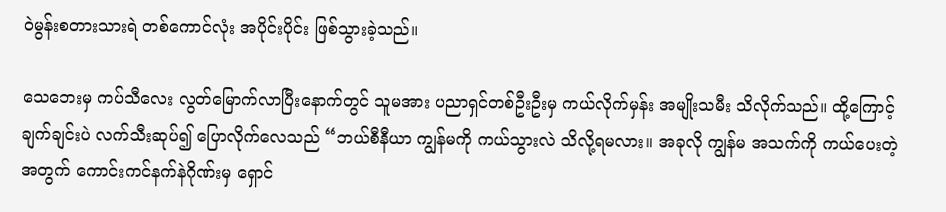ဝဲမွန်းစတားသားရဲ တစ်ကောင်လုံး အပိုင်းပိုင်း ဖြစ်သွားခဲ့သည်။

သေဘေးမှ ကပ်သီလေး လွတ်မြောက်လာပြီးနောက်တွင် သူမအား ပညာရှင်တစ်ဦးဦးမှ ကယ်လိုက်မှန်း အမျိုးသမီး သိလိုက်သည်။ ထို့ကြောင့် ချက်ချင်းပဲ လက်သီးဆုပ်၍ ပြောလိုက်လေသည် “ဘယ်စီနီယာ ကျွန်မကို ကယ်သွားလဲ သိလို့ရမလား။ အခုလို ကျွန်မ အသက်ကို ကယ်ပေးတဲ့ အတွက် ကောင်းကင်နက်နဲဂိုဏ်းမှ ရှောင်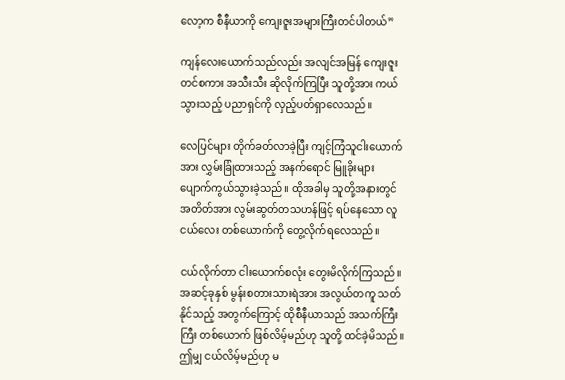လော့က စီနီယာကို ကျေးဇူးအများကြီးတင်ပါတယ်”

ကျန်လေးယောက်သည်လည်း အလျင်အမြန် ကျေးဇူးတင်စကား အသီးသီး ဆိုလိုက်ကြပြီး သူတို့အား ကယ်သွားသည့် ပညာရှင်ကို လှည့်ပတ်ရှာလေသည်။

လေပြင်များ တိုက်ခတ်လာခဲ့ပြီး ကျင့်ကြံသူငါးယောက်အား လွှမ်းခြုံထားသည့် အနက်ရောင် မြူခိုးများ ပျောက်ကွယ်သွားခဲ့သည်။ ထိုအခါမှ သူတို့အနားတွင် အတိတ်အား လွမ်းဆွတ်တသဟန်ဖြင့် ရပ်နေသော လူငယ်လေး တစ်ယောက်ကို တွေ့လိုက်ရလေသည်။

ငယ်လိုက်တာ ငါးယောက်စလုံး တွေးမိလိုက်ကြသည်။ အဆင့်ခုနှစ် မွန်းစတားသားရဲအား အလွယ်တကူ သတ်နိုင်သည့် အတွက်ကြောင့် ထိုစီနီယာသည် အသက်ကြီးကြီး တစ်ယောက် ဖြစ်လိမ့်မည်ဟု သူတို့ ထင်ခဲ့မိသည်။ ဤမျှ ငယ်လိမ့်မည်ဟု မ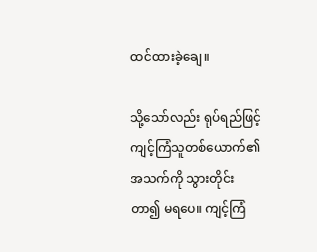ထင်ထားခဲ့ချေ။

သို့သော်လည်း ရုပ်ရည်ဖြင့် ကျင့်ကြံသူတစ်ယောက်၏ အသက်ကို သွားတိုင်းတာ၍ မရပေ။ ကျင့်ကြံ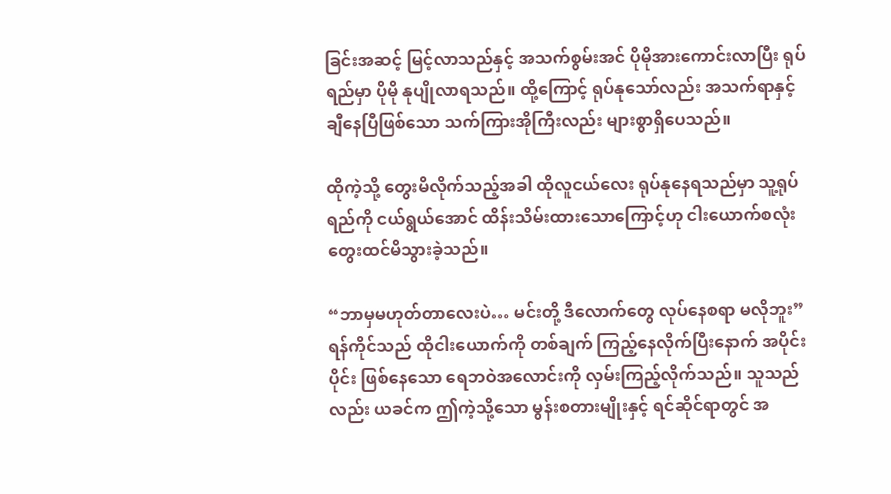ခြင်းအဆင့် မြင့်လာသည်နှင့် အသက်စွမ်းအင် ပိုမိုအားကောင်းလာပြီး ရုပ်ရည်မှာ ပိုမို နုပျိုလာရသည်။ ထို့ကြောင့် ရုပ်နုသော်လည်း အသက်ရာနှင့် ချီနေပြီဖြစ်သော သက်ကြားအိုကြီးလည်း များစွာရှိပေသည်။

ထိုကဲ့သို့ တွေးမိလိုက်သည့်အခါ ထိုလူငယ်လေး ရုပ်နုနေရသည်မှာ သူ့ရုပ်ရည်ကို ငယ်ရွယ်အောင် ထိန်းသိမ်းထားသောကြောင့်ဟု ငါးယောက်စလုံး တွေးထင်မိသွားခဲ့သည်။

“ဘာမှမဟုတ်တာလေးပဲ… မင်းတို့ ဒီလောက်တွေ လုပ်နေစရာ မလိုဘူး” ရန်ကိုင်သည် ထိုငါးယောက်ကို တစ်ချက် ကြည့်နေလိုက်ပြီးနောက် အပိုင်းပိုင်း ဖြစ်နေသော ရေဘဝဲအလောင်းကို လှမ်းကြည့်လိုက်သည်။ သူသည်လည်း ယခင်က ဤကဲ့သို့သော မွန်းစတားမျိုးနှင့် ရင်ဆိုင်ရာတွင် အ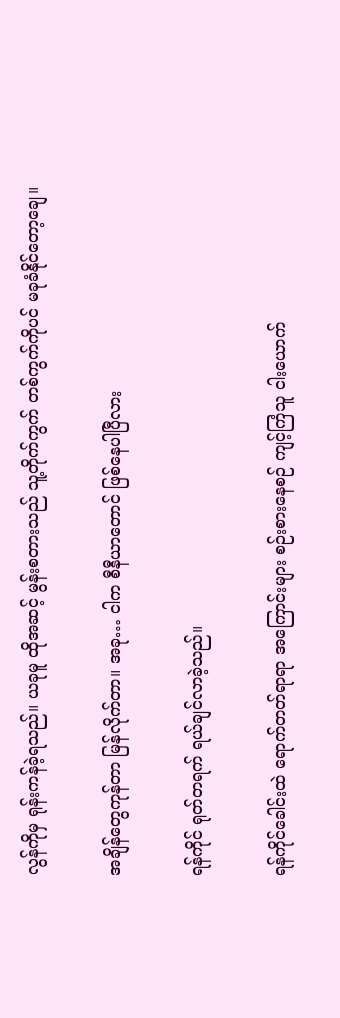လွန်ကိုမှ ရုန်းကန်ခဲ့ရသည်။ ယခုမူ ထိုအဆင့် မွန်းစတားသည် သူ့တိုက်ကွက် တစ်ကွက်ကိုပင် မခုခံနိုင်တော့ချေ။

အချိန်တွေကုန်တာ မြန်လိုက်တာ။ အခု… ငါက စီနီယာတောင် ဖြစ်နေပါပြီလား

ရန်ကိုင် ရုတ်တရက် ရယ်ချင်လာခဲ့သည်။

ရန်ကိုင်ခေါင်းထဲ ရောက်တတ်ရာရာ အကြောင်းများ စဉ်းစားနေစဉ် ကျင့်ကြံသူ ငါးယောက်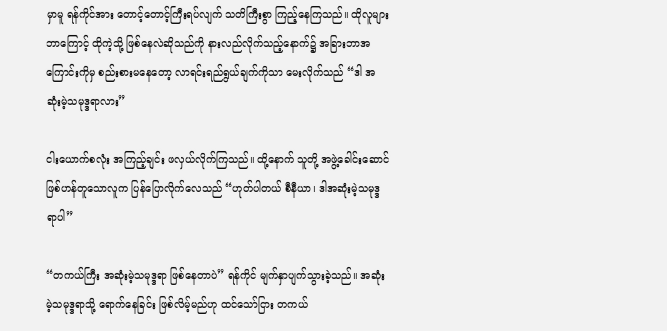မှာမူ ရန်ကိုင်အား တောင့်တောင့်ကြီးရပ်လျက် သတိကြီးစွာ ကြည့်နေကြသည်။ ထိုလူများ ဘာကြောင့် ထိုကဲ့သို့ ဖြစ်နေလဲဆိုသည်ကို နားလည်လိုက်သည့်နောက်၌ အခြားဘာအကြောင်းကိုမှ စည်းစားမနေတော့ လာရင်းရည်ရွယ်ချက်ကိုသာ မေးလိုက်သည် “ဒါ အဆုံးမဲ့သမုဒ္ဒရာလား”

ငါးယောက်စလုံး အကြည့်ချင်း ဖလှယ်လိုက်ကြသည်။ ထို့နောက် သူတို့ အဖွဲ့ခေါင်းဆောင် ဖြစ်ဟန်တူသောလူက ပြန်ပြောလိုက်လေသည် “ဟုတ်ပါတယ် စီနီယာ၊ ဒါအဆုံးမဲ့သမုဒ္ဒရာပါ”

“တကယ်ကြီး အဆုံးမဲ့သမုဒ္ဒရာ ဖြစ်နေတာပဲ” ရန်ကိုင် မျက်နှာပျက်သွားခဲ့သည်။ အဆုံးမဲ့သမုဒ္ဒရာသို့ ရောက်နေခြင်း ဖြစ်လိမ့်မည်ဟု ထင်သော်ငြား တကယ်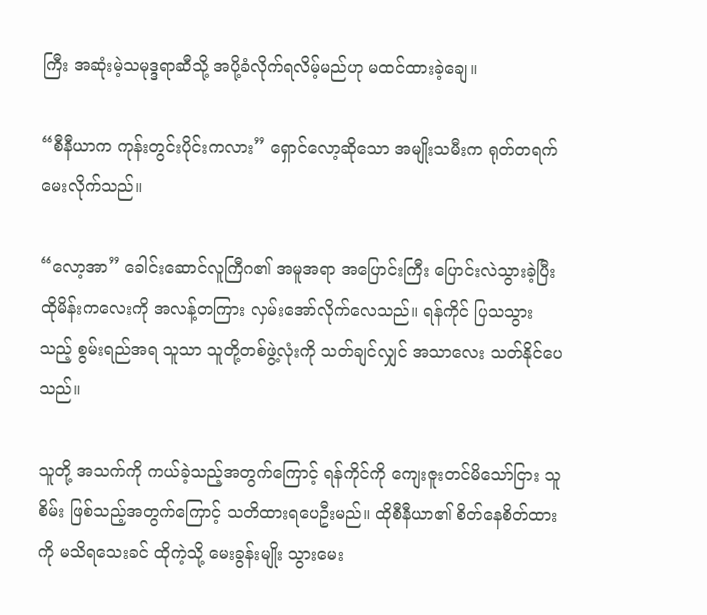ကြီး အဆုံးမဲ့သမုဒ္ဒရာဆီသို့ အပို့ခံလိုက်ရလိမ့်မည်ဟု မထင်ထားခဲ့ချေ။

“စီနီယာက ကုန်းတွင်းပိုင်းကလား” ရှောင်လော့ဆိုသော အမျိုးသမီးက ရုတ်တရက် မေးလိုက်သည်။

“လော့အာ” ခေါင်းဆောင်လူကြီဂ၏ အမူအရာ အပြောင်းကြီး ပြောင်းလဲသွားခဲ့ပြီး ထိုမိန်းကလေးကို အလန့်တကြား လှမ်းအော်လိုက်လေသည်။ ရန်ကိုင် ပြသသွားသည့် စွမ်းရည်အရ သူသာ သူတို့တစ်ဖွဲ့လုံးကို သတ်ချင်လျှင် အသာလေး သတ်နိုင်ပေသည်။

သူတို့ အသက်ကို ကယ်ခဲ့သည့်အတွက်ကြောင့် ရန်ကိုင်ကို ကျေးဇူးတင်မိသော်ငြား သူစိမ်း ဖြစ်သည့်အတွက်ကြောင့် သတိထားရပေဦးမည်။ ထိုစီနီယာ၏ စိတ်နေစိတ်ထားကို မသိရသေးခင် ထိုကဲ့သို့ မေးခွန်းမျိုး သွားမေး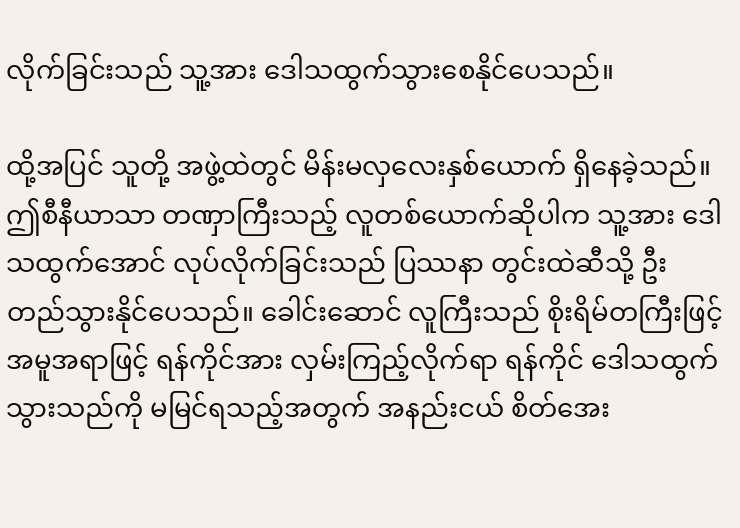လိုက်ခြင်းသည် သူ့အား ဒေါသထွက်သွားစေနိုင်ပေသည်။

ထို့အပြင် သူတို့ အဖွဲ့ထဲတွင် မိန်းမလှလေးနှစ်ယောက် ရှိနေခဲ့သည်။ ဤစီနီယာသာ တဏှာကြီးသည့် လူတစ်ယောက်ဆိုပါက သူ့အား ဒေါသထွက်အောင် လုပ်လိုက်ခြင်းသည် ပြဿနာ တွင်းထဲဆီသို့ ဦးတည်သွားနိုင်ပေသည်။ ခေါင်းဆောင် လူကြီးသည် စိုးရိမ်တကြီးဖြင့် အမူအရာဖြင့် ရန်ကိုင်အား လှမ်းကြည့်လိုက်ရာ ရန်ကိုင် ဒေါသထွက်သွားသည်ကို မမြင်ရသည့်အတွက် အနည်းငယ် စိတ်အေး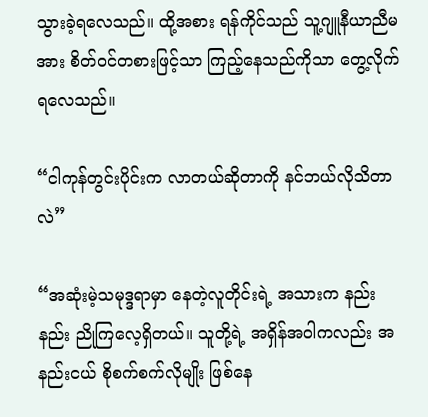သွားခဲ့ရလေသည်။ ထို့အစား ရန်ကိုင်သည် သူ့ဂျူနီယာညီမအား စိတ်ဝင်တစားဖြင့်သာ ကြည့်နေသည်ကိုသာ တွေ့လိုက်ရလေသည်။

“ငါကုန်တွင်းပိုင်းက လာတယ်ဆိုတာကို နင်ဘယ်လိုသိတာလဲ”

“အဆုံးမဲ့သမုဒ္ဒရာမှာ နေတဲ့လူတိုင်းရဲ့ အသားက နည်းနည်း ညိုကြလေ့ရှိတယ်။ သူတို့ရဲ့ အရှိန်အဝါကလည်း အနည်းငယ် စိုစက်စက်လိုမျိုး ဖြစ်နေ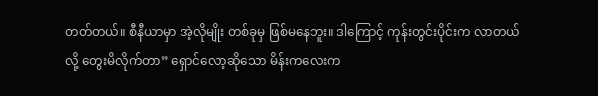တတ်တယ်။ စီနီယာမှာ အဲ့လိုမျိုး တစ်ခုမှ ဖြစ်မနေဘူး။ ဒါကြောင့် ကုန်းတွင်းပိုင်းက လာတယ်လို့ တွေးမိလိုက်တာ” ရှောင်လော့ဆိုသော မိန်းကလေးက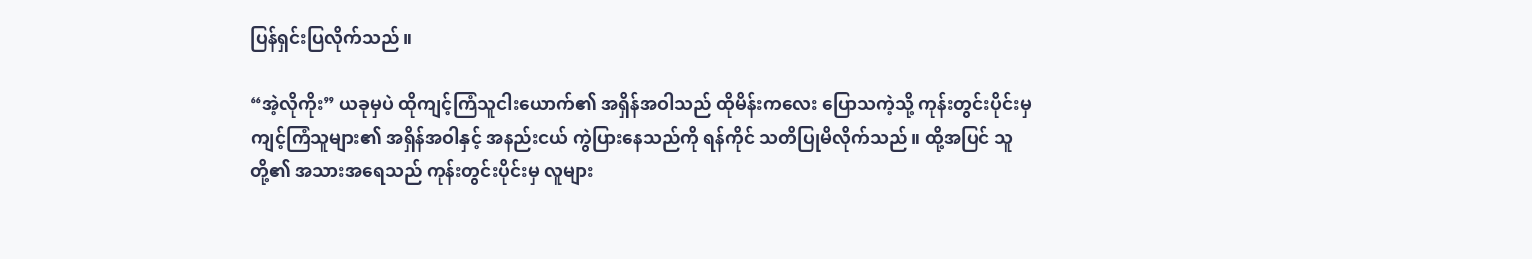ပြန်ရှင်းပြလိုက်သည်။

“အဲ့လိုကိုး” ယခုမှပဲ ထိုကျင့်ကြံသူငါးယောက်၏ အရှိန်အဝါသည် ထိုမိန်းကလေး ပြောသကဲ့သို့ ကုန်းတွင်းပိုင်းမှ ကျင့်ကြံသူများ၏ အရှိန်အဝါနှင့် အနည်းငယ် ကွဲပြားနေသည်ကို ရန်ကိုင် သတိပြုမိလိုက်သည်။ ထို့အပြင် သူတို့၏ အသားအရေသည် ကုန်းတွင်းပိုင်းမှ လူများ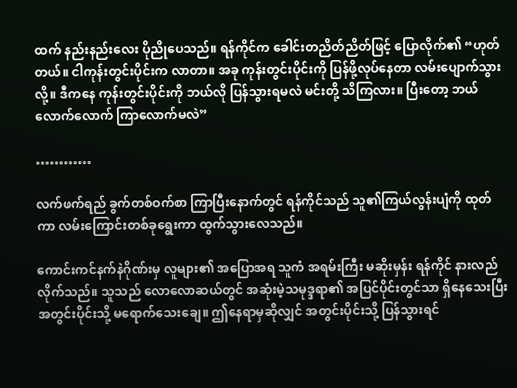ထက် နည်းနည်းလေး ပိုညိုပေသည်။ ရန်ကိုင်က ခေါင်းတညိတ်ညိတ်ဖြင့် ပြောလိုက်၏ “ဟုတ်တယ်။ ငါကုန်းတွင်းပိုင်းက လာတာ။ အခု ကုန်းတွင်းပိုင်းကို ပြန်ဖို့လုပ်နေတာ လမ်းပျောက်သွားလို့။ ဒီကနေ ကုန်းတွင်းပိုင်းကို ဘယ်လို ပြန်သွားရမလဲ မင်းတို့ သိကြလား။ ပြီးတော့ ဘယ်လောက်လောက် ကြာလောက်မလဲ”

…………

လက်ဖက်ရည် ခွက်တစ်ဝက်စာ ကြာပြီးနောက်တွင် ရန်ကိုင်သည် သူ၏ကြယ်လွန်းပျံကို ထုတ်ကာ လမ်းကြောင်းတစ်ခုရွေးကာ ထွက်သွားလေသည်။

ကောင်းကင်နက်နဲဂိုဏ်းမှ လူများ၏ အပြောအရ သူကံ အရမ်းကြီး မဆိုးမှန်း ရန်ကိုင် နားလည်လိုက်သည်။ သူသည် လောလောဆယ်တွင် အဆုံးမဲ့သမုဒ္ဒရာ၏ အပြင်ပိုင်းတွင်သာ ရှိနေသေးပြီး အတွင်းပိုင်းသို့ မရောက်သေးချေ။ ဤနေရာမှဆိုလျှင် အတွင်းပိုင်းသို့ ပြန်သွားရင်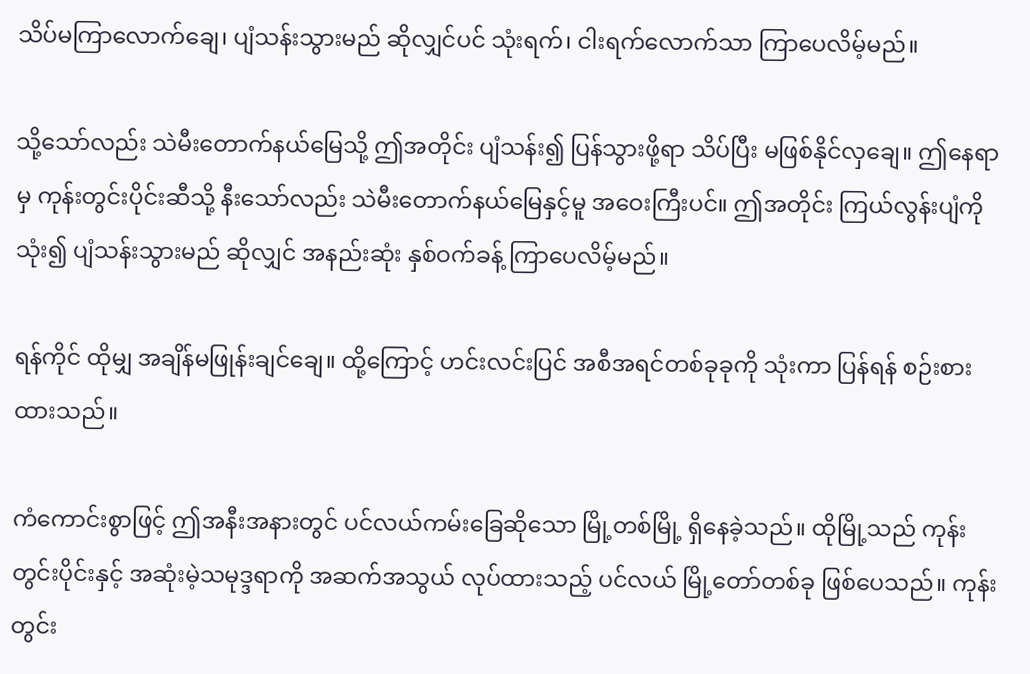သိပ်မကြာလောက်ချေ၊ ပျံသန်းသွားမည် ဆိုလျှင်ပင် သုံးရက်၊ ငါးရက်လောက်သာ ကြာပေလိမ့်မည်။

သို့သော်လည်း သဲမီးတောက်နယ်မြေသို့ ဤအတိုင်း ပျံသန်း၍ ပြန်သွားဖို့ရာ သိပ်ပြီး မဖြစ်နိုင်လှချေ။ ဤနေရာမှ ကုန်းတွင်းပိုင်းဆီသို့ နီးသော်လည်း သဲမီးတောက်နယ်မြေနှင့်မူ အဝေးကြီးပင်။ ဤအတိုင်း ကြယ်လွန်းပျံကိုသုံး၍ ပျံသန်းသွားမည် ဆိုလျှင် အနည်းဆုံး နှစ်ဝက်ခန့် ကြာပေလိမ့်မည်။

ရန်ကိုင် ထိုမျှ အချိန်မဖြုန်းချင်ချေ။ ထို့ကြောင့် ဟင်းလင်းပြင် အစီအရင်တစ်ခုခုကို သုံးကာ ပြန်ရန် စဉ်းစားထားသည်။

ကံကောင်းစွာဖြင့် ဤအနီးအနားတွင် ပင်လယ်ကမ်းခြေဆိုသော မြို့တစ်မြို့ ရှိနေခဲ့သည်။ ထိုမြို့သည် ကုန်းတွင်းပိုင်းနှင့် အဆုံးမဲ့သမုဒ္ဒရာကို အဆက်အသွယ် လုပ်ထားသည့် ပင်လယ် မြို့တော်တစ်ခု ဖြစ်ပေသည်။ ကုန်းတွင်း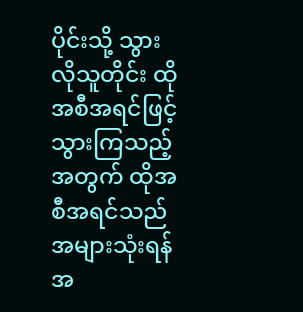ပိုင်းသို့ သွားလိုသူတိုင်း ထိုအစီအရင်ဖြင့် သွားကြသည့် အတွက် ထိုအစီအရင်သည် အများသုံးရန်အ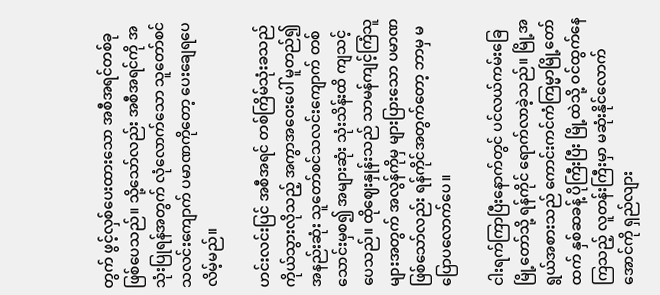တွက် ဖွင့်လှစ်ပေးထားသော အစီအရင်တစ်ခု ဖြစ်ပေသည်။ သို့သော်လည်း အစီအရင်ကို အသုံးပြုရန်အတွက် လုံလောက်သော သူတော်စင် သလင်းကျောက် ပမာဏကိုတော့ ပေးချေရပေလိမ့်မည်။

ဟင်းလင်းပြင် အစီအရင် တစ်ကြိမ်သုံးခသည် ကိုယ်သွားလိုသည့် အကွာအဝေးပေါ် မူတည်၍ အနည်းဆုံး သူတော်စင်သလင်းကျောက် တစ်သောင်းမှစ၍ အများဆုံး သုံးသိန်းထိ ကျသင့်ပေသည်။ ထိုဈေးနှုန်းသည် သာမန်ကျင့်ကြံသူများအတွက် အလွန်ကိုမှ များပြားသော ပမာဏ ဖြစ်သော်လည်း ရန်ကိုင်အတွက်တော့ ဘာမှ မပြောပလောက်ပေ။

ငါးရက်ကြာပြီးနောက်တွင် ပင်လယ်ကမ်းခြေမြို့တော်သို့ ရန်ကိုင် ရောက်လာခဲ့သည်။ မြို့အရွယ်အစားသည် ကောင်းကင်ကံကြမ္မာမြို့တော်ထက် နှစ်ဆခန့် ပိုကြီးပြီး မြို့ထဲသို့ ဝင်ထွက်နေကြသည့် လူတန်းကြီးမှာ မဆုံးနိုင်လောက်အောင်ကို ရှည်လျား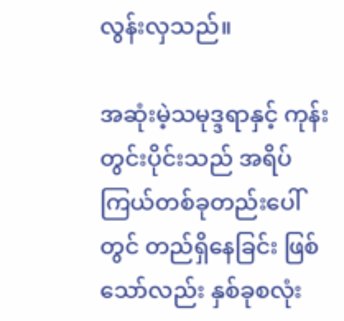လွန်းလှသည်။

အဆုံးမဲ့သမုဒ္ဒရာနှင့် ကုန်းတွင်းပိုင်းသည် အရိပ်ကြယ်တစ်ခုတည်းပေါ်တွင် တည်ရှိနေခြင်း ဖြစ်သော်လည်း နှစ်ခုစလုံး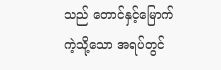သည် တောင်နှင့်မြောက်ကဲ့သို့သော အရပ်တွင်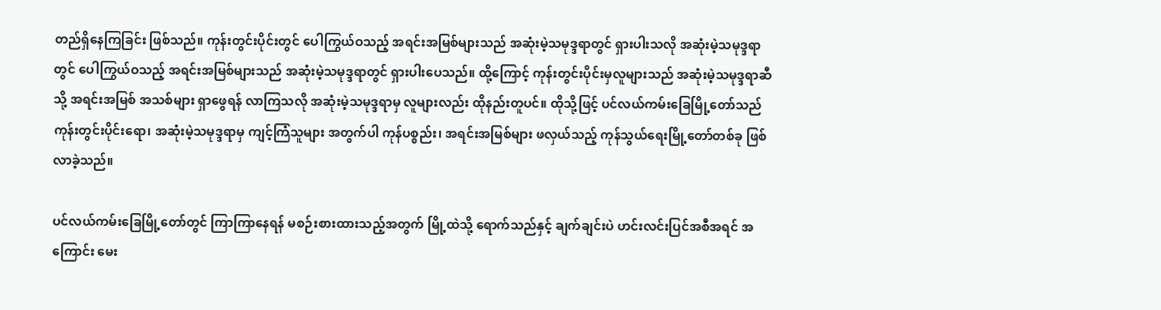တည်ရှိနေကြခြင်း ဖြစ်သည်။ ကုန်းတွင်းပိုင်းတွင် ပေါကြွယ်ဝသည့် အရင်းအမြစ်များသည် အဆုံးမဲ့သမုဒ္ဒရာတွင် ရှားပါးသလို အဆုံးမဲ့သမုဒ္ဒရာတွင် ပေါကြွယ်ဝသည့် အရင်းအမြစ်များသည် အဆုံးမဲ့သမုဒ္ဒရာတွင် ရှားပါးပေသည်။ ထို့ကြောင့် ကုန်းတွင်းပိုင်းမှလူများသည် အဆုံးမဲ့သမုဒ္ဒရာဆီသို့ အရင်းအမြစ် အသစ်များ ရှာဖွေရန် လာကြသလို အဆုံးမဲ့သမုဒ္ဒရာမှ လူများလည်း ထိုနည်းတူပင်။ ထိုသို့ဖြင့် ပင်လယ်ကမ်းခြေမြို့တော်သည် ကုန်းတွင်းပိုင်းရော၊ အဆုံးမဲ့သမုဒ္ဒရာမှ ကျင့်ကြံသူများ အတွက်ပါ ကုန်ပစ္စည်း၊ အရင်းအမြစ်များ ဖလှယ်သည့် ကုန်သွယ်ရေးမြို့တော်တစ်ခု ဖြစ်လာခဲ့သည်။

ပင်လယ်ကမ်းခြေမြို့တော်တွင် ကြာကြာနေရန် မစဉ်းစားထားသည့်အတွက် မြို့ထဲသို့ ရောက်သည်နှင့် ချက်ချင်းပဲ ဟင်းလင်းပြင်အစီအရင် အကြောင်း မေး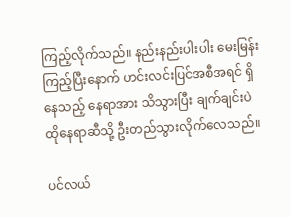ကြည့်လိုက်သည်။ နည်းနည်းပါးပါး မေးမြန်းကြည့်ပြီးနောက် ဟင်းလင်းပြင်အစီအရင် ရှိနေသည့် နေရာအား သိသွားပြီး ချက်ချင်းပဲ ထိုနေရာဆီသို့ ဦးတည်သွားလိုက်လေသည်။

ပင်လယ်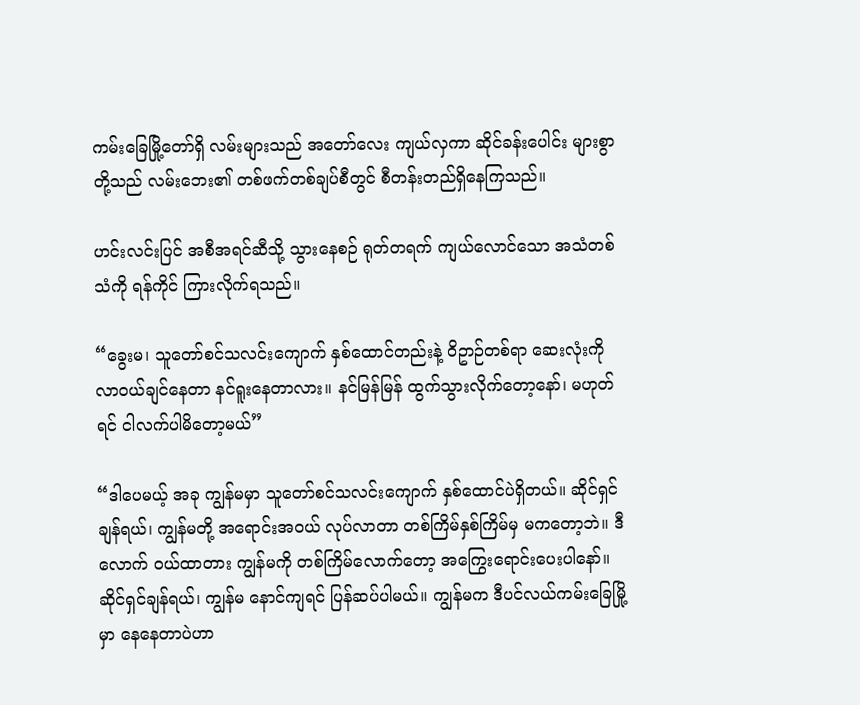ကမ်းခြေမြို့တော်ရှိ လမ်းများသည် အတော်လေး ကျယ်လှကာ ဆိုင်ခန်းပေါင်း များစွာတို့သည် လမ်းဘေး၏ တစ်ဖက်တစ်ချပ်စီတွင် စီတန်းတည်ရှိနေကြသည်။

ဟင်းလင်းပြင် အစီအရင်ဆီသို့ သွားနေစဉ် ရုတ်တရက် ကျယ်လောင်သော အသံတစ်သံကို ရန်ကိုင် ကြားလိုက်ရသည်။

“ခွေးမ၊ သူတော်စင်သလင်းကျောက် နှစ်ထောင်တည်းနဲ့ ဝိဥာဉ်တစ်ရာ ဆေးလုံးကို လာဝယ်ချင်နေတာ နင်ရူးနေတာလား။ နင်မြန်မြန် ထွက်သွားလိုက်တော့နော်၊ မဟုတ်ရင် ငါလက်ပါမိတော့မယ်”

“ဒါပေမယ့် အခု ကျွန်မမှာ သူတော်စင်သလင်းကျောက် နှစ်ထောင်ပဲရှိတယ်။ ဆိုင်ရှင်ချန်ရယ်၊ ကျွန်မတို့ အရောင်းအဝယ် လုပ်လာတာ တစ်ကြိမ်နှစ်ကြိမ်မှ မကတော့ဘဲ။ ဒီလောက် ဝယ်ထာတား ကျွန်မကို တစ်ကြိမ်လောက်တော့ အကြွေးရောင်းပေးပါနော်။ ဆိုင်ရှင်ချန်ရယ်၊ ကျွန်မ နောင်ကျရင် ပြန်ဆပ်ပါမယ်။ ကျွန်မက ဒီပင်လယ်ကမ်းခြေမြို့မှာ နေနေတာပဲဟာ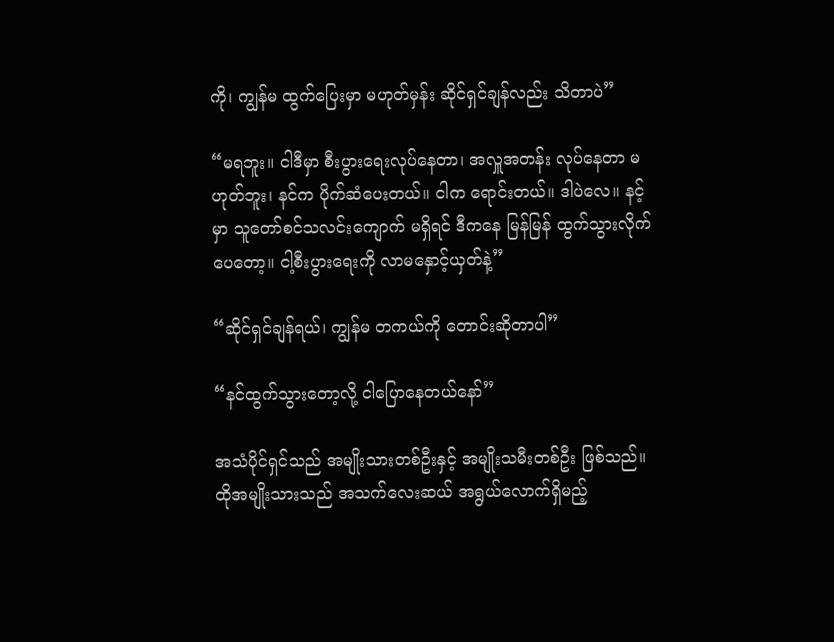ကို၊ ကျွန်မ ထွက်ပြေးမှာ မဟုတ်မှန်း ဆိုင်ရှင်ချန်လည်း သိတာပဲ”

“မရဘူး။ ငါဒီမှာ စီးပွားရေးလုပ်နေတာ၊ အလှူအတန်း လုပ်နေတာ မဟုတ်ဘူး၊ နင်က ပိုက်ဆံပေးတယ်။ ငါက ရောင်းတယ်။ ဒါပဲလေ။ နင့်မှာ သူတော်စင်သလင်းကျောက် မရှိရင် ဒီကနေ မြန်မြန် ထွက်သွားလိုက်ပေတော့။ ငါ့စီးပွားရေးကို လာမနှောင့်ယှတ်နဲ့”

“ဆိုင်ရှင်ချန်ရယ်၊ ကျွန်မ တကယ်ကို တောင်းဆိုတာပါ”

“နင်ထွက်သွားတော့လို့ ငါပြောနေတယ်နော်”

အသံပိုင်ရှင်သည် အမျိုးသားတစ်ဦးနှင့် အမျိုးသမီးတစ်ဦး ဖြစ်သည်။ ထိုအမျိုးသားသည် အသက်လေးဆယ် အရွယ်လောက်ရှိမည့်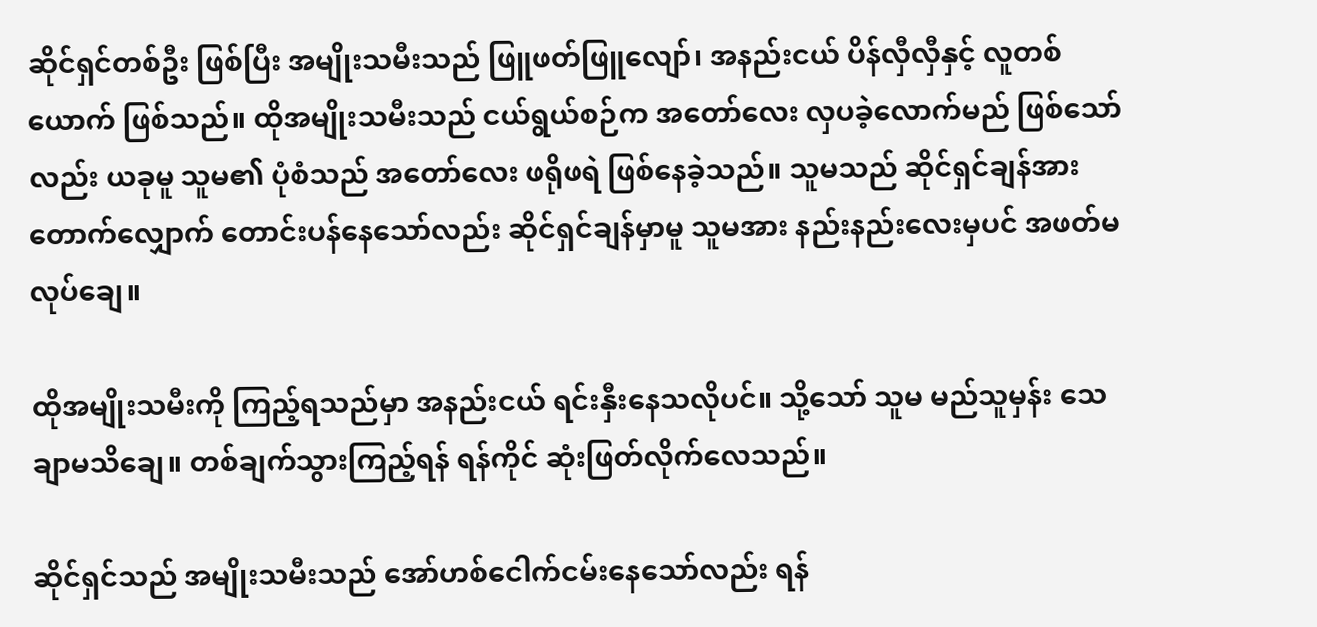ဆိုင်ရှင်တစ်ဦး ဖြစ်ပြီး အမျိုးသမီးသည် ဖြူဖတ်ဖြူလျော်၊ အနည်းငယ် ပိန်လှီလှီနှင့် လူတစ်ယောက် ဖြစ်သည်။ ထိုအမျိုးသမီးသည် ငယ်ရွယ်စဉ်က အတော်လေး လှပခဲ့လောက်မည် ဖြစ်သော်လည်း ယခုမူ သူမ၏ ပုံစံသည် အတော်လေး ဖရိုဖရဲ ဖြစ်နေခဲ့သည်။ သူမသည် ဆိုင်ရှင်ချန်အား တောက်လျှောက် တောင်းပန်နေသော်လည်း ဆိုင်ရှင်ချန်မှာမူ သူမအား နည်းနည်းလေးမှပင် အဖတ်မလုပ်ချေ။

ထိုအမျိုးသမီးကို ကြည့်ရသည်မှာ အနည်းငယ် ရင်းနှီးနေသလိုပင်။ သို့သော် သူမ မည်သူမှန်း သေချာမသိချေ။ တစ်ချက်သွားကြည့်ရန် ရန်ကိုင် ဆုံးဖြတ်လိုက်လေသည်။

ဆိုင်ရှင်သည် အမျိုးသမီးသည် အော်ဟစ်ငေါက်ငမ်းနေသော်လည်း ရန်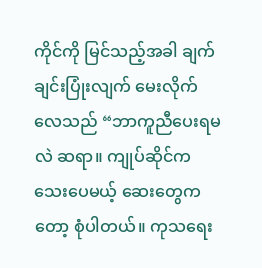ကိုင်ကို မြင်သည့်အခါ ချက်ချင်းပြုံးလျက် မေးလိုက်လေသည် “ဘာကူညီပေးရမလဲ ဆရာ။ ကျုပ်ဆိုင်က သေးပေမယ့် ဆေးတွေကတော့ စုံပါတယ်။ ကုသရေး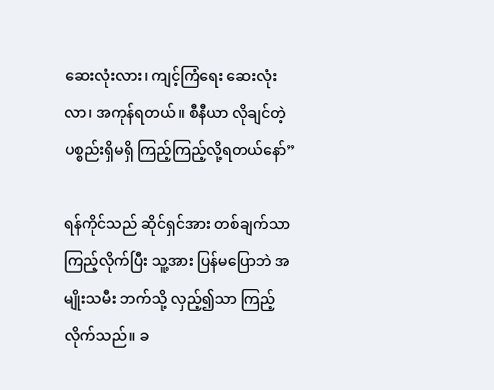ဆေးလုံးလား၊ ကျင့်ကြံရေး ဆေးလုံးလာ၊ အကုန်ရတယ်။ စီနီယာ လိုချင်တဲ့ ပစ္စည်းရှိမရှိ ကြည့်ကြည့်လို့ရတယ်နော်”

ရန်ကိုင်သည် ဆိုင်ရှင်အား တစ်ချက်သာကြည့်လိုက်ပြီး သူ့အား ပြန်မပြောဘဲ အမျိုးသမီး ဘက်သို့ လှည့်၍သာ ကြည့်လိုက်သည်။ ခ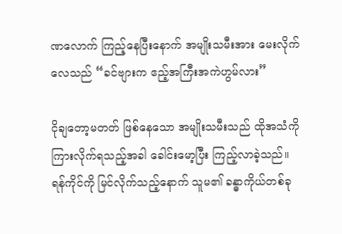ဏလောက် ကြည့်နေပြီးနောက် အမျိုးသမီးအား မေးလိုက်လေသည် “ခင်ဗျားက ဧည့်အကြီးအကဲဟွမ်လား”

ငိုချတော့မတတ် ဖြစ်နေသော အမျိုးသမီးသည် ထိုအသံကို ကြားလိုက်ရသည့်အခါ ခေါင်းမော့ပြီး ကြည့်လာခဲ့သည်။ ရန်ကိုင်ကို မြင်လိုက်သည့်နောက် သူမ၏ ခန္ဓာကိုယ်တစ်ခု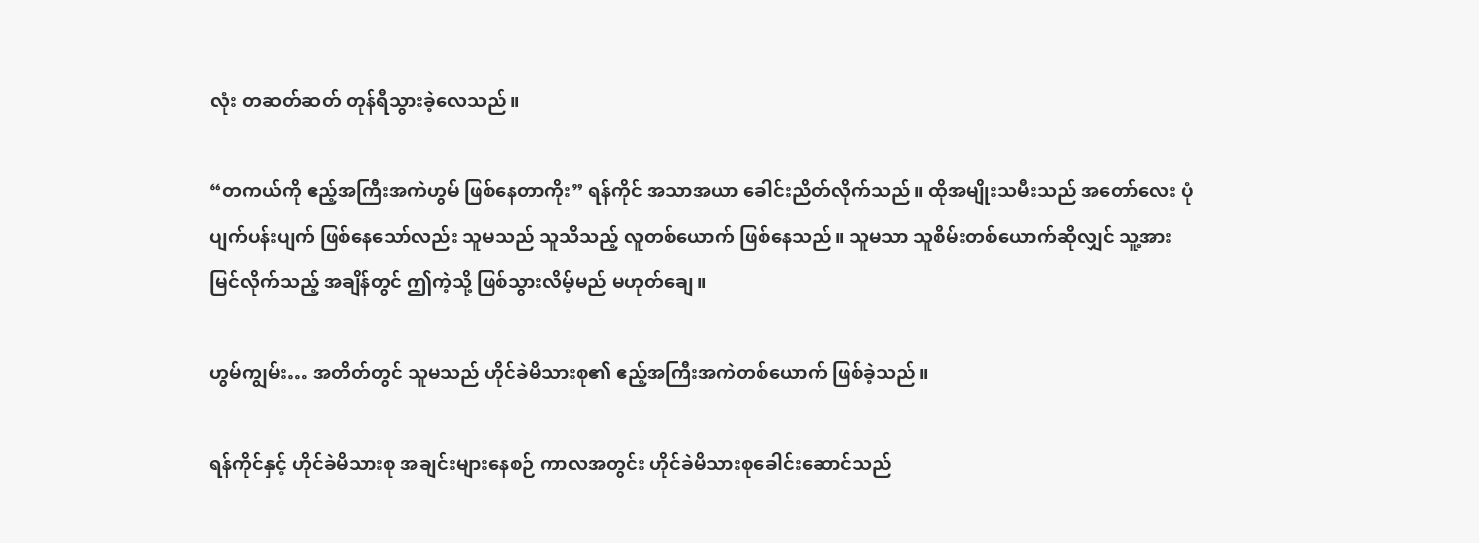လုံး တဆတ်ဆတ် တုန်ရီသွားခဲ့လေသည်။

“တကယ်ကို ဧည့်အကြီးအကဲဟွမ် ဖြစ်နေတာကိုး” ရန်ကိုင် အသာအယာ ခေါင်းညိတ်လိုက်သည်။ ထိုအမျိုးသမီးသည် အတော်လေး ပုံပျက်ပန်းပျက် ဖြစ်နေသော်လည်း သူမသည် သူသိသည့် လူတစ်ယောက် ဖြစ်နေသည်။ သူမသာ သူစိမ်းတစ်ယောက်ဆိုလျှင် သူ့အား မြင်လိုက်သည့် အချိန်တွင် ဤကဲ့သို့ ဖြစ်သွားလိမ့်မည် မဟုတ်ချေ။

ဟွမ်ကျွမ်း… အတိတ်တွင် သူမသည် ဟိုင်ခဲမိသားစု၏ ဧည့်အကြီးအကဲတစ်ယောက် ဖြစ်ခဲ့သည်။

ရန်ကိုင်နှင့် ဟိုင်ခဲမိသားစု အချင်းများနေစဉ် ကာလအတွင်း ဟိုင်ခဲမိသားစုခေါင်းဆောင်သည်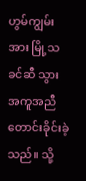ဟွမ်ကျွမ်းအား မြို့သခင်ဆီ သွားအကူအညီ တောင်းခိုင်းခဲ့သည်။ သို့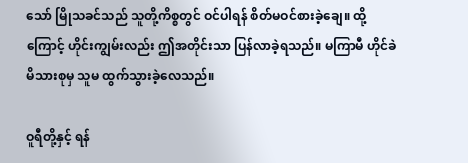သော် မြိုသခင်သည် သူတို့ကိစ္စတွင် ဝင်ပါရန် စိတ်မဝင်စားခဲ့ချေ။ ထို့ကြောင့် ဟိုင်းကျွမ်းလည်း ဤအတိုင်းသာ ပြန်လာခဲ့ရသည်။ မကြာမီ ဟိုင်ခဲမိသားစုမှ သူမ ထွက်သွားခဲ့လေသည်။

ဝူရီတို့နှင့် ရန်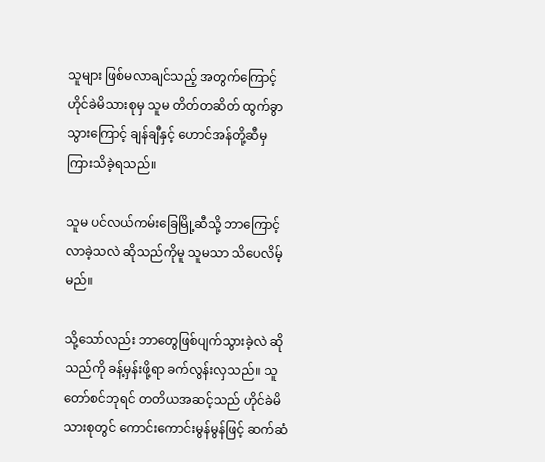သူများ ဖြစ်မလာချင်သည့် အတွက်ကြောင့် ဟိုင်ခဲမိသားစုမှ သူမ တိတ်တဆိတ် ထွက်ခွာသွားကြောင့် ချန်ချီနှင့် ဟောင်အန်တို့ဆီမှ ကြားသိခဲ့ရသည်။

သူမ ပင်လယ်ကမ်းခြေမြို့ဆီသို့ ဘာကြောင့် လာခဲ့သလဲ ဆိုသည်ကိုမူ သူမသာ သိပေလိမ့်မည်။

သို့သော်လည်း ဘာတွေဖြစ်ပျက်သွားခဲ့လဲ ဆိုသည်ကို ခန့်မှန်းဖို့ရာ ခက်လွန်းလှသည်။ သူတော်စင်ဘုရင် တတိယအဆင့်သည် ဟိုင်ခဲမိသားစုတွင် ကောင်းကောင်းမွန်မွန်ဖြင့် ဆက်ဆံ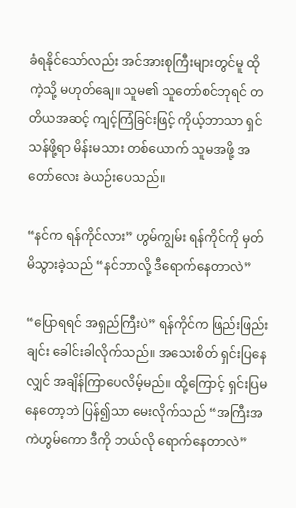ခံရနိုင်သော်လည်း အင်အားစုကြီးများတွင်မူ ထိုကဲ့သို့ မဟုတ်ချေ။ သူမ၏ သူတော်စင်ဘုရင် တတိယအဆင့် ကျင့်ကြံခြင်းဖြင့် ကိုယ့်ဘာသာ ရှင်သန်ဖို့ရာ မိန်းမသား တစ်ယောက် သူမအဖို့ အတော်လေး ခဲယဉ်းပေသည်။

“နင်က ရန်ကိုင်လား” ဟွမ်ကျွမ်း ရန်ကိုင်ကို မှတ်မိသွားခဲ့သည် “နင်ဘာလို့ ဒီရောက်နေတာလဲ”

“ပြောရရင် အရှည်ကြီးပဲ” ရန်ကိုင်က ဖြည်းဖြည်းချင်း ခေါင်းခါလိုက်သည်။ အသေးစိတ် ရှင်းပြနေလျှင် အချိန်ကြာပေလိမ့်မည်။ ထို့ကြောင့် ရှင်းပြမနေတော့ဘဲ ပြန်၍သာ မေးလိုက်သည် “အကြီးအကဲဟွမ်ကော ဒီကို ဘယ်လို ရောက်နေတာလဲ”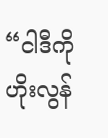“ငါဒီကို ဟိုးလွန်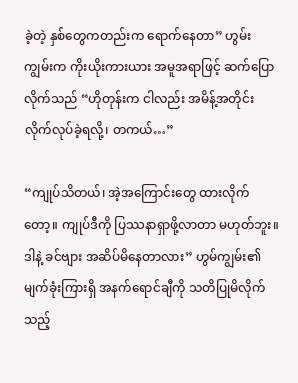ခဲ့တဲ့ နှစ်တွေကတည်းက ရောက်နေတာ” ဟွမ်းကျွမ်းက ကိုးယိုးကားယား အမူအရာဖြင့် ဆက်ပြောလိုက်သည် “ဟိုတုန်းက ငါလည်း အမိန့်အတိုင်း လိုက်လုပ်ခဲ့ရလို့၊ တကယ်…”

“ကျုပ်သိတယ်၊ အဲ့အကြောင်းတွေ ထားလိုက်တော့။ ကျုပ်ဒီကို ပြဿနာရှာဖို့လာတာ မဟုတ်ဘူး။ ဒါနဲ့ ခင်ဗျား အဆိပ်မိနေတာလား” ဟွမ်ကျွမ်း၏ မျက်ခုံးကြားရှိ အနက်ရောင်ချီကို သတိပြုမိလိုက်သည့်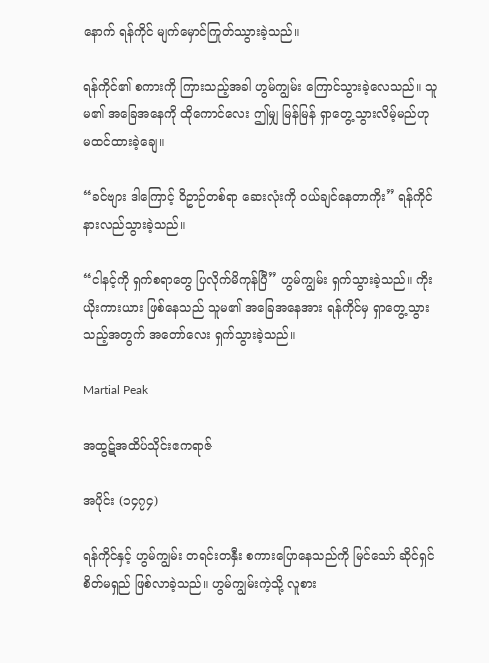နောက် ရန်ကိုင် မျက်မှောင်ကြုတ်ဿွားခဲ့သည်။

ရန်ကိုင်၏ စကားကို ကြားသည့်အခါ ဟွမ်ကျွမ်း ကြောင်သွားခဲ့လေသည်။ သူမ၏ အခြေအနေကို ထိုကောင်လေး ဤမျှ မြန်မြန် ရှာတွေ့သွားလိမ့်မည်ဟု မထင်ထားခဲ့ချေ။

“ခင်ဗျား ဒါကြောင့် ဝိဥာဉ်တစ်ရာ ဆေးလုံးကို ဝယ်ချင်နေတာကိုး” ရန်ကိုင် နားလည်သွားခဲ့သည်။

“ငါနင့်ကို ရှက်စရာတွေ ပြလိုက်မိကုန်ပြီ” ဟွမ်ကျွမ်း ရှက်သွားခဲ့သည်။ ကိုးယိုးကားယား ဖြစ်နေသည် သူမ၏ အခြေအနေအား ရန်ကိုင်မှ ရှာတွေ့သွားသည့်အတွက် အတော်လေး ရှက်သွားခဲ့သည်။

Martial Peak

အထွဋ်အထိပ်သိုင်းဧကရာဇ်

အပိုင်း (၁၄၇၄)

ရန်ကိုင်နှင့် ဟွမ်ကျွမ်း တရင်းတနှီး စကားပြောနေသည်ကို မြင်သော် ဆိုင်ရှင် စိတ်မရှည် ဖြစ်လာခဲ့သည်။ ဟွမ်ကျွမ်းကဲ့သို့ လူစား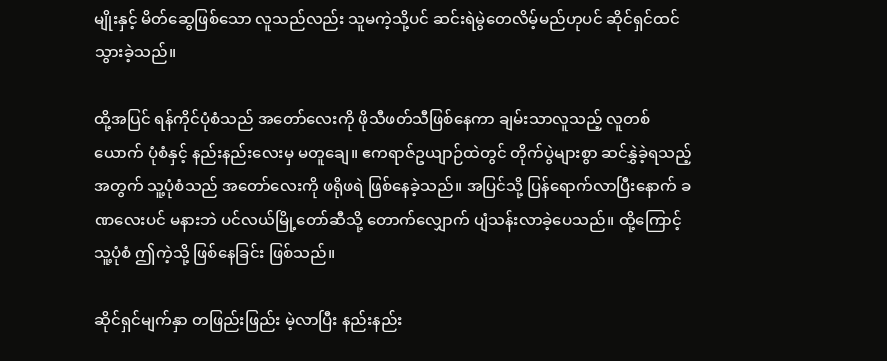မျိုးနှင့် မိတ်ဆွေဖြစ်သော လူသည်လည်း သူမကဲ့သို့ပင် ဆင်းရဲမွဲတေလိမ့်မည်ဟုပင် ဆိုင်ရှင်ထင်သွားခဲ့သည်။

ထို့အပြင် ရန်ကိုင်ပုံစံသည် အတော်လေးကို ဖိုသီဖတ်သီဖြစ်နေကာ ချမ်းသာလူသည့် လူတစ်ယောက် ပုံစံနှင့် နည်းနည်းလေးမှ မတူချေ။ ဧကရာဇ်ဥယျာဉ်ထဲတွင် တိုက်ပွဲများစွာ ဆင်နွှဲခဲ့ရသည့် အတွက် သူ့ပုံစံသည် အတော်လေးကို ဖရိုဖရဲ ဖြစ်နေခဲ့သည်။ အပြင်သို့ ပြန်ရောက်လာပြီးနောက် ခဏလေးပင် မနားဘဲ ပင်လယ်မြို့တော်ဆီသို့ တောက်လျှောက် ပျံသန်းလာခဲ့ပေသည်။ ထို့ကြောင့် သူ့ပုံစံ ဤကဲ့သို့ ဖြစ်နေခြင်း ဖြစ်သည်။

ဆိုင်ရှင်မျက်နှာ တဖြည်းဖြည်း မဲ့လာပြီး နည်းနည်း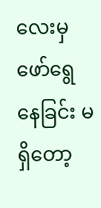လေးမှ ဖော်ရွေနေခြင်း မရှိတော့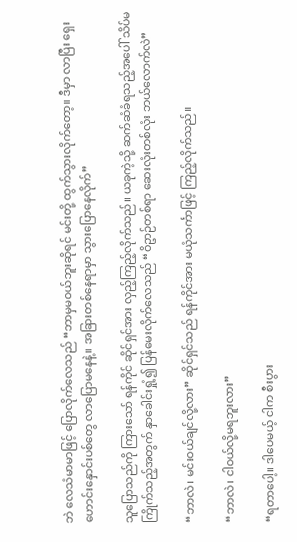ဘဲ လေသံမာမာဖြင့် ပြောလိုက်လေသည် “ဘာမှမဝယ်ဘူးဆိုရင် မင်းတို့ ထွက်သွားလိုက်တော့။ ဒီမှာ လာပြီး ရှေးဟောင်းနှောင်းပစ်တွေ လာပြောမနေနဲ့။ အခြားတစ်နေရာမှာ သွားပြောနေလိုက်”

သူပြောသည်ကို ကြားသော် ရန်ကိုင် ဆိုင်ရှင်အား လှည့်ကြည့်လိုက်သည်။ ယခုကဲ့သို့ ဆက်ဆံခံရသည့်အပေါ် သိပ်မကြိုက်သည့်အတွက် နှာခေါင်းရှုံ့၍ ပြန်မေးလိုက်လေသည် “ဝိဥာဉ်တစ်ရာ ဆေးလုံးတစ်လုံး ဘယ်လောက်လဲ”

“ဘာလဲ၊ မင်းဝယ်ချင်လို့လား” ဆိုင်ရှင်သည် ရန်ကိုင်အား မယုံသင်္ကာဖြင့် ကြည့်လိုက်သည်။

“ဘာလဲ၊ ငါဝယ်လို့မရဘူးလား”

“ရတာပေါ့။ ဒါပေမယ့် ငါက စီးပွား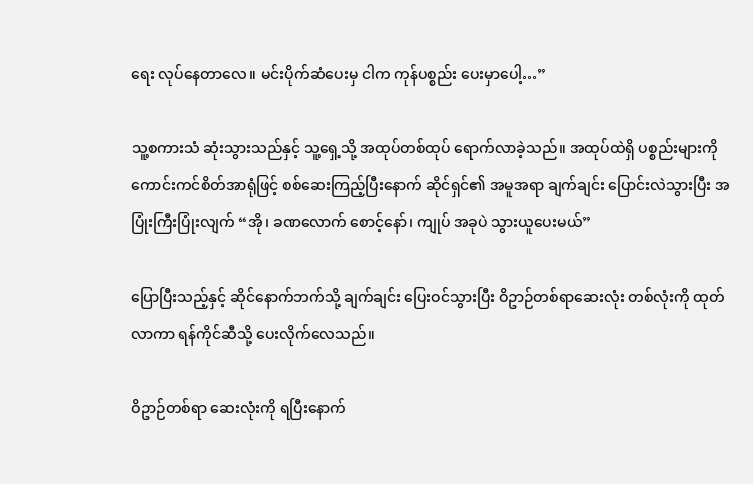ရေး လုပ်နေတာလေ။ မင်းပိုက်ဆံပေးမှ ငါက ကုန်ပစ္စည်း ပေးမှာပေါ့…”

သူ့စကားသံ ဆုံးသွားသည်နှင့် သူ့ရှေ့သို့ အထုပ်တစ်ထုပ် ရောက်လာခဲ့သည်။ အထုပ်ထဲရှိ ပစ္စည်းများကို ကောင်းကင်စိတ်အာရုံဖြင့် စစ်ဆေးကြည့်ပြီးနောက် ဆိုင်ရှင်၏ အမူအရာ ချက်ချင်း ပြောင်းလဲသွားပြီး အပြုံးကြီးပြုံးလျက် “အို၊ ခဏလောက် စောင့်နော်၊ ကျုပ် အခုပဲ သွားယူပေးမယ်”

ပြောပြီးသည့်နှင့် ဆိုင်နောက်ဘက်သို့ ချက်ချင်း ပြေးဝင်သွားပြီး ဝိဥာဉ်တစ်ရာဆေးလုံး တစ်လုံးကို ထုတ်လာကာ ရန်ကိုင်ဆီသို့ ပေးလိုက်လေသည်။

ဝိဥာဉ်တစ်ရာ ဆေးလုံးကို ရပြီးနောက်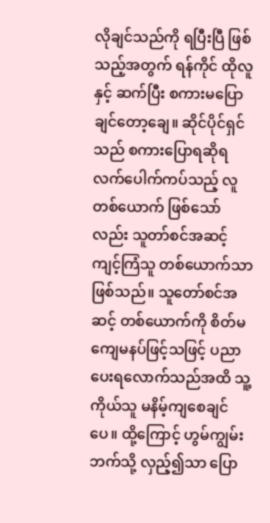လိုချင်သည်ကို ရပြီးပြီ ဖြစ်သည့်အတွက် ရန်ကိုင် ထိုလူနှင့် ဆက်ပြီး စကားမပြောချင်တော့ချေ။ ဆိုင်ပိုင်ရှင်သည် စကားပြောရဆိုရ လက်ပေါက်ကပ်သည့် လူတစ်ယောက် ဖြစ်သော်လည်း သူတာ်စင်အဆင့် ကျင့်ကြံသူ တစ်ယောက်သာ ဖြစ်သည်။ သူတော်စင်အဆင့် တစ်ယောက်ကို စိတ်မကျေမနပ်ဖြင့်သဖြင့် ပညာပေးရလောက်သည်အထိ သူ့ကိုယ်သူ မနိမ့်ကျစေချင်ပေ။ ထို့ကြောင့် ဟွမ်ကျွမ်းဘက်သို့ လှည့်၍သာ ပြော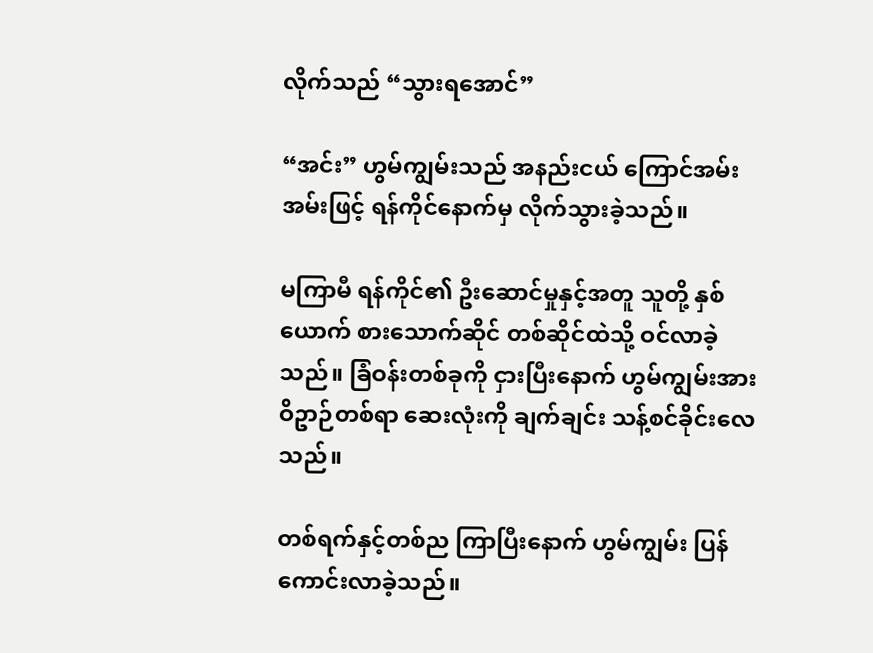လိုက်သည် “သွားရအောင်”

“အင်း” ဟွမ်ကျွမ်းသည် အနည်းငယ် ကြောင်အမ်းအမ်းဖြင့် ရန်ကိုင်နောက်မှ လိုက်သွားခဲ့သည်။

မကြာမီ ရန်ကိုင်၏ ဦးဆောင်မှုနှင့်အတူ သူတို့ နှစ်ယောက် စားသောက်ဆိုင် တစ်ဆိုင်ထဲသို့ ဝင်လာခဲ့သည်။ ခြံဝန်းတစ်ခုကို ငှားပြီးနောက် ဟွမ်ကျွမ်းအား ဝိဥာဉ်တစ်ရာ ဆေးလုံးကို ချက်ချင်း သန့်စင်ခိုင်းလေသည်။

တစ်ရက်နှင့်တစ်ည ကြာပြီးနောက် ဟွမ်ကျွမ်း ပြန်ကောင်းလာခဲ့သည်။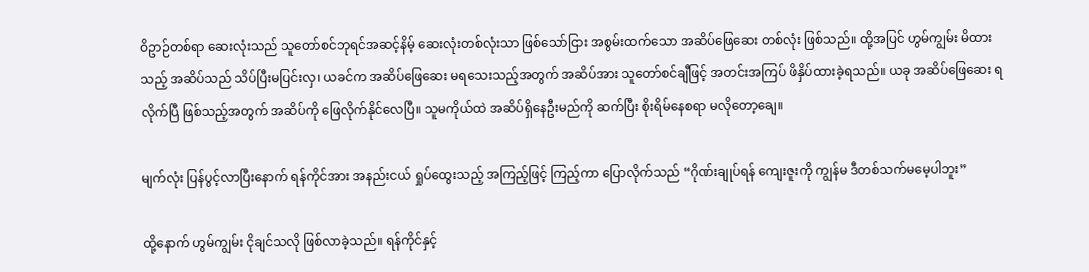ဝိဥာဉ်တစ်ရာ ဆေးလုံးသည် သူတော်စင်ဘုရင်အဆင့်နိမ့် ဆေးလုံးတစ်လုံးသာ ဖြစ်သော်ငြား အစွမ်းထက်သော အဆိပ်ဖြေဆေး တစ်လုံး ဖြစ်သည်။ ထို့အပြင် ဟွမ်ကျွမ်း မိထားသည့် အဆိပ်သည် သိပ်ပြီးမပြင်းလှ၊ ယခင်က အဆိပ်ဖြေဆေး မရသေးသည့်အတွက် အဆိပ်အား သူတော်စင်ချီဖြင့် အတင်းအကြပ် ဖိနှိပ်ထားခဲ့ရသည်။ ယခု အဆိပ်ဖြေဆေး ရလိုက်ပြီ ဖြစ်သည့်အတွက် အဆိပ်ကို ဖြေလိုက်နိုင်လေပြီ။ သူမကိုယ်ထဲ အဆိပ်ရှိနေဦးမည်ကို ဆက်ပြီး စိုးရိမ်နေစရာ မလိုတော့ချေ။

မျက်လုံး ပြန်ပွင့်လာပြီးနောက် ရန်ကိုင်အား အနည်းငယ် ရှုပ်ထွေးသည့် အကြည့်ဖြင့် ကြည့်ကာ ပြောလိုက်သည် “ဂိုဏ်းချုပ်ရန် ကျေးဇူးကို ကျွန်မ ဒီတစ်သက်မမေ့ပါဘူး”

ထို့နောက် ဟွမ်ကျွမ်း ငိုချင်သလို ဖြစ်လာခဲ့သည်။ ရန်ကိုင်နှင့်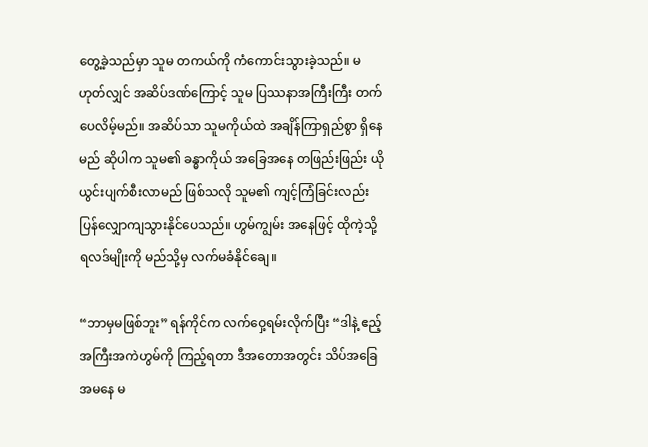တွေ့ခဲ့သည်မှာ သူမ တကယ်ကို ကံကောင်းသွားခဲ့သည်။ မဟုတ်လျှင် အဆိပ်ဒဏ်ကြောင့် သူမ ပြဿနာအကြီးကြီး တက်ပေလိမ့်မည်။ အဆိပ်သာ သူမကိုယ်ထဲ အချိန်ကြာရှည်စွာ ရှိနေမည် ဆိုပါက သူမ၏ ခန္ဓာကိုယ် အခြေအနေ တဖြည်းဖြည်း ယိုယွင်းပျက်စီးလာမည် ဖြစ်သလို သူမ၏ ကျင့်ကြံခြင်းလည်း ပြန်လျှောကျသွားနိုင်ပေသည်။ ဟွမ်ကျွမ်း အနေဖြင့် ထိုကဲ့သို့ ရလဒ်မျိုးကို မည်သို့မှ လက်မခံနိုင်ချေ။

“ဘာမှမဖြစ်ဘူး” ရန်ကိုင်က လက်ဝှေ့ရမ်းလိုက်ပြီး “ဒါနဲ့ ဧည့်အကြီးအကဲဟွမ်ကို ကြည့်ရတာ ဒီအတောအတွင်း သိပ်အခြေအမနေ မ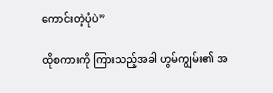ကောင်းတဲ့ပုံပဲ”

ထိုစကားကို ကြားသည့်အခါ ဟွမ်ကျွမ်း၏ အ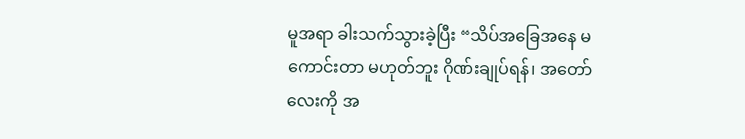မူအရာ ခါးသက်သွားခဲ့ပြီး “သိပ်အခြေအနေ မကောင်းတာ မဟုတ်ဘူး ဂိုဏ်းချုပ်ရန်၊ အတော်လေးကို အ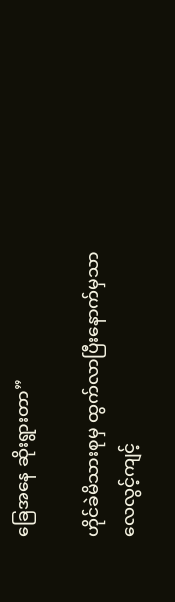ခြေအနေ ဆိုးရွားတာ”

ဟိုင်ခဲမိသားစုမှ ထွက်လာပြီးနောက်မှသာ လေလွင့်ကျင့်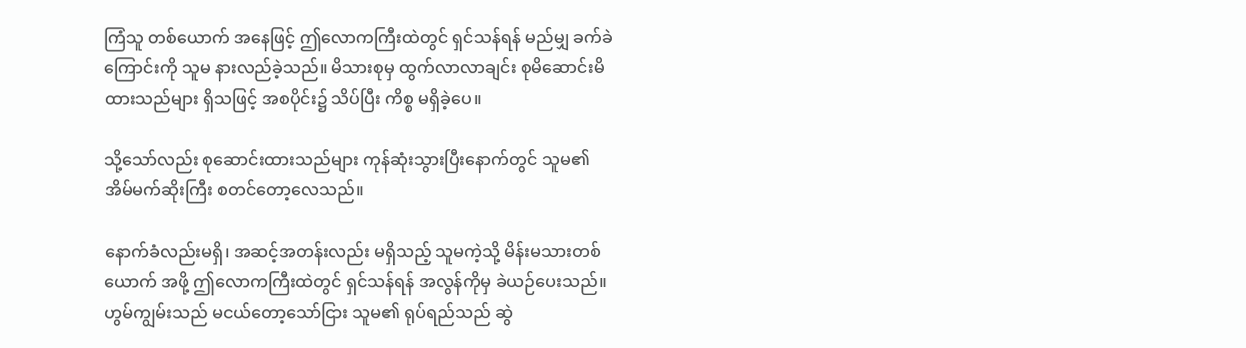ကြံသူ တစ်ယောက် အနေဖြင့် ဤလောကကြီးထဲတွင် ရှင်သန်ရန် မည်မျှ ခက်ခဲကြောင်းကို သူမ နားလည်ခဲ့သည်။ မိသားစုမှ ထွက်လာလာချင်း စုမိဆောင်းမိထားသည်များ ရှိသဖြင့် အစပိုင်း၌ သိပ်ပြီး ကိစ္စ မရှိခဲ့ပေ။

သို့သော်လည်း စုဆောင်းထားသည်များ ကုန်ဆုံးသွားပြီးနောက်တွင် သူမ၏ အိမ်မက်ဆိုးကြီး စတင်တော့လေသည်။

နောက်ခံလည်းမရှိ၊ အဆင့်အတန်းလည်း မရှိသည့် သူမကဲ့သို့ မိန်းမသားတစ်ယောက် အဖို့ ဤလောကကြီးထဲတွင် ရှင်သန်ရန် အလွန်ကိုမှ ခဲယဉ်ပေးသည်။ ဟွမ်ကျွမ်းသည် မငယ်တော့သော်ငြား သူမ၏ ရုပ်ရည်သည် ဆွဲ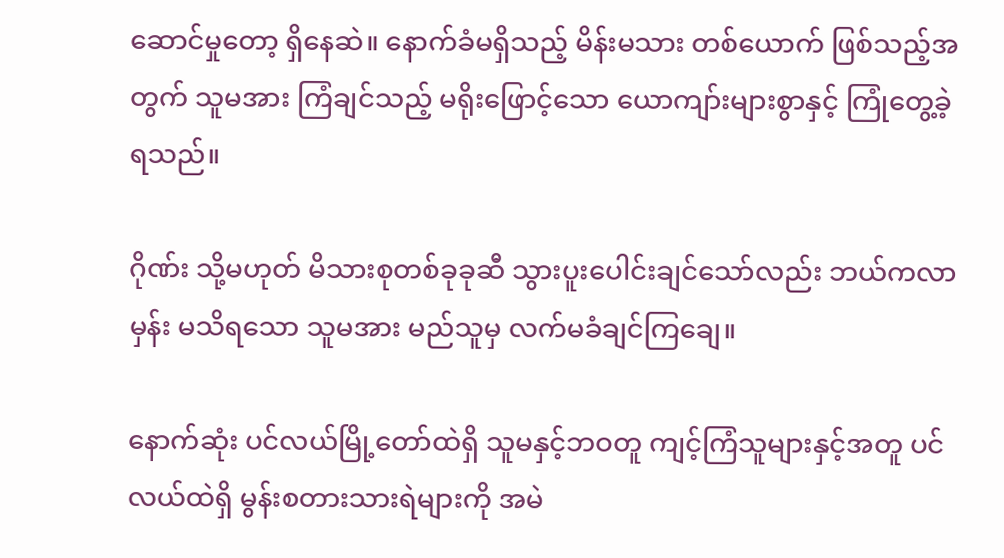ဆောင်မှုတော့ ရှိနေဆဲ။ နောက်ခံမရှိသည့် မိန်းမသား တစ်ယောက် ဖြစ်သည့်အတွက် သူမအား ကြံချင်သည့် မရိုးဖြောင့်သော ယောကျာ်းများစွာနှင့် ကြုံတွေ့ခဲ့ရသည်။

ဂိုဏ်း သို့မဟုတ် မိသားစုတစ်ခုခုဆီ သွားပူးပေါင်းချင်သော်လည်း ဘယ်ကလာမှန်း မသိရသော သူမအား မည်သူမှ လက်မခံချင်ကြချေ။

နောက်ဆုံး ပင်လယ်မြို့တော်ထဲရှိ သူမနှင့်ဘဝတူ ကျင့်ကြံသူများနှင့်အတူ ပင်လယ်ထဲရှိ မွန်းစတားသားရဲများကို အမဲ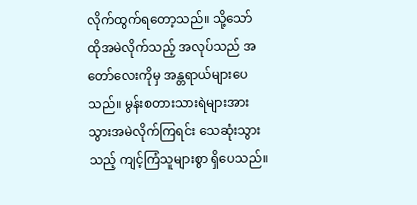လိုက်ထွက်ရတော့သည်။ သို့သော် ထိုအမဲလိုက်သည့် အလုပ်သည် အတော်လေးကိုမှ အန္တရာယ်များပေသည်။ မွန်းစတားသားရဲများအား သွားအမဲလိုက်ကြရင်း သေဆုံးသွားသည့် ကျင့်ကြံသူများစွာ ရှိပေသည်။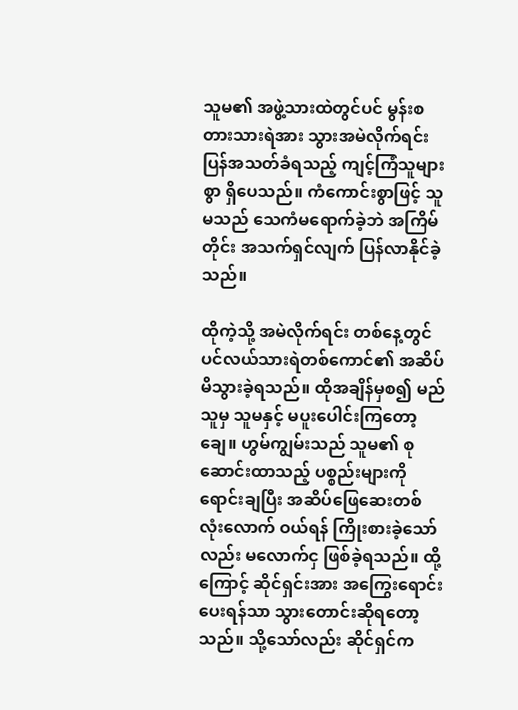သူမ၏ အဖွဲ့သားထဲတွင်ပင် မွန်းစတားသားရဲအား သွားအမဲလိုက်ရင်း ပြန်အသတ်ခံရသည့် ကျင့်ကြံသူများစွာ ရှိပေသည်။ ကံကောင်းစွာဖြင့် သူမသည် သေကံမရောက်ခဲ့ဘဲ အကြိမ်တိုင်း အသက်ရှင်လျက် ပြန်လာနိုင်ခဲ့သည်။

ထိုကဲ့သို့ အမဲလိုက်ရင်း တစ်နေ့တွင် ပင်လယ်သားရဲတစ်ကောင်၏ အဆိပ် မိသွားခဲ့ရသည်။ ထိုအချိန်မှစ၍ မည်သူမှ သူမနှင့် မပူးပေါင်းကြတော့ချေ။ ဟွမ်ကျွမ်းသည် သူမ၏ စုဆောင်းထာသည့် ပစ္စည်းများကို ရောင်းချပြီး အဆိပ်ဖြေဆေးတစ်လုံးလောက် ဝယ်ရန် ကြိုးစားခဲ့သော်လည်း မလောက်ငှ ဖြစ်ခဲ့ရသည်။ ထို့ကြောင့် ဆိုင်ရှင်းအား အကြွေးရောင်းပေးရန်သာ သွားတောင်းဆိုရတော့သည်။ သို့သော်လည်း ဆိုင်ရှင်က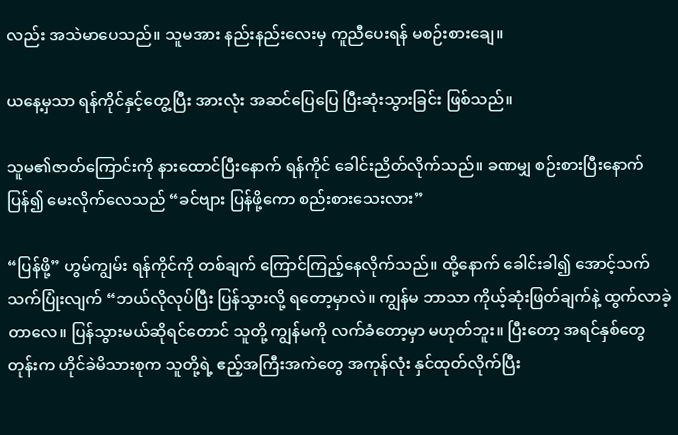လည်း အသဲမာပေသည်။ သူမအား နည်းနည်းလေးမှ ကူညီပေးရန် မစဉ်းစားချေ။

ယနေ့မှသာ ရန်ကိုင်နှင့်တွေ့ပြီး အားလုံး အဆင်ပြေပြေ ပြီးဆုံးသွားခြင်း ဖြစ်သည်။

သူမ၏ဇာတ်ကြောင်းကို နားထောင်ပြီးနောက် ရန်ကိုင် ခေါင်းညိတ်လိုက်သည်။ ခဏမျှ စဉ်းစားပြီးနောက် ပြန်၍ မေးလိုက်လေသည် “ခင်ဗျား ပြန်ဖို့ကော စည်းစားသေးလား”

“ပြန်ဖို့” ဟွမ်ကျွမ်း ရန်ကိုင်ကို တစ်ချက် ကြောင်ကြည့်နေလိုက်သည်။ ထို့နောက် ခေါင်းခါ၍ အောင့်သက်သက်ပြုံးလျက် “ဘယ်လိုလုပ်ပြီး ပြန်သွားလို့ ရတော့မှာလဲ။ ကျွန်မ ဘာသာ ကိုယ့်ဆုံးဖြတ်ချက်နဲ့ ထွက်လာခဲ့တာလေ။ ပြန်သွားမယ်ဆိုရင်တောင် သူတို့ ကျွန်မကို လက်ခံတော့မှာ မဟုတ်ဘူး။ ပြီးတော့ အရင်နှစ်တွေတုန်းက ဟိုင်ခဲမိသားစုက သူတို့ရဲ့ ဧည့်အကြီးအကဲတွေ အကုန်လုံး နှင်ထုတ်လိုက်ပြီး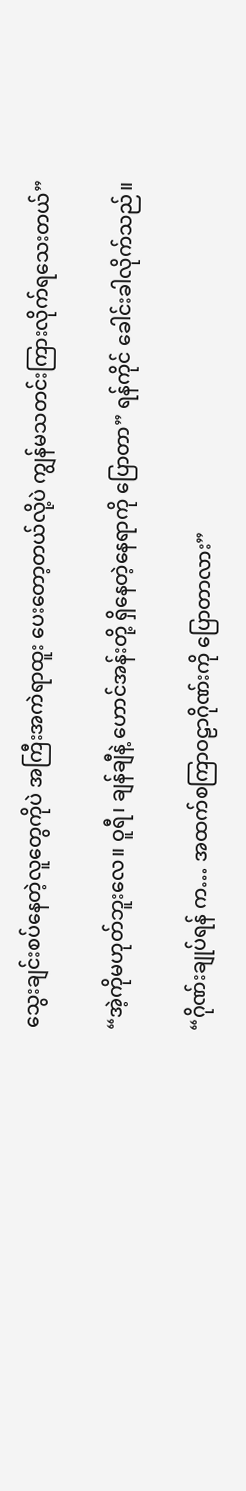သွေးချင်းစပ်နေတဲ့လူတွေကိုပဲ အကြီးအကဲရာထူး ပေးတော့တယ်လို့ပဲ ကျွန်မသတင်းကြားလိုက်ရသေးတယ်”

“အဲ့ကိုမဟုတ်ဘူးလေ။ ဝူရီ၊ ချန်ချီနဲ့ ဟောင်အန်းတို့ ရှိနေတဲ့နေရာကို ပြောတာ” ရန်ကိုင် ခေါင်းခါလိုက်သည်။

“ဂိုဏ်းချုပ်ရန် က… အထက်စကြာဝဠာဂိုဏ်းကို ပြောတာလား”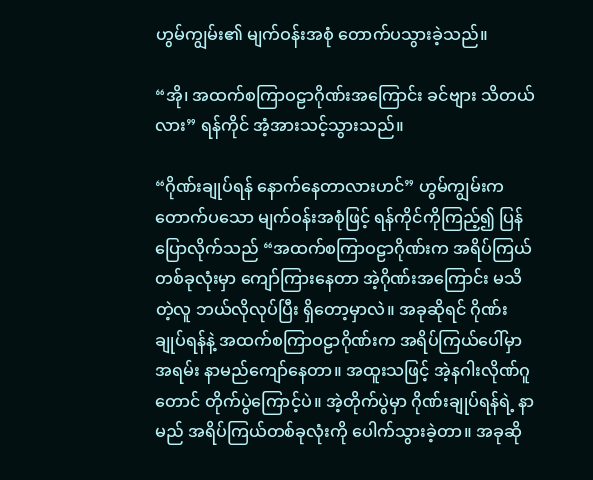ဟွမ်ကျွမ်း၏ မျက်ဝန်းအစုံ တောက်ပသွားခဲ့သည်။

“အို၊ အထက်စကြာဝဠာဂိုဏ်းအကြောင်း ခင်ဗျား သိတယ်လား” ရန်ကိုင် အံ့အားသင့်သွားသည်။

“ဂိုဏ်းချုပ်ရန် နောက်နေတာလားဟင်” ဟွမ်ကျွမ်းက တောက်ပသော မျက်ဝန်းအစုံဖြင့် ရန်ကိုင်ကိုကြည့်၍ ပြန်ပြောလိုက်သည် “အထက်စကြာဝဠာဂိုဏ်းက အရိပ်ကြယ်တစ်ခုလုံးမှာ ကျော်ကြားနေတာ အဲ့ဂိုဏ်းအကြောင်း မသိတဲ့လူ ဘယ်လိုလုပ်ပြီး ရှိတော့မှာလဲ။ အခုဆိုရင် ဂိုဏ်းချုပ်ရန်နဲ့ အထက်စကြာဝဠာဂိုဏ်းက အရိပ်ကြယ်ပေါ်မှာ အရမ်း နာမည်ကျော်နေတာ။ အထူးသဖြင့် အဲ့နဂါးလိုဏ်ဂူတောင် တိုက်ပွဲကြောင့်ပဲ။ အဲ့တိုက်ပွဲမှာ ဂိုဏ်းချုပ်ရန်ရဲ့ နာမည် အရိပ်ကြယ်တစ်ခုလုံးကို ပေါက်သွားခဲ့တာ။ အခုဆို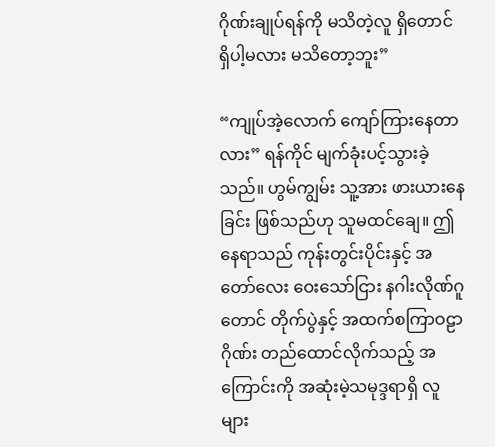ဂိုဏ်းချုပ်ရန်ကို မသိတဲ့လူ ရှိတောင် ရှိပါ့မလား မသိတော့ဘူး”

“ကျုပ်အဲ့လောက် ကျော်ကြားနေတာလား” ရန်ကိုင် မျက်ခုံးပင့်သွားခဲ့သည်။ ဟွမ်ကျွမ်း သူ့အား ဖားယားနေခြင်း ဖြစ်သည်ဟု သူမထင်ချေ။ ဤနေရာသည် ကုန်းတွင်းပိုင်းနှင့် အတော်လေး ဝေးသော်ငြား နဂါးလိုဏ်ဂူတောင် တိုက်ပွဲနှင့် အထက်စကြာဝဠာဂိုဏ်း တည်ထောင်လိုက်သည့် အကြောင်းကို အဆုံးမဲ့သမုဒ္ဒရာရှိ လူများ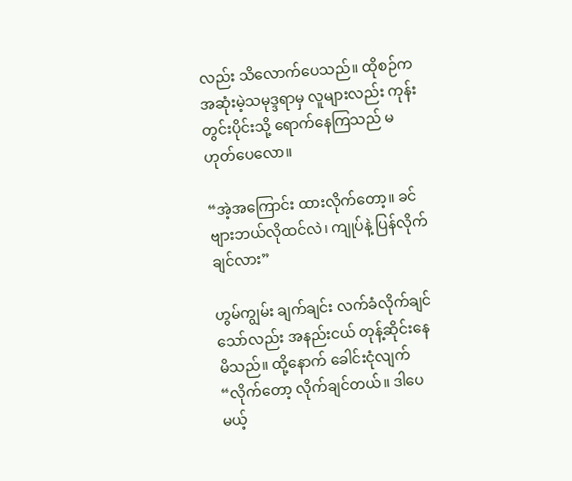လည်း သိလောက်ပေသည်။ ထိုစဉ်က အဆုံးမဲ့သမုဒ္ဒရာမှ လူများလည်း ကုန်းတွင်းပိုင်းသို့ ရောက်နေကြသည် မဟုတ်ပေလော။

“အဲ့အကြောင်း ထားလိုက်တော့။ ခင်ဗျားဘယ်လိုထင်လဲ၊ ကျုပ်နဲ့ ပြန်လိုက်ချင်လား”

ဟွမ်ကျွမ်း ချက်ချင်း လက်ခံလိုက်ချင်သော်လည်း အနည်းငယ် တုန့်ဆိုင်းနေမိသည်။ ထို့နောက် ခေါင်းငုံလျက် “လိုက်တော့ လိုက်ချင်တယ်။ ဒါပေမယ့်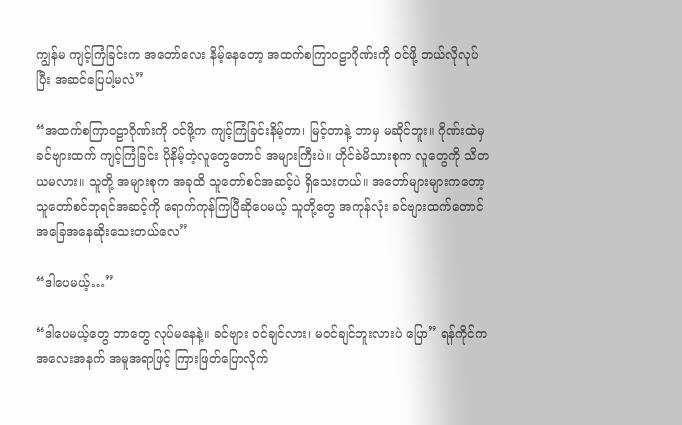ကျွန်မ ကျင့်ကြံခြင်းက အတော်လေး နိမ့်နေတော့ အထက်စကြာဝဠာဂိုဏ်းကို ဝင်ဖို့ ဘယ်လိုလုပ်ပြီး အဆင်ပြေပါ့မလဲ”

“အထက်စကြာဝဠာဂိုဏ်းကို ဝင်ဖို့က ကျင့်ကြံခြင်းနိမ့်တာ၊ မြင့်တာနဲ့ ဘာမှ မဆိုင်ဘူး။ ဂိုဏ်းထဲမှ ခင်ဗျားထက် ကျင့်ကြံခြင်း ပိုနိမ့်တဲ့လူတွေတောင် အများကြီးပဲ။ ဟိုင်ခဲမိသားစုက လူတွေကို သိတယမလား။ သူတို့ အများစုက အခုထိ သူတော်စင်အဆင့်ပဲ ရှိသေးတယ်။ အတော်များများကတော့ သူတော်စင်ဘုရင်အဆင့်ကို ရောက်ကုန်ကြပြီဆိုပေမယ့် သူတို့တွေ အကုန်လုံး ခင်ဗျားထက်တောင် အခြေအနေဆိုးသေးတယ်လေ”

“ဒါပေမယ့်…”

“ဒါပေမယ့်တွေ ဘာတွေ လုပ်မနေနဲ့။ ခင်ဗျား ဝင်ချင်လား၊ မဝင်ချင်ဘူးလားပဲ ပြော” ရန်ကိုင်က အလေးအနက် အမူအရာဖြင့် ကြားဖြတ်ပြောလိုက်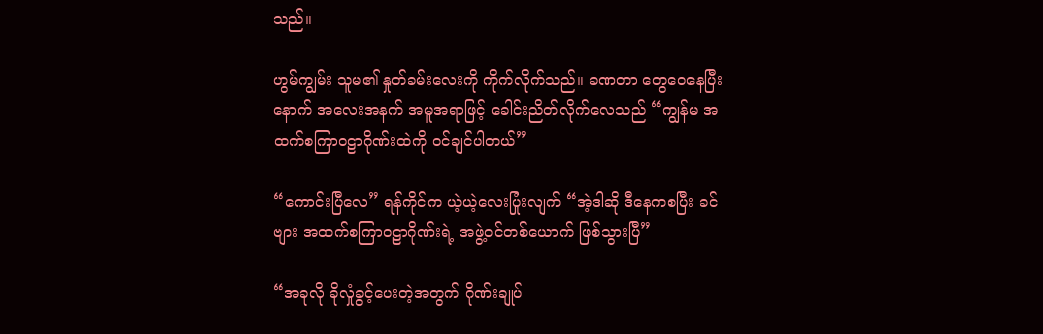သည်။

ဟွမ်ကျွမ်း သူမ၏ နှုတ်ခမ်းလေးကို ကိုက်လိုက်သည်။ ခဏတာ တွေဝေနေပြီးနောက် အလေးအနက် အမူအရာဖြင့် ခေါင်းညိတ်လိုက်လေသည် “ကျွန်မ အထက်စကြာဝဠာဂိုဏ်းထဲကို ဝင်ချင်ပါတယ်”

“ကောင်းပြီလေ” ရန်ကိုင်က ယဲ့ယဲ့လေးပြုံးလျက် “အဲ့ဒါဆို ဒီနေကစပြီး ခင်ဗျား အထက်စကြာဝဠာဂိုဏ်းရဲ့ အဖွဲ့ဝင်တစ်ယောက် ဖြစ်သွားပြီ”

“အခုလို ခိုလှုံခွင့်ပေးတဲ့အတွက် ဂိုဏ်းချုပ်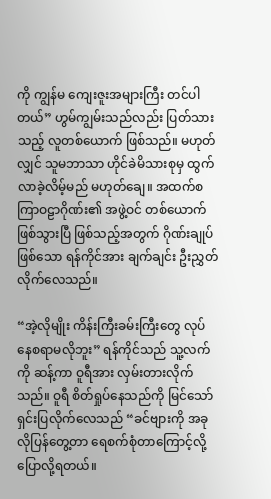ကို ကျွန်မ ကျေးဇူးအများကြီး တင်ပါတယ်” ဟွမ်ကျွမ်းသည်လည်း ပြတ်သားသည့် လူတစ်ယောက် ဖြစ်သည်။ မဟုတ်လျှင် သူမဘာသာ ဟိုင်ခဲမိသားစုမှ ထွက်လာခဲ့လိမ့်မည် မဟုတ်ချေ။ အထက်စကြာဝဠာဂိုဏ်း၏ အဖွဲ့ဝင် တစ်ယောက် ဖြစ်သွားပြီ ဖြစ်သည့်အတွက် ဂိုဏ်းချုပ်ဖြစ်သော ရန်ကိုင်အား ချက်ချင်း ဦးညွှတ်လိုက်လေသည်။

“အဲ့လိုမျိုး ကိန်းကြီးခမ်းကြီးတွေ လုပ်နေစရာမလိုဘူး” ရန်ကိုင်သည် သူ့လက်ကို ဆန့်ကာ ဝူရီအား လှမ်းတားလိုက်သည်။ ဝူရီ စိတ်ရှုပ်နေသည်ကို မြင်သော် ရှင်းပြလိုက်လေသည် “ခင်ဗျားကို အခုလိုပြန်တွေ့တာ ရေစက်စုံတာကြောင့်လို့ ပြောလို့ရတယ်။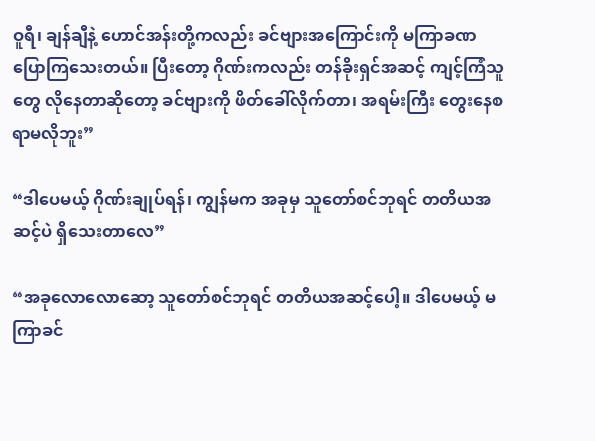ဝူရီ၊ ချန်ချီနဲ့ ဟောင်အန်းတို့ကလည်း ခင်ဗျားအကြောင်းကို မကြာခဏ ပြောကြသေးတယ်။ ပြီးတော့ ဂိုဏ်းကလည်း တန်ခိုးရှင်အဆင့် ကျင့်ကြံသူတွေ လိုနေတာဆိုတော့ ခင်ဗျားကို ဖိတ်ခေါ်လိုက်တာ၊ အရမ်းကြီး တွေးနေစရာမလိုဘူး”

“ဒါပေမယ့် ဂိုဏ်းချုပ်ရန်၊ ကျွန်မက အခုမှ သူတော်စင်ဘုရင် တတိယအဆင့်ပဲ ရှိသေးတာလေ”

“အခုလောလောဆော့ သူတော်စင်ဘုရင် တတိယအဆင့်ပေါ့။ ဒါပေမယ့် မကြာခင်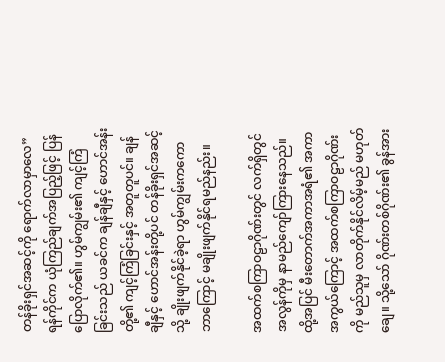တန်ခိုးရှင်အဆင့်ကို ရောက်လာမှာလေ” ရန်ကိုင်က ယုံကြည်ချက်အပြည့်ဖြင့် ပြန်ပြောလိုက်၏။ ဟွမ်ကျွမ်း၏ ကျင့်ကြံခြင်းသည် ယခင်က ချန်ချီနှင့် ဟောင်အန်းတို့၏ ကျင့်ကြံခြင်းနှင့် အတူတူပင်။ ချန်ချီနှင့် ဟောင်အန်းတို့ပင် တန်ခိုးရှင်အဆင့်သို့ ချိုးဖျက်နိုင်ခဲ့ရာ ဟွမ်ကျွမ်းကကော ဘာကြောင့် မချိုးဖျက်နိုင်ရမည်နည်း။

အထက်စကြာဝဠာဂိုဏ်းတွင် လက်ရှိတွင် အလွန်ကိုမှ နာမည်ကျော်ကြားနေသည်။ ထို့အပြင် မီးတောက်အကာအရံ၏ အကာအကွယ်ကြောင့် အထက်စကြာဝဠာဂိုဏ်းကို မည်သူမှ လာတိုက်နိုင်လိမ့်မည် မဟုတ်ချေ။ သို့သော် ဂိုဏ်းတစ်ဂိုဏ်း၏ ခွန်အား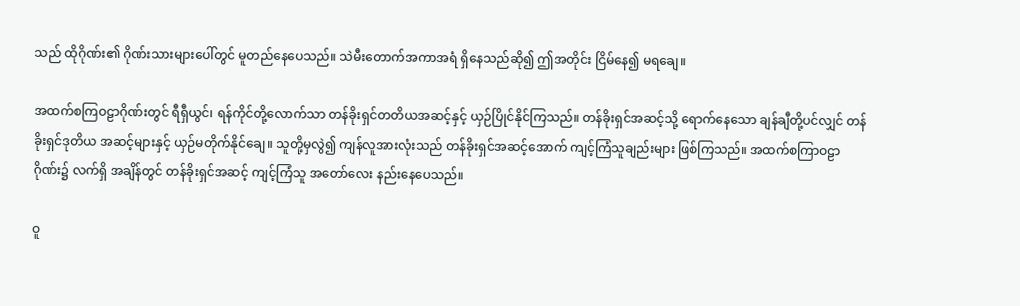သည် ထိုဂိုဏ်း၏ ဂိုဏ်းသားများပေါ်တွင် မူတည်နေပေသည်။ သဲမီးတောက်အကာအရံ ရှိနေသည်ဆို၍ ဤအတိုင်း ငြိမ်နေ၍ မရချေ။

အထက်စကြဝဠာဂိုဏ်းတွင် ရီရှီယွင်၊ ရန်ကိုင်တို့လောက်သာ တန်ခိုးရှင်တတိယအဆင့်နှင့် ယှဉ်ပြိုင်နိုင်ကြသည်။ တန်ခိုးရှင်အဆင့်သို့ ရောက်နေသော ချန်ချီတို့ပင်လျှင် တန်ခိုးရှင်ဒုတိယ အဆင့်များနှင့် ယှဉ်မတိုက်နိုင်ချေ။ သူတို့မှလွဲ၍ ကျန်လူအားလုံးသည် တန်ခိုးရှင်အဆင့်အောက် ကျင့်ကြံသူချည်းများ ဖြစ်ကြသည်။ အထက်စကြာဝဠာဂိုဏ်း၌ လက်ရှိ အချိန်တွင် တန်ခိုးရှင်အဆင့် ကျင့်ကြံသူ အတော်လေး နည်းနေပေသည်။

ဝူ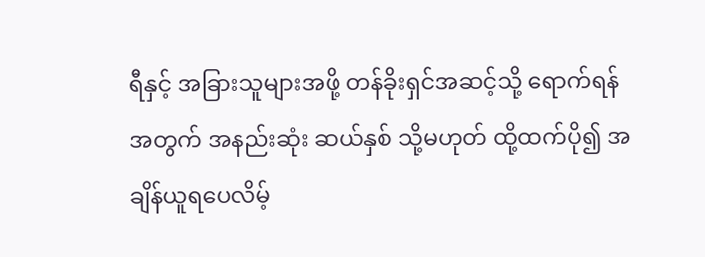ရီနှင့် အခြားသူများအဖို့ တန်ခိုးရှင်အဆင့်သို့ ရောက်ရန်အတွက် အနည်းဆုံး ဆယ်နှစ် သို့မဟုတ် ထို့ထက်ပို၍ အချိန်ယူရပေလိမ့်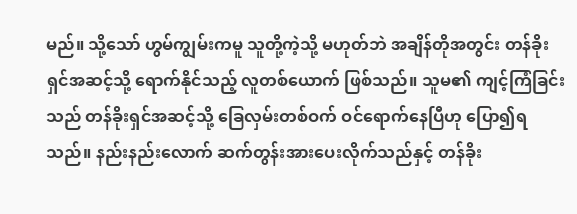မည်။ သို့သော် ဟွမ်ကျွမ်းကမူ သူတို့ကဲ့သို့ မဟုတ်ဘဲ အချိန်တိုအတွင်း တန်ခိုးရှင်အဆင့်သို့ ရောက်နိုင်သည့် လူတစ်ယောက် ဖြစ်သည်။ သူမ၏ ကျင့်ကြံခြင်းသည် တန်ခိုးရှင်အဆင့်သို့ ခြေလှမ်းတစ်ဝက် ဝင်ရောက်နေပြီဟု ပြော၍ရသည်။ နည်းနည်းလောက် ဆက်တွန်းအားပေးလိုက်သည်နှင့် တန်ခိုး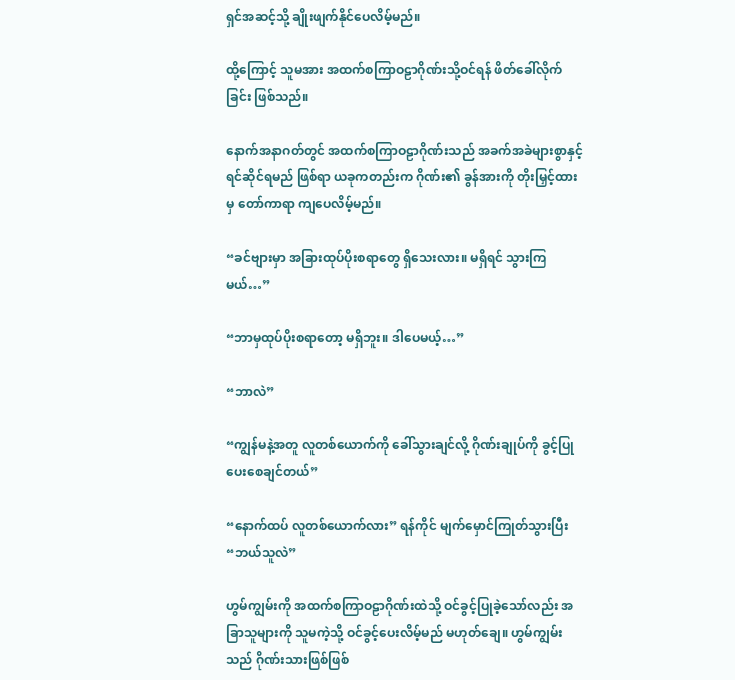ရှင်အဆင့်သို့ ချိုးဖျက်နိုင်ပေလိမ့်မည်။

ထို့ကြောင့် သူမအား အထက်စကြာဝဠာဂိုဏ်းသို့ဝင်ရန် ဖိတ်ခေါ်လိုက်ခြင်း ဖြစ်သည်။

နောက်အနာဂတ်တွင် အထက်စကြာဝဠာဂိုဏ်းသည် အခက်အခဲများစွာနှင့် ရင်ဆိုင်ရမည် ဖြစ်ရာ ယခုကတည်းက ဂိုဏ်း၏ ခွန်အားကို တိုးမြှင့်ထားမှ တော်ကာရာ ကျပေလိမ့်မည်။

“ခင်ဗျားမှာ အခြားထုပ်ပိုးစရာတွေ ရှိသေးလား။ မရှိရင် သွားကြမယ်…”

“ဘာမှထုပ်ပိုးစရာတော့ မရှိဘူး။ ဒါပေမယ့်…”

“ဘာလဲ”

“ကျွန်မနဲ့အတူ လူတစ်ယောက်ကို ခေါ်သွားချင်လို့ ဂိုဏ်းချုပ်ကို ခွင့်ပြုပေးစေချင်တယ်”

“နောက်ထပ် လူတစ်ယောက်လား” ရန်ကိုင် မျက်မှောင်ကြုတ်သွားပြီး “ဘယ်သူလဲ”

ဟွမ်ကျွမ်းကို အထက်စကြာဝဠာဂိုဏ်းထဲသို့ ဝင်ခွင့်ပြုခဲ့သော်လည်း အခြာသူများကို သူမကဲ့သို့ ဝင်ခွင့်ပေးလိမ့်မည် မဟုတ်ချေ။ ဟွမ်ကျွမ်းသည် ဂိုဏ်းသားဖြစ်ဖြစ်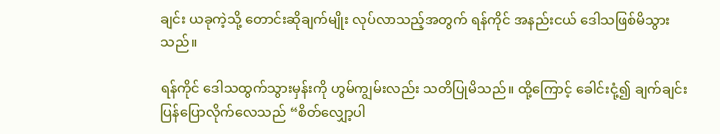ချင်း ယခုကဲ့သို့ တောင်းဆိုချက်မျိုး လုပ်လာသည့်အတွက် ရန်ကိုင် အနည်းငယ် ဒေါသဖြစ်မိသွားသည်။

ရန်ကိုင် ဒေါသထွက်သွားမှန်းကို ဟွမ်ကျွမ်းလည်း သတိပြုမိသည်။ ထို့ကြောင့် ခေါင်းငုံ့၍ ချက်ချင်း ပြန်ပြောလိုက်လေသည် “စိတ်လျှော့ပါ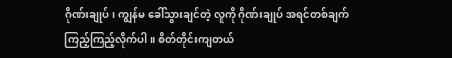ဂိုဏ်းချုပ်၊ ကျွန်မ ခေါ်သွားချင်တဲ့ လူကို ဂိုဏ်းချုပ် အရင်တစ်ချက် ကြည့်ကြည့်လိုက်ပါ။ စိတ်တိုင်းကျတယ်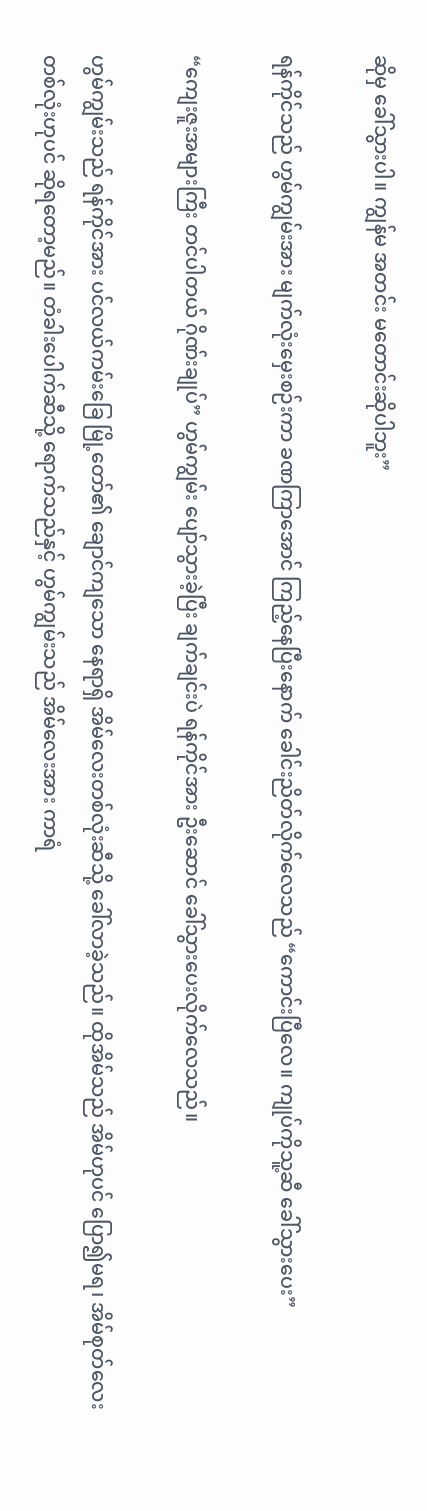ဆိုမှ ခေါ်သွားပါ။ ကျွန်မ အတင်း မတောင်းဆိုပါဘူး”

ရန်ကိုင်သည် ဟွမ်ကျွမ်းအား မျက်လုံးမှေးစဉ်းကာ ခဏကြာအောင် ကြည့်နေပြီးနောက် ခေါင်းညိတ်လိုက်လေသည် “ကောင်းပြီလေ။ ကျုပ်ကိုသူ့ဆီ ခေါ်သွားပေး”

“ကျေးဇူးအများကြီး တင်ပါတယ် ဂိုဏ်းချုပ်” ဟွမ်ကျွမ်း ပျော်သွားခဲ့ပြီး ချက်ချင်းပဲ ရန်ကိုင်အား ဦးဆောင် ခေါ်သွားပေးလိုက်လေသည်။

ဟွမ်ကျွမ်းသည် ရန်ကိုင်အား ပင်လယ်ကမ်းခြေ မြို့တော်၏ ချောင်ကျသော နေရာရှိ အိမ်လေးတစ်လုံးဆီသို့ ခေါ်လာခဲ့သည်။ ထိုအိမ်သည် အိမ်ဟုပင် ပြော၍မရ၊ အိမ်စုတ်လေး တစ်လုံးဟုပင် ဆိုရတော့မည်။ တံခါးပေါက်ဆီသို့ ရောက်သည်နှင့် ဟွမ်ကျွမ်းသည် အိမ်လေးအား ကာရံ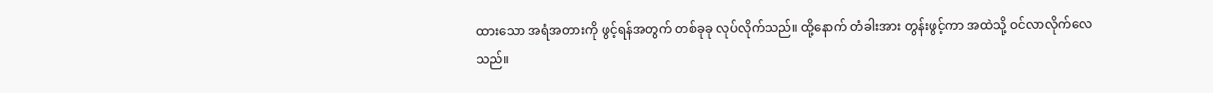ထားသော အရံအတားကို ဖွင့်ရန်အတွက် တစ်ခုခု လုပ်လိုက်သည်။ ထို့နောက် တံခါးအား တွန်းဖွင့်ကာ အထဲသို့ ဝင်လာလိုက်လေသည်။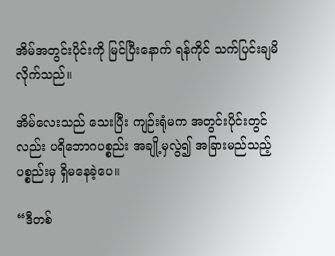အိမ်အတွင်းပိုင်းကို မြင်ပြီးနောက် ရန်ကိုင် သက်ပြင်းချမိလိုက်သည်။

အိမ်လေးသည် သေးပြီး ကျဉ်းရုံမက အတွင်းပိုင်းတွင်လည်း ပရိဘောဂပစ္စည်း အချို့မှလွဲ၍ အခြားမည်သည့်ပစ္စည်းမှ ရှိမနေခဲ့ပေ။

“ဒီတစ်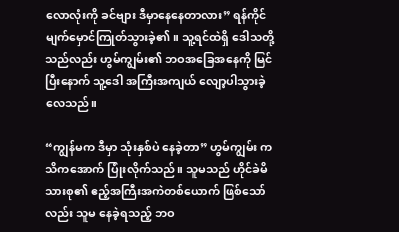လောလုံးကို ခင်ဗျား ဒီမှာနေနေတာလား” ရန်ကိုင် မျက်မှောင်ကြုတ်သွားခဲ့၏။ သူ့ရင်ထဲရှိ ဒေါသတို့သည်လည်း ဟွမ်ကျွမ်း၏ ဘဝအခြေအနေကို မြင်ပြီးနောက် သူ့ဒေါ အကြီးအကျယ် လျော့ပါသွားခဲ့လေသည်။

“ကျွန်မက ဒီမှာ သုံးနှစ်ပဲ နေခဲ့တာ” ဟွမ်ကျွမ်း ကသိကအောက် ပြုံးလိုက်သည်။ သူမသည် ဟိုင်ခဲမိသားစု၏ ဧည့်အကြီးအကဲတစ်ယောက် ဖြစ်သော်လည်း သူမ နေခဲ့ရသည့် ဘဝ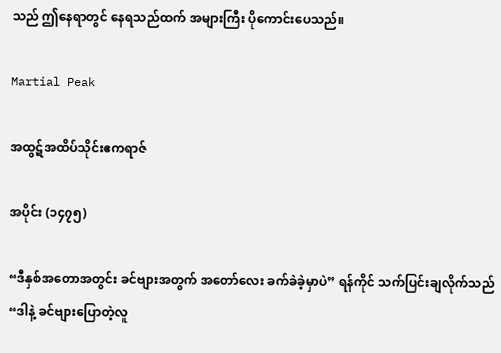သည် ဤနေရာတွင် နေရသည်ထက် အများကြီး ပိုကောင်းပေသည်။

Martial Peak

အထွဋ်အထိပ်သိုင်းဧကရာဇ်

အပိုင်း (၁၄၇၅)

“ဒီနှစ်အတောအတွင်း ခင်ဗျားအတွက် အတော်လေး ခက်ခဲခဲ့မှာပဲ” ရန်ကိုင် သက်ပြင်းချလိုက်သည် “ဒါနဲ့ ခင်ဗျားပြောတဲ့လူ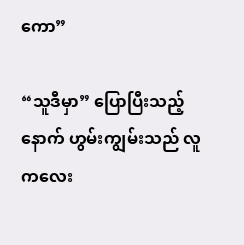ကော”

“သူဒီမှာ” ပြောပြီးသည့်နောက် ဟွမ်းကျွမ်းသည် လူကလေး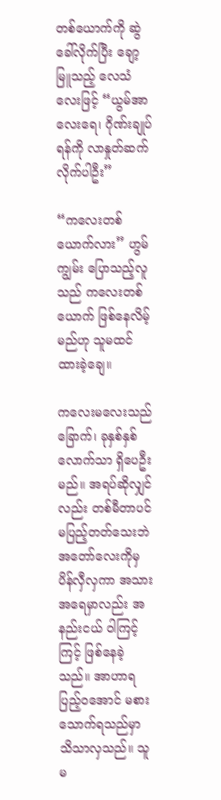တစ်ယောက်ကို ဆွဲခေါ်လိုက်ပြီး ချော့မြူသည့် လေသံလေးဖြင့် “ယွမ်အာလေးရေ၊ ဂိုဏ်းချုပ်ရန်ကို လာနှုတ်ဆက်လိုက်ပါဦး”

“ကလေးတစ်ယောက်လား” ဟွမ်ကျွမ်း ပြောသည့်လူသည် ကလေးတစ်ယောက် ဖြစ်နေလိမ့်မည်ဟု သူမထင်ထားခဲ့ချေ။

ကလေးမလေးသည် ခြောက်၊ ခုနှစ်နှစ်လောက်သာ ရှိပေဦးမည်။ အရပ်ဆိုလျှင်လည်း တစ်မီတာပင် မပြည့်တတ်သေးဘဲ အတော်လေးကိုမှ ပိန်လှီလှကာ အသားအရေမှာလည်း အနည်းငယ် ဝါကြင့်ကြင့် ဖြစ်နေခဲ့သည်။ အာဟာရပြည့်ဝအောင် မစားသောက်ရသည်မှာ သိသာလှသည်။ သူမ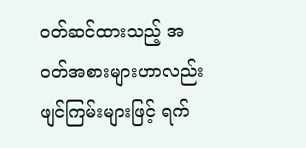ဝတ်ဆင်ထားသည့် အဝတ်အစားများဟာလည်း ဖျင်ကြမ်းများဖြင့် ရက်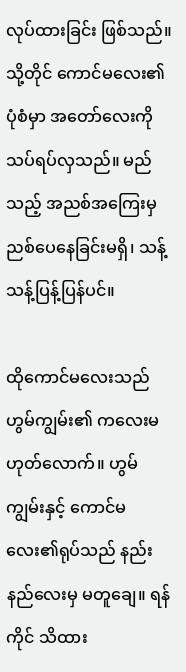လုပ်ထားခြင်း ဖြစ်သည်။ သို့တိုင် ကောင်မလေး၏ ပုံစံမှာ အတော်လေးကို သပ်ရပ်လှသည်။ မည်သည့် အညစ်အကြေးမှ ညစ်ပေနေခြင်းမရှိ၊ သန့်သန့်ပြန့်ပြန်ပင်။

ထိုကောင်မလေးသည် ဟွမ်ကျွမ်း၏ ကလေးမဟုတ်လောက်။ ဟွမ်ကျွမ်းနှင့် ကောင်မလေး၏ရုပ်သည် နည်းနည်လေးမှ မတူချေ။ ရန်ကိုင် သိထား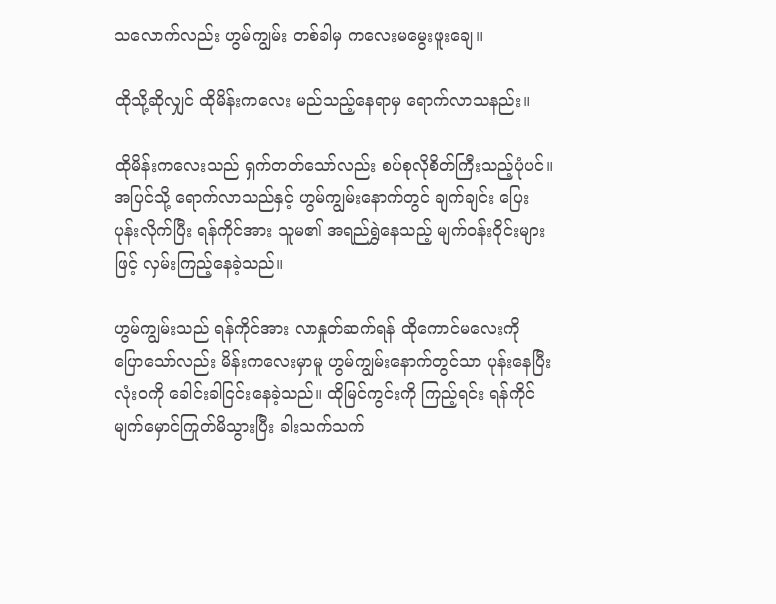သလောက်လည်း ဟွမ်ကျွမ်း တစ်ခါမှ ကလေးမမွေးဖူးချေ။

ထိုသို့ဆိုလျှင် ထိုမိန်းကလေး မည်သည့်နေရာမှ ရောက်လာသနည်း။

ထိုမိန်းကလေးသည် ရှက်တတ်သော်လည်း စပ်စုလိုစိတ်ကြီးသည့်ပုံပင်။ အပြင်သို့ ရောက်လာသည်နှင့် ဟွမ်ကျွမ်းနောက်တွင် ချက်ချင်း ပြေးပုန်းလိုက်ပြီး ရန်ကိုင်အား သူမ၏ အရည်ရွှဲနေသည့် မျက်ဝန်းဝိုင်းများဖြင့် လှမ်းကြည့်နေခဲ့သည်။

ဟွမ်ကျွမ်းသည် ရန်ကိုင်အား လာနှုတ်ဆက်ရန် ထိုကောင်မလေးကို ပြောသော်လည်း မိန်းကလေးမှာမူ ဟွမ်ကျွမ်းနောက်တွင်သာ ပုန်းနေပြီး လုံးဝကို ခေါင်းခါငြင်းနေခဲ့သည်။ ထိုမြင်ကွင်းကို ကြည့်ရင်း ရန်ကိုင် မျက်မှောင်ကြုတ်မိသွားပြီး ခါးသက်သက်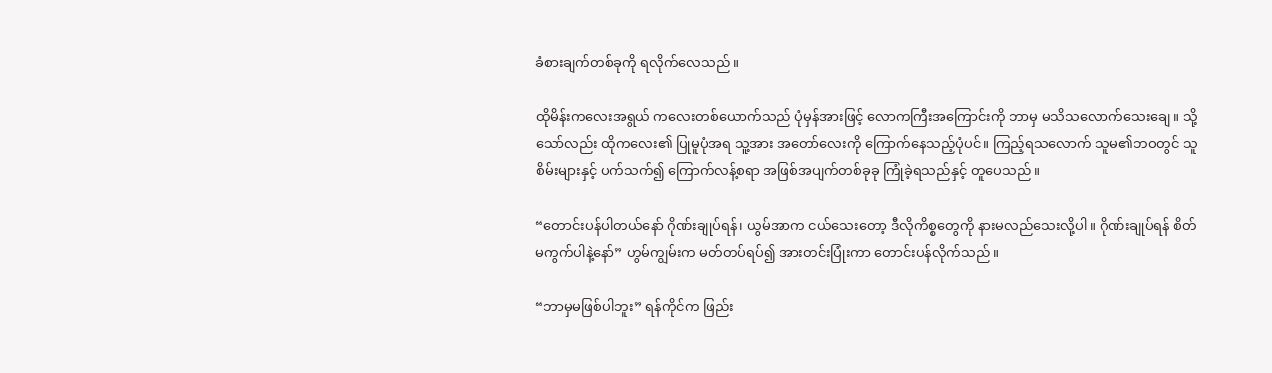ခံစားချက်တစ်ခုကို ရလိုက်လေသည်။

ထိုမိန်းကလေးအရွယ် ကလေးတစ်ယောက်သည် ပုံမှန်အားဖြင့် လောကကြီးအကြောင်းကို ဘာမှ မသိသလောက်သေးချေ။ သို့သော်လည်း ထိုကလေး၏ ပြုမူပုံအရ သူ့အား အတော်လေးကို ကြောက်နေသည့်ပုံပင်။ ကြည့်ရသလောက် သူမ၏ဘဝတွင် သူစိမ်းများနှင့် ပက်သက်၍ ကြောက်လန့်စရာ အဖြစ်အပျက်တစ်ခုခု ကြုံခဲ့ရသည်နှင့် တူပေသည်။

“တောင်းပန်ပါတယ်နော် ဂိုဏ်းချုပ်ရန်၊ ယွမ်အာက ငယ်သေးတော့ ဒီလိုကိစ္စတွေကို နားမလည်သေးလို့ပါ။ ဂိုဏ်းချုပ်ရန် စိတ်မကွက်ပါနဲ့နော်” ဟွမ်ကျွမ်းက မတ်တပ်ရပ်၍ အားတင်းပြုံးကာ တောင်းပန်လိုက်သည်။

“ဘာမှမဖြစ်ပါဘူး” ရန်ကိုင်က ဖြည်း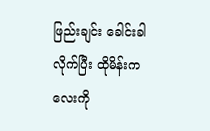ဖြည်းချင်း ခေါင်းခါလိုက်ပြီး ထိုမိန်းကလေးကို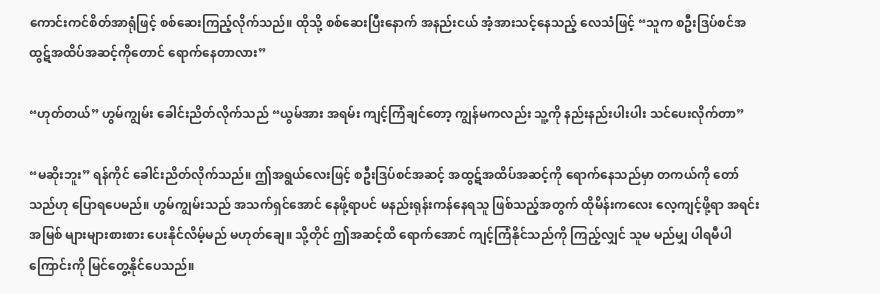ကောင်းကင်စိတ်အာရုံဖြင့် စစ်ဆေးကြည့်လိုက်သည်။ ထိုသို့ စစ်ဆေးပြီးနောက် အနည်းငယ် အံ့အားသင့်နေသည့် လေသံဖြင့် “သူက စဦးဒြပ်စင်အထွဋ်အထိပ်အဆင့်ကိုတောင် ရောက်နေတာလား”

“ဟုတ်တယ်” ဟွမ်ကျွမ်း ခေါင်းညိတ်လိုက်သည် “ယွမ်အား အရမ်း ကျင့်ကြံချင်တော့ ကျွန်မကလည်း သူ့ကို နည်းနည်းပါးပါး သင်ပေးလိုက်တာ”

“မဆိုးဘူး” ရန်ကိုင် ခေါင်းညိတ်လိုက်သည်။ ဤအရွယ်လေးဖြင့် စဦးဒြပ်စင်အဆင့် အထွဋ်အထိပ်အဆင့်ကို ရောက်နေသည်မှာ တကယ်ကို တော်သည်ဟု ပြောရပေမည်။ ဟွမ်ကျွမ်းသည် အသက်ရှင်အောင် နေဖို့ရာပင် မနည်းရုန်းကန်နေရသူ ဖြစ်သည့်အတွက် ထိုမိန်းကလေး လေ့ကျင့်ဖို့ရာ အရင်းအမြစ် များများစားစား ပေးနိုင်လိမ့်မည် မဟုတ်ချေ။ သို့တိုင် ဤအဆင့်ထိ ရောက်အောင် ကျင့်ကြံနိုင်သည်ကို ကြည့်လျှင် သူမ မည်မျှ ပါရမီပါကြောင်းကို မြင်တွေ့နိုင်ပေသည်။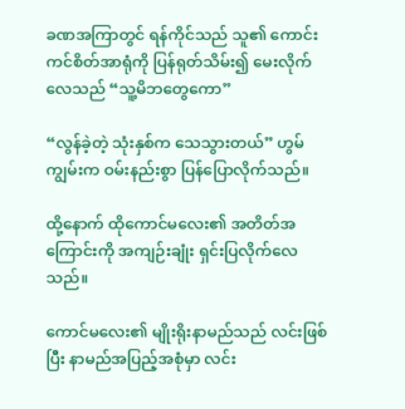ခဏအကြာတွင် ရန်ကိုင်သည် သူ၏ ကောင်းကင်စိတ်အာရုံကို ပြန်ရုတ်သိမ်း၍ မေးလိုက်လေသည် “သူ့မိဘတွေကော”

“လွန်ခဲ့တဲ့ သုံးနှစ်က သေသွားတယ်” ဟွမ်ကျွမ်းက ဝမ်းနည်းစွာ ပြန်ပြောလိုက်သည်။

ထို့နောက် ထိုကောင်မလေး၏ အတိတ်အကြောင်းကို အကျဉ်းချုံး ရှင်းပြလိုက်လေသည်။

ကောင်မလေး၏ မျိုးရိုးနာမည်သည် လင်းဖြစ်ပြီး နာမည်အပြည့်အစုံမှာ လင်း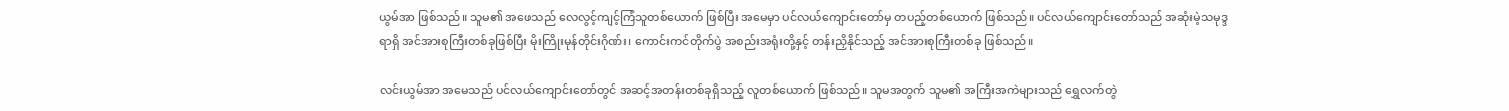ယွမ်အာ ဖြစ်သည်။ သူမ၏ အဖေသည် လေလွင့်ကျင့်ကြံသူတစ်ယောက် ဖြစ်ပြီး အမေမှာ ပင်လယ်ကျောင်းတော်မှ တပည့်တစ်ယောက် ဖြစ်သည်။ ပင်လယ်ကျောင်းတော်သည် အဆုံးမဲ့သမုဒ္ဒရာရှိ အင်အားစုကြီးတစ်ခုဖြစ်ပြီး မိုးကြိုးမုန်တိုင်းဂိုဏ်း၊ ကောင်းကင်တိုက်ပွဲ အစည်းအရုံးတို့နှင့် တန်းညှိနိုင်သည့် အင်အားစုကြီးတစ်ခု ဖြစ်သည်။

လင်းယွမ်အာ အမေသည် ပင်လယ်ကျောင်းတော်တွင် အဆင့်အတန်းတစ်ခုရှိသည့် လူတစ်ယောက် ဖြစ်သည်။ သူမအတွက် သူမ၏ အကြီးအကဲများသည် ရွှေလက်တွဲ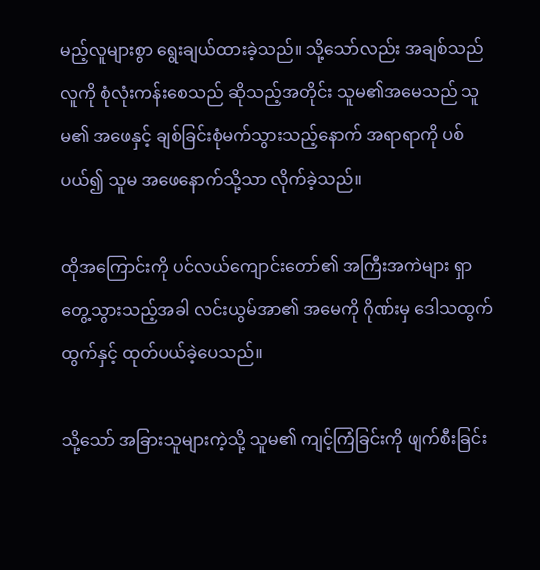မည့်လူများစွာ ရွေးချယ်ထားခဲ့သည်။ သို့သော်လည်း အချစ်သည် လူကို စုံလုံးကန်းစေသည် ဆိုသည့်အတိုင်း သူမ၏အမေသည် သူမ၏ အဖေနှင့် ချစ်ခြင်းစုံမက်သွားသည့်နောက် အရာရာကို ပစ်ပယ်၍ သူမ အဖေနောက်သို့သာ လိုက်ခဲ့သည်။

ထိုအကြောင်းကို ပင်လယ်ကျောင်းတော်၏ အကြီးအကဲများ ရှာတွေ့သွားသည့်အခါ လင်းယွမ်အာ၏ အမေကို ဂိုဏ်းမှ ဒေါသထွက်ထွက်နှင့် ထုတ်ပယ်ခဲ့ပေသည်။

သို့သော် အခြားသူများကဲ့သို့ သူမ၏ ကျင့်ကြံခြင်းကို ဖျက်စီးခြင်း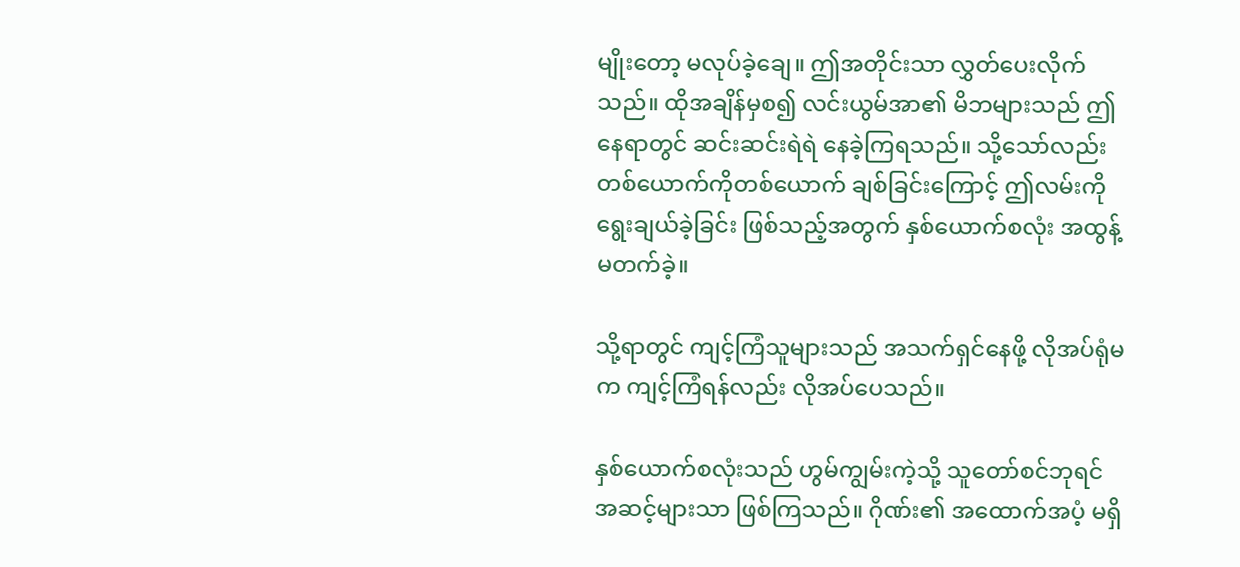မျိုးတော့ မလုပ်ခဲ့ချေ။ ဤအတိုင်းသာ လွှတ်ပေးလိုက်သည်။ ထိုအချိန်မှစ၍ လင်းယွမ်အာ၏ မိဘများသည် ဤနေရာတွင် ဆင်းဆင်းရဲရဲ နေခဲ့ကြရသည်။ သို့သော်လည်း တစ်ယောက်ကိုတစ်ယောက် ချစ်ခြင်းကြောင့် ဤလမ်းကို ရွေးချယ်ခဲ့ခြင်း ဖြစ်သည့်အတွက် နှစ်ယောက်စလုံး အထွန့်မတက်ခဲ့။

သို့ရာတွင် ကျင့်ကြံသူများသည် အသက်ရှင်နေဖို့ လိုအပ်ရုံမက ကျင့်ကြံရန်လည်း လိုအပ်ပေသည်။

နှစ်ယောက်စလုံးသည် ဟွမ်ကျွမ်းကဲ့သို့ သူတော်စင်ဘုရင်အဆင့်များသာ ဖြစ်ကြသည်။ ဂိုဏ်း၏ အထောက်အပံ့ မရှိ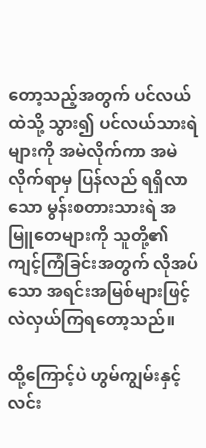တော့သည့်အတွက် ပင်လယ်ထဲသို့ သွား၍ ပင်လယ်သားရဲများကို အမဲလိုက်ကာ အမဲလိုက်ရာမှ ပြန်လည် ရရှိလာသော မွန်းစတားသားရဲ အမြူတေများကို သူတို့၏ ကျင့်ကြံခြင်းအတွက် လိုအပ်သော အရင်းအမြစ်များဖြင့် လဲလှယ်ကြရတော့သည်။

ထို့ကြောင့်ပဲ ဟွမ်ကျွမ်းနှင့် လင်း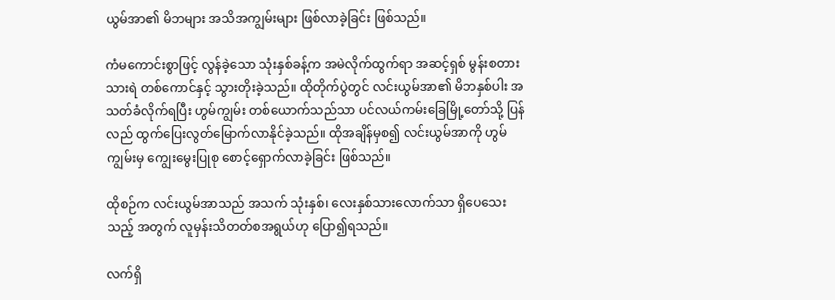ယွမ်အာ၏ မိဘများ အသိအကျွမ်းများ ဖြစ်လာခဲ့ခြင်း ဖြစ်သည်။

ကံမကောင်းစွာဖြင့် လွန်ခဲ့သော သုံးနှစ်ခန့်က အမဲလိုက်ထွက်ရာ အဆင့်ရှစ် မွန်းစတားသားရဲ တစ်ကောင်နှင့် သွားတိုးခဲ့သည်။ ထိုတိုက်ပွဲတွင် လင်းယွမ်အာ၏ မိဘနှစ်ပါး အသတ်ခံလိုက်ရပြီး ဟွမ်ကျွမ်း တစ်ယောက်သည်သာ ပင်လယ်ကမ်းခြေမြို့တော်သို့ ပြန်လည် ထွက်ပြေးလွတ်မြောက်လာနိုင်ခဲ့သည်။ ထိုအချိန်မှစ၍ လင်းယွမ်အာကို ဟွမ်ကျွမ်းမှ ကျွေးမွေးပြုစု စောင့်ရှောက်လာခဲ့ခြင်း ဖြစ်သည်။

ထိုစဉ်က လင်းယွမ်အာသည် အသက် သုံးနှစ်၊ လေးနှစ်သားလောက်သာ ရှိပေသေးသည့် အတွက် လူမှန်းသိတတ်စအရွယ်ဟု ပြော၍ရသည်။

လက်ရှိ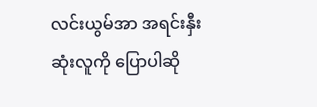လင်းယွမ်အာ အရင်းနှီးဆုံးလူကို ပြောပါဆို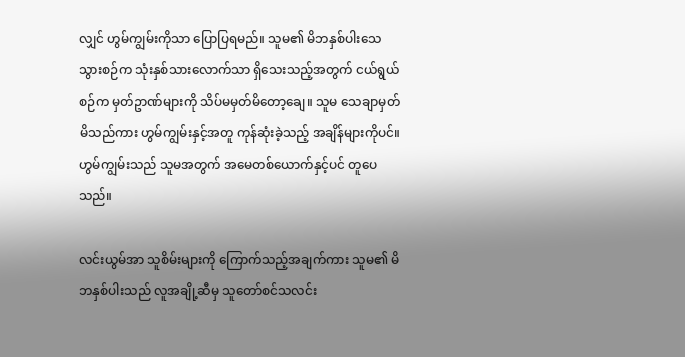လျှင် ဟွမ်ကျွမ်းကိုသာ ပြောပြရမည်။ သူမ၏ မိဘနှစ်ပါးသေသွားစဉ်က သုံးနှစ်သားလောက်သာ ရှိသေးသည့်အတွက် ငယ်ရွယ်စဉ်က မှတ်ဥာဏ်များကို သိပ်မမှတ်မိတော့ချေ။ သူမ သေချာမှတ်မိသည်ကား ဟွမ်ကျွမ်းနှင့်အတူ ကုန်ဆုံးခဲ့သည့် အချိန်များကိုပင်။ ဟွမ်ကျွမ်းသည် သူမအတွက် အမေတစ်ယောက်နှင့်ပင် တူပေသည်။

လင်းယွမ်အာ သူစိမ်းများကို ကြောက်သည့်အချက်ကား သူမ၏ မိဘနှစ်ပါးသည် လူအချို့ဆီမှ သူတော်စင်သလင်း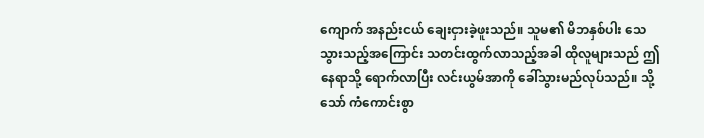ကျောက် အနည်းငယ် ချေးငှားခဲ့ဖူးသည်။ သူမ၏ မိဘနှစ်ပါး သေသွားသည့်အကြောင်း သတင်းထွက်လာသည့်အခါ ထိုလူများသည် ဤနေရာသို့ ရောက်လာပြီး လင်းယွမ်အာကို ခေါ်သွားမည်လုပ်သည်။ သို့သော် ကံကောင်းစွာ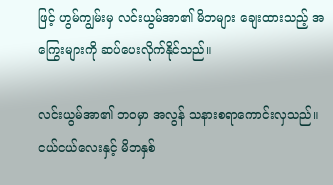ဖြင့် ဟွမ်ကျွမ်းမှ လင်းယွမ်အာ၏ မိဘများ ချေးထားသည့် အကြွေးများကို ဆပ်ပေးလိုက်နိုင်သည်။

လင်းယွမ်အာ၏ ဘဝမှာ အလွန် သနားစရာကောင်းလှသည်။ ငယ်ငယ်လေးနှင့် မိဘနှစ်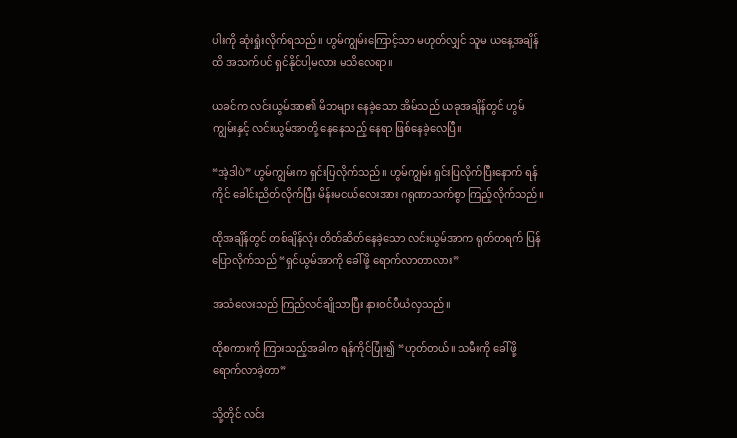ပါးကို ဆုံးရှုံးလိုက်ရသည်။ ဟွမ်ကျွမ်းကြောင့်သာ မဟုတ်လျှင် သူမ ယနေ့အချိန်ထိ အသက်ပင် ရှင်နိုင်ပါ့မလား မသိလေရာ။

ယခင်က လင်းယွမ်အာ၏ မိဘများ နေခဲ့သော အိမ်သည် ယခုအချိန်တွင် ဟွမ်ကျွမ်းနှင့် လင်းယွမ်အာတို့ နေနေသည့် နေရာ ဖြစ်နေခဲ့လေပြီ။

“အဲ့ဒါပဲ” ဟွမ်ကျွမ်းက ရှင်းပြလိုက်သည်။ ဟွမ်ကျွမ်း ရှင်းပြလိုက်ပြီးနောက် ရန်ကိုင် ခေါင်းညိတ်လိုက်ပြီး မိန်းမငယ်လေးအား ဂရုဏာသက်စွာ ကြည့်လိုက်သည်။

ထိုအချိန်တွင် တစ်ချိန်လုံး တိတ်ဆိတ်နေခဲ့သော လင်းယွမ်အာက ရုတ်တရက် ပြန်ပြောလိုက်သည် “ရှင်ယွမ်အာကို ခေါ်ဖို့ ရောက်လာတာလား”

အသံလေးသည် ကြည်လင်ချိုသာပြီး နားဝင်ပီယံလှသည်။

ထိုစကားကို ကြားသည့်အခါက ရန်ကိုင်ပြုံး၍ “ဟုတ်တယ်။ သမီးကို ခေါ်ဖို့ ရောက်လာခဲ့တာ”

သို့တိုင် လင်း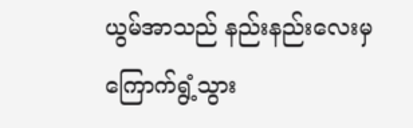ယွမ်အာသည် နည်းနည်းလေးမှ ကြောက်ရွံ့သွား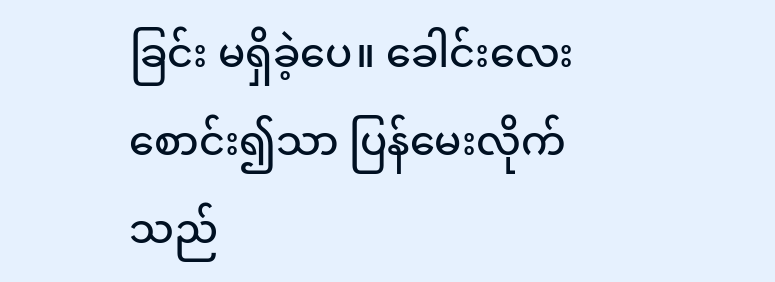ခြင်း မရှိခဲ့ပေ။ ခေါင်းလေး စောင်း၍သာ ပြန်မေးလိုက်သည်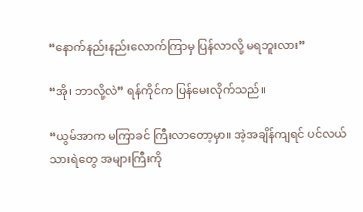“နောက်နည်းနည်းလောက်ကြာမှ ပြန်လာလို့ မရဘူးလား”

“အို၊ ဘာလို့လဲ” ရန်ကိုင်က ပြန်မေးလိုက်သည်။

“ယွမ်အာက မကြာခင် ကြီးလာတော့မှာ။ အဲ့အချိန်ကျရင် ပင်လယ်သားရဲတွေ အများကြီးကို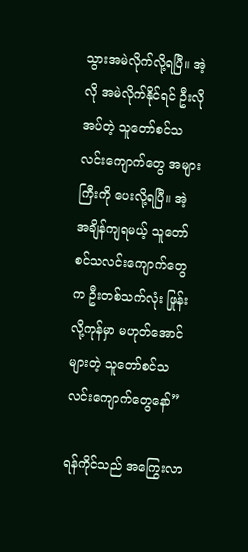သွားအမဲလိုက်လို့ရပြီ။ အဲ့လို အမဲလိုက်နိုင်ရင် ဦးလိုအပ်တဲ့ သူတော်စင်သလင်းကျောက်တွေ အများကြီးကို ပေးလို့ရပြီ။ အဲ့အချိန်ကျရမယ့် သူတော်စင်သလင်းကျောက်တွေက ဦးတစ်သက်လုံး ဖြုန်းလို့ကုန်မှာ မဟုတ်အောင် များတဲ့ သူတော်စင်သလင်းကျောက်တွေနော်”

ရန်ကိုင်သည် အကြွေးလာ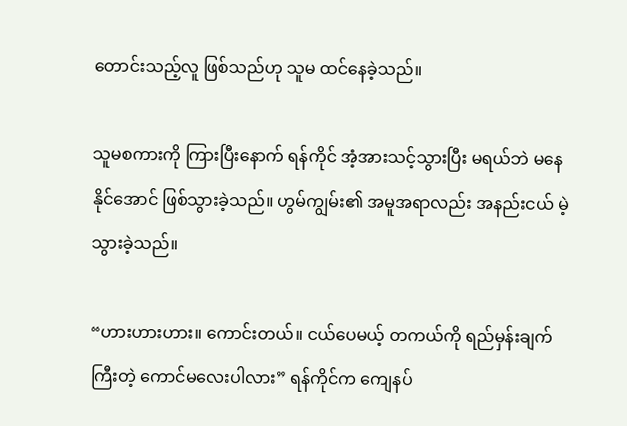တောင်းသည့်လူ ဖြစ်သည်ဟု သူမ ထင်နေခဲ့သည်။

သူမစကားကို ကြားပြီးနောက် ရန်ကိုင် အံ့အားသင့်သွားပြီး မရယ်ဘဲ မနေနိုင်အောင် ဖြစ်သွားခဲ့သည်။ ဟွမ်ကျွမ်း၏ အမူအရာလည်း အနည်းငယ် မဲ့သွားခဲ့သည်။

“ဟားဟားဟား။ ကောင်းတယ်။ ငယ်ပေမယ့် တကယ်ကို ရည်မှန်းချက်ကြီးတဲ့ ကောင်မလေးပါလား” ရန်ကိုင်က ကျေနပ်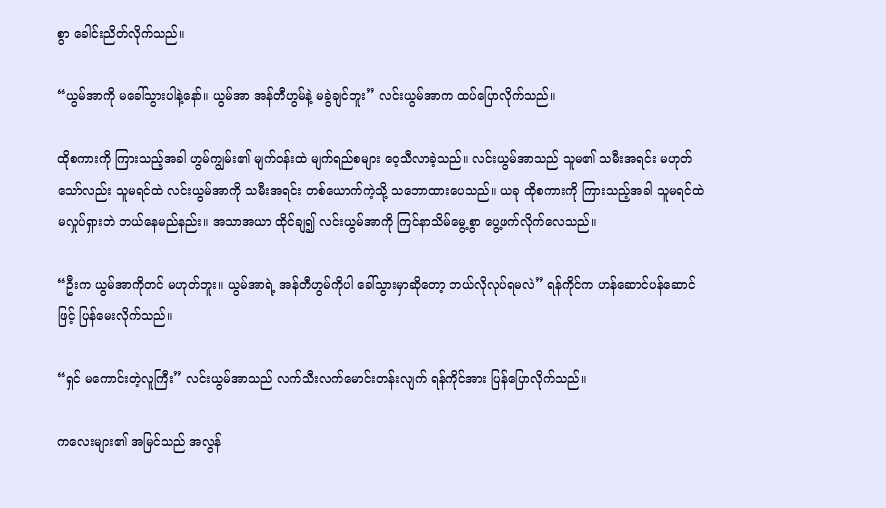စွာ ခေါင်းညိတ်လိုက်သည်။

“ယွမ်အာကို မခေါ်သွားပါနဲ့နော်။ ယွမ်အာ အန်တီဟွမ်နဲ့ မခွဲချင်ဘူး” လင်းယွမ်အာက ထပ်ပြောလိုက်သည်။

ထိုစကားကို ကြားသည့်အခါ ဟွမ်ကျွမ်း၏ မျက်ဝန်းထဲ မျက်ရည်စများ ဝေ့သီလာခဲ့သည်။ လင်းယွမ်အာသည် သူမ၏ သမီးအရင်း မဟုတ်သော်လည်း သူမရင်ထဲ လင်းယွမ်အာကို သမီးအရင်း တစ်ယောက်ကဲ့သို့ သဘောထားပေသည်။ ယခု ထိုစကားကို ကြားသည့်အခါ သူမရင်ထဲ မလှုပ်ရှားဘဲ ဘယ်နေမည်နည်း။ အသာအယာ ထိုင်ချ၍ လင်းယွမ်အာကို ကြင်နာသိမ်မွေ့စွာ ပွေ့ဖက်လိုက်လေသည်။

“ဦးက ယွမ်အာကိုတင် မဟုတ်ဘူး။ ယွမ်အာရဲ့ အန်တီဟွမ်ကိုပါ ခေါ်သွားမှာဆိုတော့ ဘယ်လိုလုပ်ရမလဲ” ရန်ကိုင်က ဟန်ဆောင်ပန်ဆောင်ဖြင့် ပြန်မေးလိုက်သည်။

“ရှင် မကောင်းတဲ့လူကြီး” လင်းယွမ်အာသည် လက်သီးလက်မောင်းတန်းလျက် ရန်ကိုင်အား ပြန်ပြောလိုက်သည်။

ကလေးများ၏ အမြင်သည် အလွန်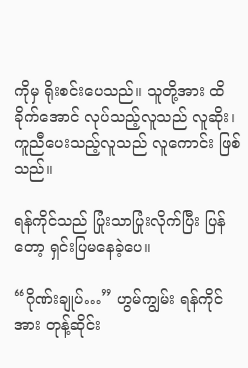ကိုမှ ရိုးစင်းပေသည်။ သူတို့အား ထိခိုက်အောင် လုပ်သည့်လူသည် လူဆိုး၊ ကူညီပေးသည့်လူသည် လူကောင်း ဖြစ်သည်။

ရန်ကိုင်သည် ပြုံးသာပြုံးလိုက်ပြီး ပြန်တော့ ရှင်းပြမနေခဲ့ပေ။

“ဂိုဏ်းချုပ်…” ဟွမ်ကျွမ်း ရန်ကိုင်အား တုန့်ဆိုင်း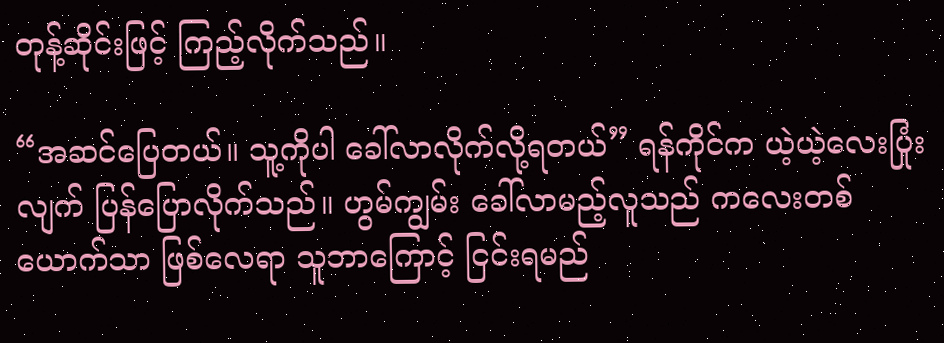တုန့်ဆိုင်းဖြင့် ကြည့်လိုက်သည်။

“အဆင်ပြေတယ်။ သူ့ကိုပါ ခေါ်လာလိုက်လို့ရတယ်” ရန်ကိုင်က ယဲ့ယဲ့လေးပြုံးလျက် ပြန်ပြောလိုက်သည်။ ဟွမ်ကျွမ်း ခေါ်လာမည့်လူသည် ကလေးတစ်ယောက်သာ ဖြစ်လေရာ သူဘာကြောင့် ငြင်းရမည်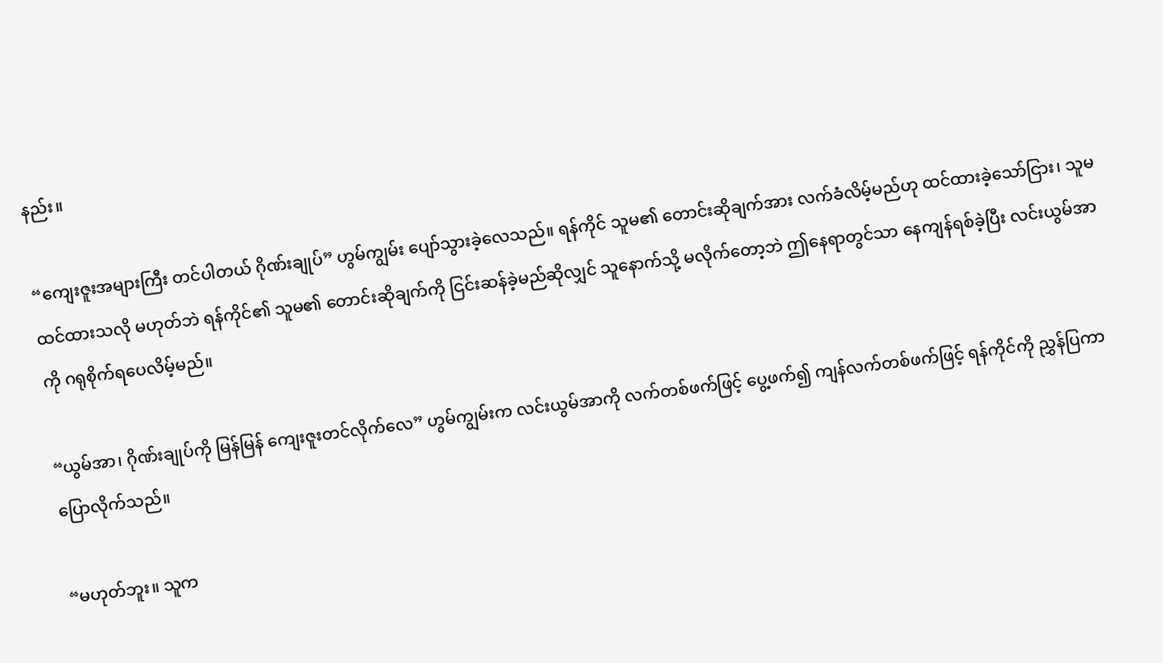နည်း။

“ကျေးဇူးအများကြီး တင်ပါတယ် ဂိုဏ်းချုပ်” ဟွမ်ကျွမ်း ပျော်သွားခဲ့လေသည်။ ရန်ကိုင် သူမ၏ တောင်းဆိုချက်အား လက်ခံလိမ့်မည်ဟု ထင်ထားခဲ့သော်ငြား၊ သူမထင်ထားသလို မဟုတ်ဘဲ ရန်ကိုင်၏ သူမ၏ တောင်းဆိုချက်ကို ငြင်းဆန်ခဲ့မည်ဆိုလျှင် သူနောက်သို့ မလိုက်တော့ဘဲ ဤနေရာတွင်သာ နေကျန်ရစ်ခဲ့ပြီး လင်းယွမ်အာကို ဂရုစိုက်ရပေလိမ့်မည်။

“ယွမ်အာ၊ ဂိုဏ်းချုပ်ကို မြန်မြန် ကျေးဇူးတင်လိုက်လေ” ဟွမ်ကျွမ်းက လင်းယွမ်အာကို လက်တစ်ဖက်ဖြင့် ပွေ့ဖက်၍ ကျန်လက်တစ်ဖက်ဖြင့် ရန်ကိုင်ကို ညွှန်ပြကာ ပြောလိုက်သည်။

“မဟုတ်ဘူး။ သူက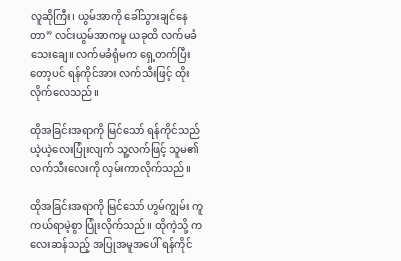လူဆိုကြီး၊ ယွမ်အာကို ခေါ်သွားချင်နေတာ” လင်းယွမ်အာကမူ ယခုထိ လက်မခံသေးချေ။ လက်မခံရုံမက ရှေ့တက်ပြီးတော့ပင် ရန်ကိုင်အား လက်သီးဖြင့် ထိုးလိုက်လေသည်။

ထိုအခြင်းအရာကို မြင်သော် ရန်ကိုင်သည် ယဲ့ယဲ့လေးပြုံးလျက် သူ့လက်ဖြင့် သူမ၏ လက်သီးလေးကို လှမ်းကာလိုက်သည်။

ထိုအခြင်းအရာကို မြင်သော် ဟွမ်ကျွမ်း ကူကယ်ရာမဲ့စွာ ပြုံးလိုက်သည်။ ထိုကဲ့သို့ ကလေးဆန်သည့် အပြုအမူအပေါ် ရန်ကိုင်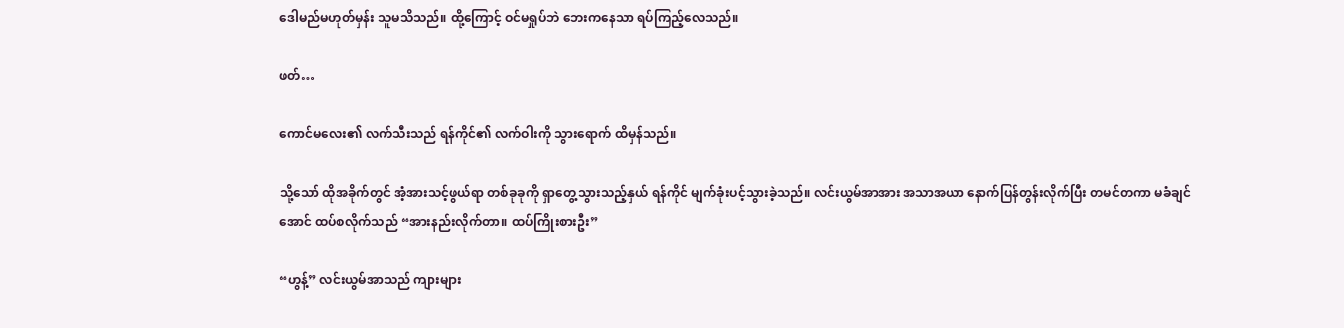ဒေါမည်မဟုတ်မှန်း သူမသိသည်။ ထို့ကြောင့် ဝင်မရှုပ်ဘဲ ဘေးကနေသာ ရပ်ကြည့်လေသည်။

ဖတ်…

ကောင်မလေး၏ လက်သီးသည် ရန်ကိုင်၏ လက်ဝါးကို သွားရောက် ထိမှန်သည်။

သို့သော် ထိုအခိုက်တွင် အံ့အားသင့်ဖွယ်ရာ တစ်ခုခုကို ရှာတွေ့သွားသည့်နှယ် ရန်ကိုင် မျက်ခုံးပင့်သွားခဲ့သည်။ လင်းယွမ်အာအား အသာအယာ နောက်ပြန်တွန်းလိုက်ပြီး တမင်တကာ မခံချင်အောင် ထပ်စလိုက်သည် “အားနည်းလိုက်တာ။ ထပ်ကြိုးစားဦး”

“ဟွန့်” လင်းယွမ်အာသည် ကျားများ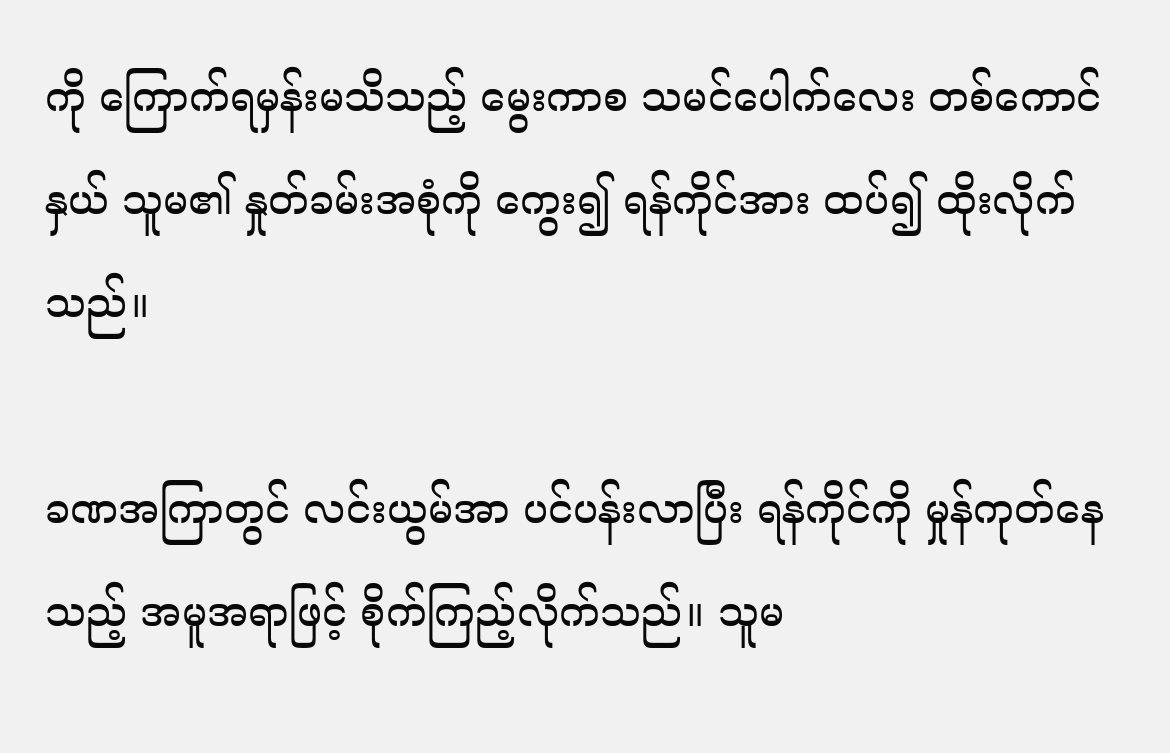ကို ကြောက်ရမှန်းမသိသည့် မွေးကာစ သမင်ပေါက်လေး တစ်ကောင်နှယ် သူမ၏ နှုတ်ခမ်းအစုံကို ကွေး၍ ရန်ကိုင်အား ထပ်၍ ထိုးလိုက်သည်။

ခဏအကြာတွင် လင်းယွမ်အာ ပင်ပန်းလာပြီး ရန်ကိုင်ကို မှုန်ကုတ်နေသည့် အမူအရာဖြင့် စိုက်ကြည့်လိုက်သည်။ သူမ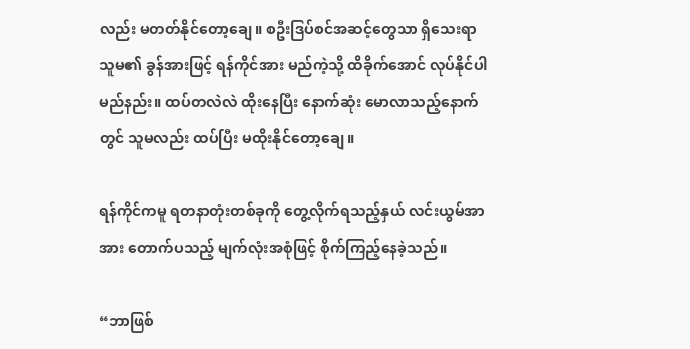လည်း မတတ်နိုင်တော့ချေ။ စဦးဒြပ်စင်အဆင့်တွေသာ ရှိသေးရာ သူမ၏ ခွန်အားဖြင့် ရန်ကိုင်အား မည်ကဲ့သို့ ထိခိုက်အောင် လုပ်နိုင်ပါမည်နည်း။ ထပ်တလဲလဲ ထိုးနေပြီး နောက်ဆုံး မောလာသည့်နောက်တွင် သူမလည်း ထပ်ပြီး မထိုးနိုင်တော့ချေ။

ရန်ကိုင်ကမူ ရတနာတုံးတစ်ခုကို တွေ့လိုက်ရသည့်နှယ် လင်းယွမ်အာအား တောက်ပသည့် မျက်လုံးအစုံဖြင့် စိုက်ကြည့်နေခဲ့သည်။

“ဘာဖြစ်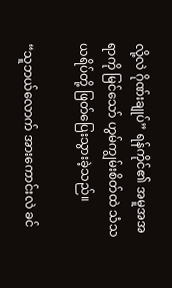လို့လဲ ဂိုဏ်းချုပ်” ရန်ကိုင်၏ အမူအအရာကို မြင်သော် ဟွမ်ကျွမ်းစိတ်ထဲ သံသယရိပ်တို့ ဖြတ်ပြေးသွားခဲ့သည်။

“သူဘယ်လောက် အားကောင်းလဲ ခင်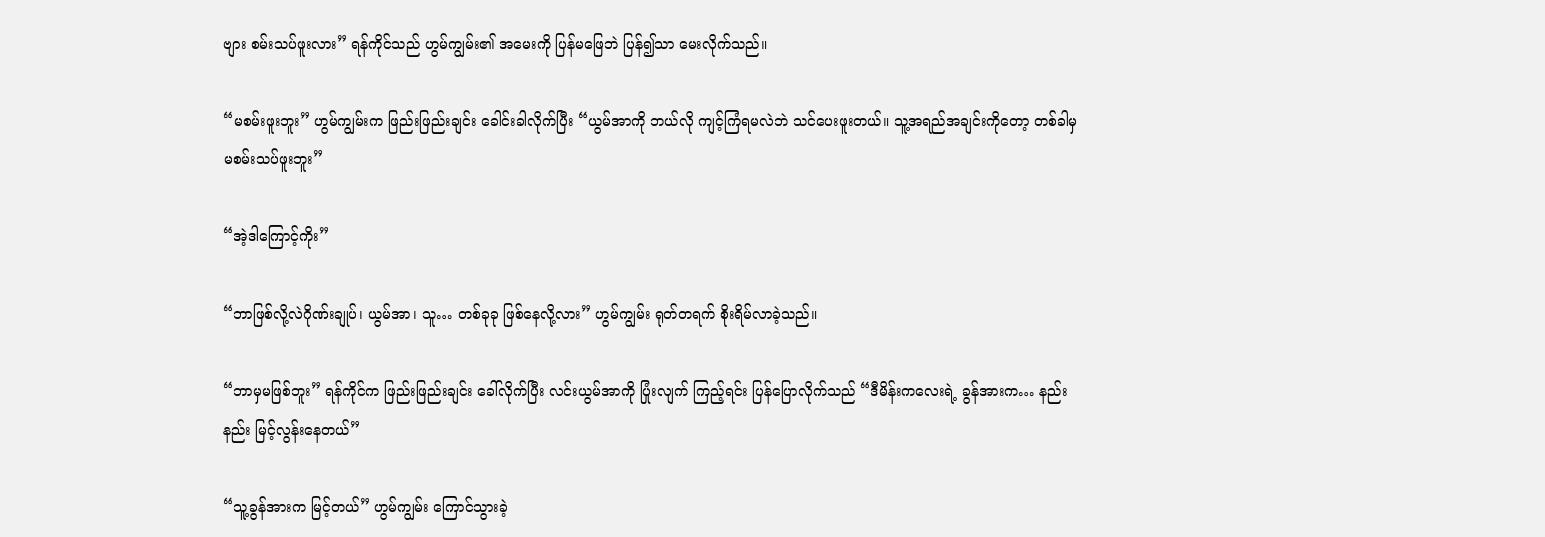ဗျား စမ်းသပ်ဖူးလား” ရန်ကိုင်သည် ဟွမ်ကျွမ်း၏ အမေးကို ပြန်မဖြေဘဲ ပြန်၍သာ မေးလိုက်သည်။

“မစမ်းဖူးဘူး” ဟွမ်ကျွမ်းက ဖြည်းဖြည်းချင်း ခေါင်းခါလိုက်ပြီး “ယွမ်အာကို ဘယ်လို ကျင့်ကြံရမလဲဘဲ သင်ပေးဖူးတယ်။ သူ့အရည်အချင်းကိုတော့ တစ်ခါမှ မစမ်းသပ်ဖူးဘူး”

“အဲ့ဒါကြောင့်ကိုး”

“ဘာဖြစ်လို့လဲဂိုဏ်းချုပ်၊ ယွမ်အာ၊ သူ… တစ်ခုခု ဖြစ်နေလို့လား” ဟွမ်ကျွမ်း ရုတ်တရက် စိုးရိမ်လာခဲ့သည်။

“ဘာမှမဖြစ်ဘူး” ရန်ကိုင်က ဖြည်းဖြည်းချင်း ခေါ်လိုက်ပြီး လင်းယွမ်အာကို ပြုံးလျက် ကြည့်ရင်း ပြန်ပြောလိုက်သည် “ဒီမိန်းကလေးရဲ့ ခွန်အားက… နည်းနည်း မြင့်လွန်းနေတယ်”

“သူ့ခွန်အားက မြင့်တယ်” ဟွမ်ကျွမ်း ကြောင်သွားခဲ့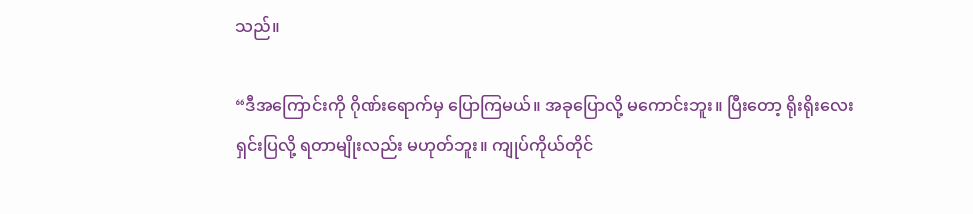သည်။

“ဒီအကြောင်းကို ဂိုဏ်းရောက်မှ ပြောကြမယ်။ အခုပြောလို့ မကောင်းဘူး။ ပြီးတော့ ရိုးရိုးလေး ရှင်းပြလို့ ရတာမျိုးလည်း မဟုတ်ဘူး။ ကျုပ်ကိုယ်တိုင်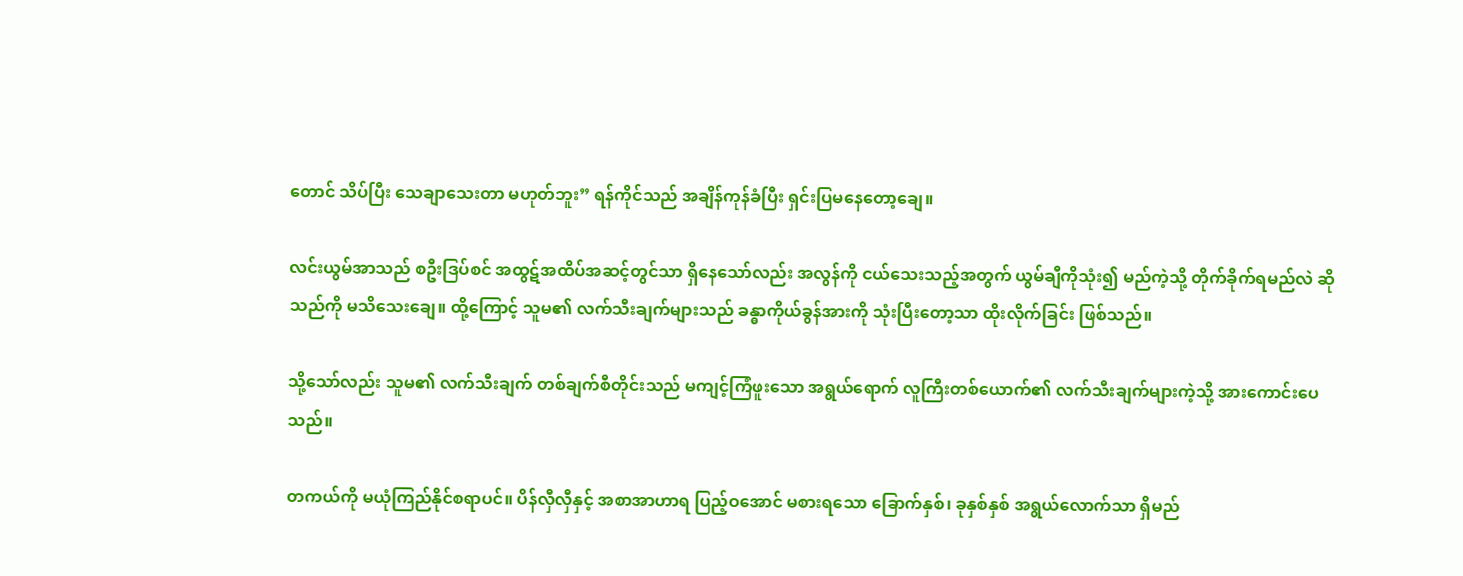တောင် သိပ်ပြီး သေချာသေးတာ မဟုတ်ဘူး” ရန်ကိုင်သည် အချိန်ကုန်ခံပြီး ရှင်းပြမနေတော့ချေ။

လင်းယွမ်အာသည် စဦးဒြပ်စင် အထွဋ်အထိပ်အဆင့်တွင်သာ ရှိနေသော်လည်း အလွန်ကို ငယ်သေးသည့်အတွက် ယွမ်ချီကိုသုံး၍ မည်ကဲ့သို့ တိုက်ခိုက်ရမည်လဲ ဆိုသည်ကို မသိသေးချေ။ ထို့ကြောင့် သူမ၏ လက်သီးချက်များသည် ခန္ဓာကိုယ်ခွန်အားကို သုံးပြီးတော့သာ ထိုးလိုက်ခြင်း ဖြစ်သည်။

သို့သော်လည်း သူမ၏ လက်သီးချက် တစ်ချက်စီတိုင်းသည် မကျင့်ကြံဖူးသော အရွယ်ရောက် လူကြီးတစ်ယောက်၏ လက်သီးချက်များကဲ့သို့ အားကောင်းပေသည်။

တကယ်ကို မယုံကြည်နိုင်စရာပင်။ ပိန်လှီလှီနှင့် အစာအာဟာရ ပြည့်ဝအောင် မစားရသော ခြောက်နှစ်၊ ခုနှစ်နှစ် အရွယ်လောက်သာ ရှိမည်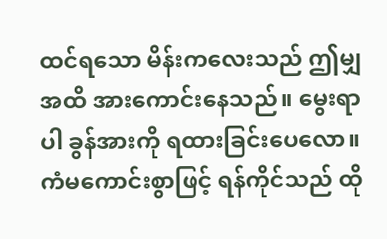ထင်ရသော မိန်းကလေးသည် ဤမျှအထိ အားကောင်းနေသည်။ မွေးရာပါ ခွန်အားကို ရထားခြင်းပေလော။ ကံမကောင်းစွာဖြင့် ရန်ကိုင်သည် ထို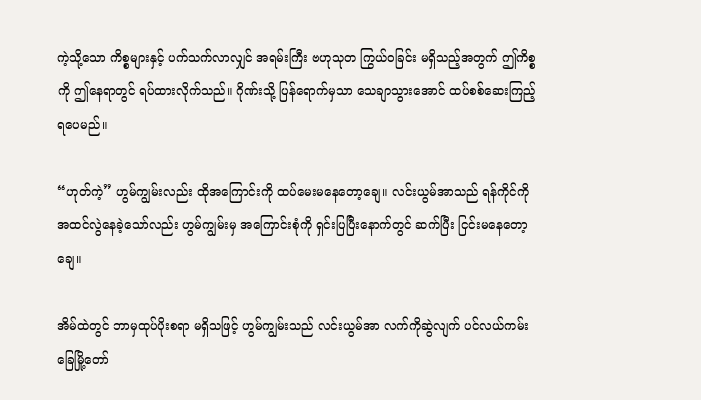ကဲ့သို့သော ကိစ္စများနှင့် ပက်သက်လာလျှင် အရမ်းကြီး ဗဟုသုတ ကြွယ်ဝခြင်း မရှိသည့်အတွက် ဤကိစ္စကို ဤနေရာတွင် ရပ်ထားလိုက်သည်။ ဂိုဏ်းသို့ ပြန်ရောက်မှသာ သေချာသွားအောင် ထပ်စစ်ဆေးကြည့်ရပေမည်။

“ဟုတ်ကဲ့” ဟွမ်ကျွမ်းလည်း ထိုအကြောင်းကို ထပ်မေးမနေတော့ချေ။ လင်းယွမ်အာသည် ရန်ကိုင်ကို အထင်လွဲနေခဲ့သော်လည်း ဟွမ်ကျွမ်းမှ အကြောင်းစုံကို ရှင်းပြပြီးနောက်တွင် ဆက်ပြီး ငြင်းမနေတော့ချေ။

အိမ်ထဲတွင် ဘာမှထုပ်ပိုးစရာ မရှိသဖြင့် ဟွမ်ကျွမ်းသည် လင်းယွမ်အာ လက်ကိုဆွဲလျက် ပင်လယ်ကမ်းခြေမြို့တော်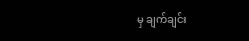မှ ချက်ချင်း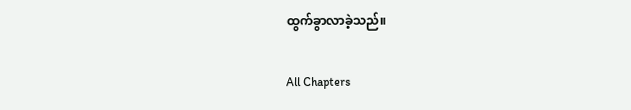ထွက်ခွာလာခဲ့သည်။

All Chapters